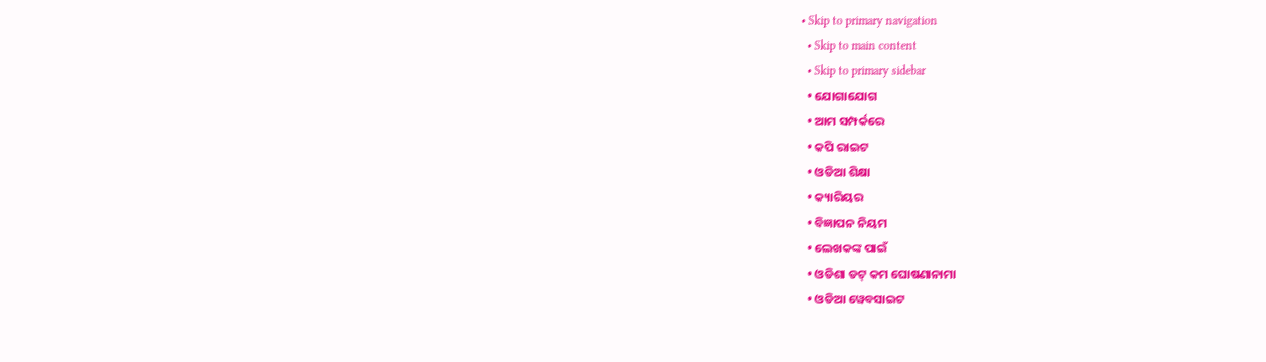• Skip to primary navigation
  • Skip to main content
  • Skip to primary sidebar
  • ଯୋଗାଯୋଗ
  • ଆମ ସମ୍ପର୍କରେ
  • କପି ରାଇଟ
  • ଓଡିଆ ଶିକ୍ଷା
  • କ୍ୟାରିୟର
  • ବିଜ୍ଞାପନ ନିୟମ
  • ଲେଖକଙ୍କ ପାଇଁ
  • ଓଡିଶା ଡଟ୍ କମ ଘୋଷଣାନାମା
  • ଓଡିଆ ୱେବସାଇଟ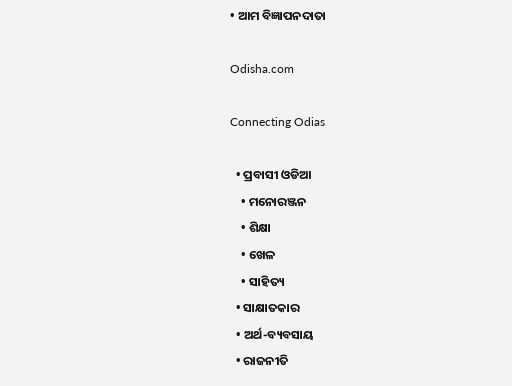• ଆମ ବିଜ୍ଞାପନଦାତା

Odisha.com

Connecting Odias

  • ପ୍ରବାସୀ ଓଡିଆ
    • ମନୋରଞ୍ଜନ
    • ଶିକ୍ଷା
    • ଖେଳ
    • ସାହିତ୍ୟ
  • ସାକ୍ଷାତକାର
  • ଅର୍ଥ-ବ୍ୟବସାୟ
  • ରାଜନୀତି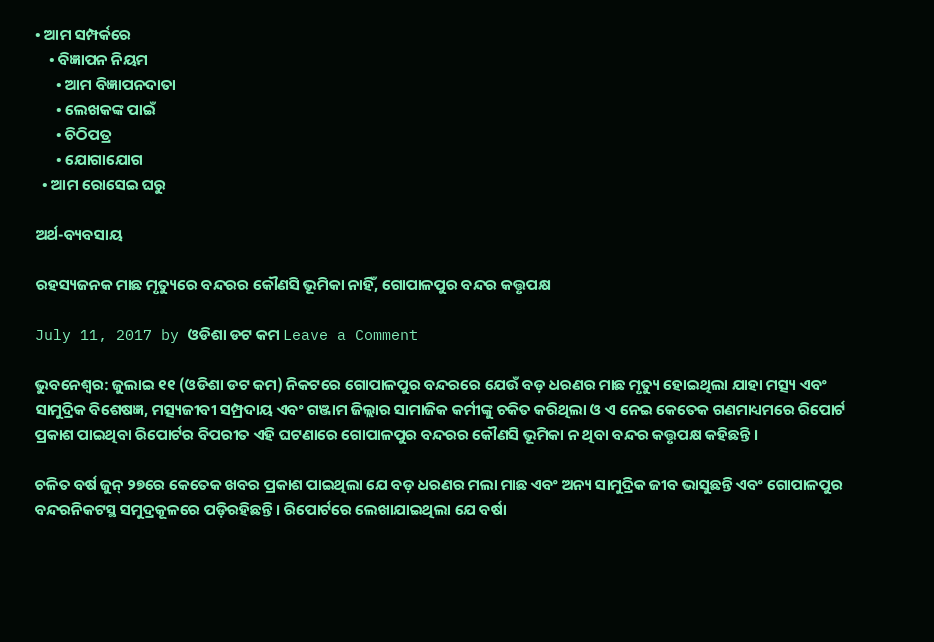• ଆମ ସମ୍ପର୍କରେ
    • ବିଜ୍ଞାପନ ନିୟମ
      • ଆମ ବିଜ୍ଞାପନଦାତା
      • ଲେଖକଙ୍କ ପାଇଁ
      • ଚିଠିପତ୍ର
      • ଯୋଗାଯୋଗ
  • ଆମ ରୋସେଇ ଘରୁ

ଅର୍ଥ-ବ୍ୟବସାୟ

ରହସ୍ୟଜନକ ମାଛ ମୃତ୍ୟୁରେ ବନ୍ଦରର କୌଣସି ଭୂମିକା ନାହିଁ, ଗୋପାଳପୁର ବନ୍ଦର କତ୍ତୃପକ୍ଷ

July 11, 2017 by ଓଡିଶା ଡଟ କମ Leave a Comment

ଭୁବନେଶ୍ୱର: ଜୁଲାଇ ୧୧ (ଓଡିଶା ଡଟ କମ) ନିକଟରେ ଗୋପାଳପୁର ବନ୍ଦରରେ ଯେଉଁ ବଡ଼ ଧରଣର ମାଛ ମୃତ୍ୟୁ ହୋଇଥିଲା ଯାହା ମତ୍ସ୍ୟ ଏବଂ ସାମୁଦ୍ରିକ ବିଶେଷଜ୍ଞ, ମତ୍ସ୍ୟଜୀବୀ ସମ୍ପ୍ରଦାୟ ଏବଂ ଗଞ୍ଜାମ ଜିଲ୍ଲାର ସାମାଜିକ କର୍ମୀଙ୍କୁ ଚକିତ କରିଥିଲା ଓ ଏ ନେଇ କେତେକ ଗଣମାଧ୍ୟମରେ ରିପୋର୍ଟ ପ୍ରକାଶ ପାଇଥିବା ରିପୋର୍ଟର ବିପରୀତ ଏହି ଘଟଣାରେ ଗୋପାଳପୁର ବନ୍ଦରର କୌଣସି ଭୂମିକା ନ ଥିବା ବନ୍ଦର କତ୍ତୃପକ୍ଷ କହିଛନ୍ତି ।

ଚଳିତ ବର୍ଷ ଜୁନ୍ ୨୭ରେ କେତେକ ଖବର ପ୍ରକାଶ ପାଇଥିଲା ଯେ ବଡ଼ ଧରଣର ମଲା ମାଛ ଏବଂ ଅନ୍ୟ ସାମୁଦ୍ରିକ ଜୀବ ଭାସୁଛନ୍ତି ଏବଂ ଗୋପାଳପୁର ବନ୍ଦରନିକଟସ୍ଥ ସମୁଦ୍ରକୂଳରେ ପଡ଼ିରହିଛନ୍ତି । ରିପୋର୍ଟରେ ଲେଖାଯାଇଥିଲା ଯେ ବର୍ଷା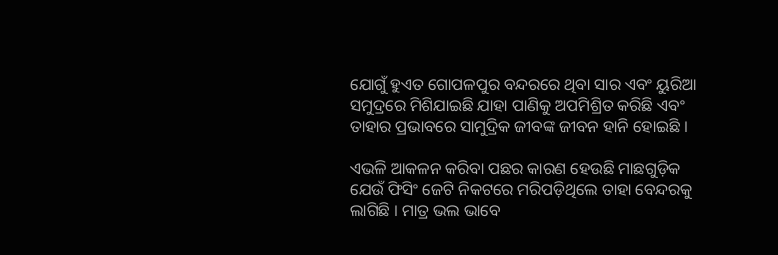ଯୋଗୁଁ ହୁଏତ ଗୋପଳପୁର ବନ୍ଦରରେ ଥିବା ସାର ଏବଂ ୟୁରିଆ ସମୁଦ୍ରରେ ମିଶିଯାଇଛି ଯାହା ପାଣିକୁ ଅପମିଶ୍ରିତ କରିଛି ଏବଂ ତାହାର ପ୍ରଭାବରେ ସାମୁଦ୍ରିକ ଜୀବଙ୍କ ଜୀବନ ହାନି ହୋଇଛି ।

ଏଭଳି ଆକଳନ କରିବା ପଛର କାରଣ ହେଉଛି ମାଛଗୁଡ଼ିକ ଯେଉଁ ଫିସିଂ ଜେଟି ନିକଟରେ ମରିପଡ଼ିଥିଲେ ତାହା ବେନ୍ଦରକୁ ଲାଗିଛି । ମାତ୍ର ଭଲ ଭାବେ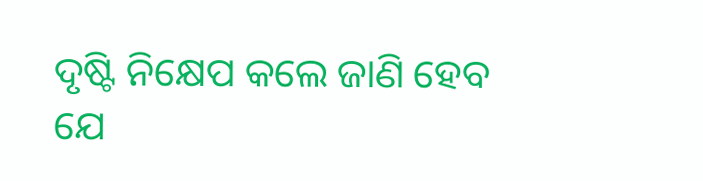ଦୃଷ୍ଟି ନିକ୍ଷେପ କଲେ ଜାଣି ହେବ ଯେ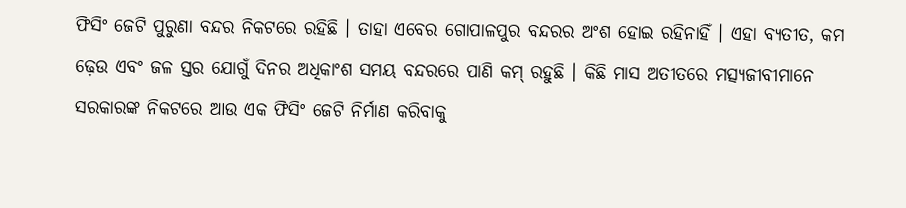ଫିସିଂ ଜେଟି ପୁରୁଣା ବନ୍ଦର ନିକଟରେ ରହିଛି । ତାହା ଏବେର ଗୋପାଳପୁର ବନ୍ଦରର ଅଂଶ ହୋଇ ରହିନାହିଁ । ଏହା ବ୍ୟତୀତ, କମ ଢ଼େଉ ଏବଂ ଜଳ ସ୍ତର ଯୋଗୁଁ ଦିନର ଅଧିକାଂଶ ସମୟ ବନ୍ଦରରେ ପାଣି କମ୍ ରହୁଛି । କିଛି ମାସ ଅତୀତରେ ମତ୍ସ୍ୟଜୀବୀମାନେ ସରକାରଙ୍କ ନିକଟରେ ଆଉ ଏକ ଫିସିଂ ଜେଟି ନିର୍ମାଣ କରିବାକୁ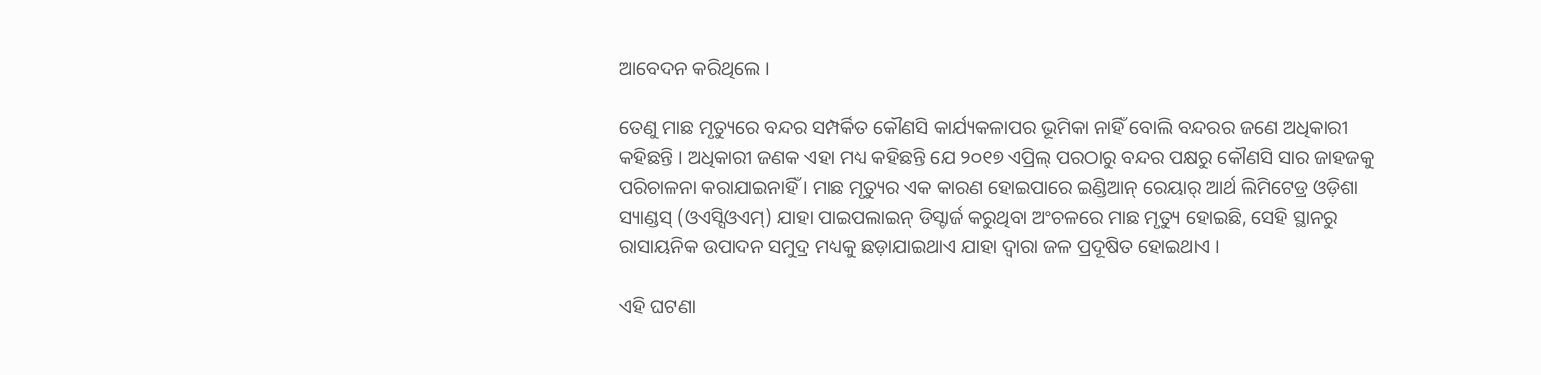ଆବେଦନ କରିଥିଲେ ।

ତେଣୁ ମାଛ ମୃତ୍ୟୁରେ ବନ୍ଦର ସମ୍ପର୍କିତ କୌଣସି କାର୍ଯ୍ୟକଳାପର ଭୂମିକା ନାହିଁ ବୋଲି ବନ୍ଦରର ଜଣେ ଅଧିକାରୀ କହିଛନ୍ତି । ଅଧିକାରୀ ଜଣକ ଏହା ମଧ୍ୟ କହିଛନ୍ତି ଯେ ୨୦୧୭ ଏପ୍ରିଲ୍ ପରଠାରୁ ବନ୍ଦର ପକ୍ଷରୁ କୌଣସି ସାର ଜାହଜକୁ ପରିଚାଳନା କରାଯାଇନାହିଁ । ମାଛ ମୃତ୍ୟୁର ଏକ କାରଣ ହୋଇପାରେ ଇଣ୍ଡିଆନ୍ ରେୟାର୍ ଆର୍ଥ ଲିମିଟେଡ୍ର ଓଡ଼ିଶା ସ୍ୟାଣ୍ଡସ୍ (ଓଏସ୍ସିଓଏମ୍) ଯାହା ପାଇପଲାଇନ୍ ଡିସ୍ଚାର୍ଜ କରୁଥିବା ଅଂଚଳରେ ମାଛ ମୃତ୍ୟୁ ହୋଇଛି, ସେହି ସ୍ଥାନରୁ ରାସାୟନିକ ଉପାଦନ ସମୁଦ୍ର ମଧ୍ୟକୁ ଛଡ଼ାଯାଇଥାଏ ଯାହା ଦ୍ୱାରା ଜଳ ପ୍ରଦୂଷିତ ହୋଇଥାଏ ।

ଏହି ଘଟଣା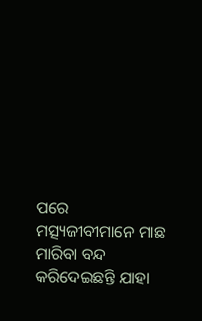ପରେ ମତ୍ସ୍ୟଜୀବୀମାନେ ମାଛ ମାରିବା ବନ୍ଦ କରିଦେଇଛନ୍ତି ଯାହା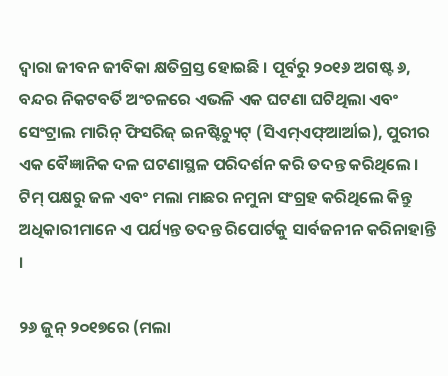ଦ୍ୱାରା ଜୀବନ ଜୀବିକା କ୍ଷତିଗ୍ରସ୍ତ ହୋଇଛି । ପୂର୍ବରୁ ୨୦୧୬ ଅଗଷ୍ଟ ୬, ବନ୍ଦର ନିକଟବର୍ତି ଅଂଚଳରେ ଏଭଳି ଏକ ଘଟଣା ଘଟିଥିଲା ଏବଂ ସେଂଟ୍ରାଲ ମାରିନ୍ ଫିସରିଜ୍ ଇନଷ୍ଟିଚ୍ୟୁଟ୍ (ସିଏମ୍ଏଫ୍ଆର୍ଆଇ), ପୁରୀର ଏକ ବୈଜ୍ଞାନିକ ଦଳ ଘଟଣାସ୍ଥଳ ପରିଦର୍ଶନ କରି ତଦନ୍ତ କରିଥିଲେ । ଟିମ୍ ପକ୍ଷରୁ ଜଳ ଏବଂ ମଲା ମାଛର ନମୁନା ସଂଗ୍ରହ କରିଥିଲେ କିନ୍ତୁ ଅଧିକାରୀମାନେ ଏ ପର୍ଯ୍ୟନ୍ତ ତଦନ୍ତ ରିପୋର୍ଟକୁ ସାର୍ବଜନୀନ କରିନାହାନ୍ତି ।

୨୬ ଜୁନ୍ ୨୦୧୭ରେ (ମଲା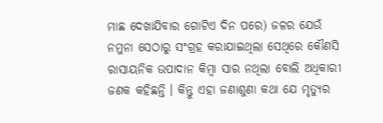ମାଛ ଦେଖାଯିବାର ଗୋଟିଏ ଦିନ ପରେ) ଜଳର ଯେଉଁ ନମୁନା ସେଠାରୁ ସଂଗ୍ରହ କରାଯାଇଥିଲା ସେଥିରେ କୌଣସି ରାସାୟନିକ ଉପାଦାନ କିମ୍ବା ସାର ନଥିଲା ବୋଲି ଅଧିକାରୀ ଜଣକ କହିଛନ୍ତି । କିନ୍ତୁ ଏହା ଜଣାଶୁଣା କଥା ଯେ ମୃତ୍ୟୁର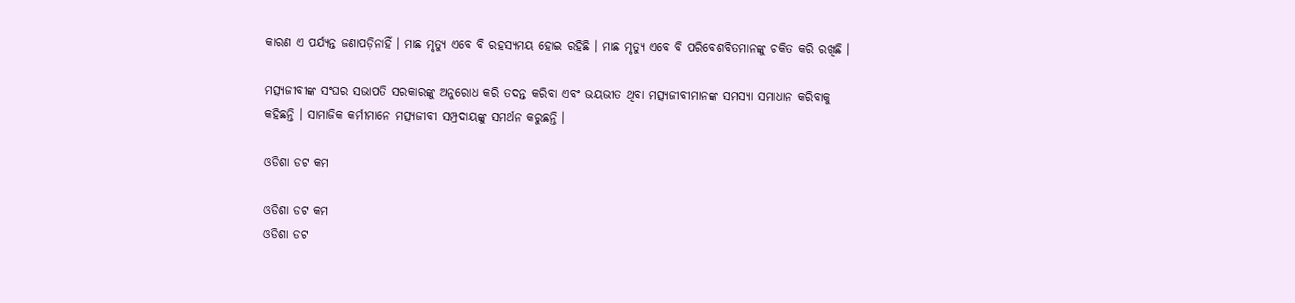କାରଣ ଏ ପର୍ଯ୍ୟନ୍ତ ଜଣାପଡ଼ିନାହିଁ । ମାଛ ମୃତ୍ୟୁ ଏବେ ବି ରହସ୍ୟମୟ ହୋଇ ରହିଛି । ମାଛ ମୃତ୍ୟୁ ଏବେ ବି ପରିବେଶବିତମାନଙ୍କୁ ଚକିତ କରି ରଖିଛି ।

ମତ୍ସ୍ୟଜୀବୀଙ୍କ ସଂଘର ସଭାପତି ସରକାରଙ୍କୁ ଅନୁରୋଧ କରି ତଦନ୍ତ କରିବା ଏବଂ ଭୟଭୀତ ଥିବା ମତ୍ସ୍ୟଜୀବୀମାନଙ୍କ ସମସ୍ୟା ସମାଧାନ କରିବାକୁ କହିଛନ୍ତି । ସାମାଜିକ କର୍ମୀମାନେ ମତ୍ସ୍ୟଜୀବୀ ସମ୍ପ୍ରଦାୟଙ୍କୁ ସମର୍ଥନ କରୁଛନ୍ତି ।

ଓଡିଶା ଡଟ କମ

ଓଡିଶା ଡଟ କମ
ଓଡିଶା ଡଟ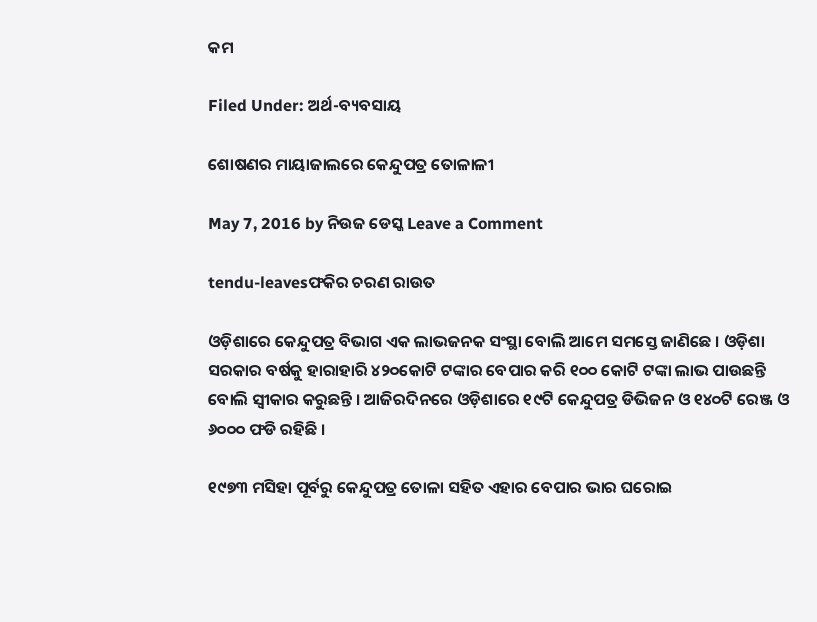କମ

Filed Under: ଅର୍ଥ-ବ୍ୟବସାୟ

ଶୋଷଣର ମାୟାଜାଲରେ କେନ୍ଦୁପତ୍ର ତୋଳାଳୀ

May 7, 2016 by ନିଉଜ ଡେସ୍କ Leave a Comment

tendu-leavesଫକିର ଚରଣ ରାଉତ

ଓଡ଼ିଶାରେ କେନ୍ଦୁପତ୍ର ବିଭାଗ ଏକ ଲାଭଜନକ ସଂସ୍ଥା ବୋଲି ଆମେ ସମସ୍ତେ ଜାଣିଛେ । ଓଡ଼ିଶା ସରକାର ବର୍ଷକୁ ହାରାହାରି ୪୨୦କୋଟି ଟଙ୍କାର ବେପାର କରି ୧୦୦ କୋଟି ଟଙ୍କା ଲାଭ ପାଉଛନ୍ତି ବୋଲି ସ୍ୱୀକାର କରୁଛନ୍ତି । ଆଜିରଦିନରେ ଓଡ଼ିଶାରେ ୧୯ଟି କେନ୍ଦୁପତ୍ର ଡିଭିଜନ ଓ ୧୪୦ଟି ରେଞ୍ଜ ଓ ୬୦୦୦ ଫଡି ରହିଛି ।

୧୯୭୩ ମସିହା ପୂର୍ବରୁ କେନ୍ଦୁପତ୍ର ତୋଳା ସହିତ ଏହାର ବେପାର ଭାର ଘରୋଇ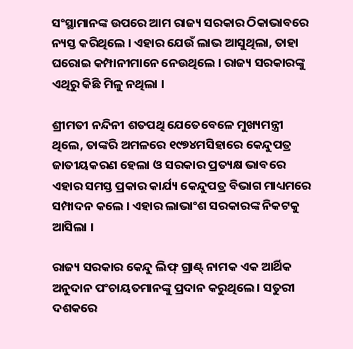ସଂସ୍ଥାମାନଙ୍କ ଉପରେ ଆମ ରାଜ୍ୟ ସରକାର ଠିକାଭାବରେ ନ୍ୟସ୍ତ କରିଥିଲେ । ଏହାର ଯେଉଁ ଲାଭ ଆସୁଥିଲା, ତାହା ଘରୋଇ କମ୍ପାନୀମାନେ ନେଉଥିଲେ । ରାଜ୍ୟ ସରକାରଙ୍କୁ ଏଥିରୁ କିଛି ମିଳୁ ନଥିଲା ।

ଶ୍ରୀମତୀ ନନ୍ଦିନୀ ଶତପଥି ଯେତେବେଳେ ମୁଖ୍ୟମନ୍ତ୍ରୀ ଥିଲେ, ତାଙ୍କରି ଅମଳରେ ୧୯୭୪ମସିହାରେ କେନ୍ଦୁପତ୍ର ଜାତୀୟକରଣ ହେଲା ଓ ସରକାର ପ୍ରତ୍ୟକ୍ଷ ଭାବରେ ଏହାର ସମସ୍ତ ପ୍ରକାର କାର୍ଯ୍ୟ କେନ୍ଦୁପତ୍ର ବିଭାଗ ମାଧ୍ୟମରେ ସମ୍ପାଦନ କଲେ । ଏହାର ଲାଭାଂଶ ସରକାରଙ୍କ ନିକଟକୁ ଆସିଲା ।

ରାଜ୍ୟ ସରକାର କେନ୍ଦୁ ଲିଫ୍ ଗ୍ରାଣ୍ଟ୍ ନାମକ ଏକ ଆର୍ଥିକ ଅନୁଦାନ ପଂଚାୟତମାନଙ୍କୁ ପ୍ରଦାନ କରୁଥିଲେ । ସତୁରୀ ଦଶକରେ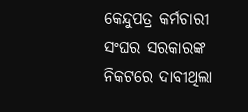କେନ୍ଦୁପତ୍ର କର୍ମଚାରୀ ସଂଘର ସରକାରଙ୍କ ନିକଟରେ ଦାବୀଥିଲା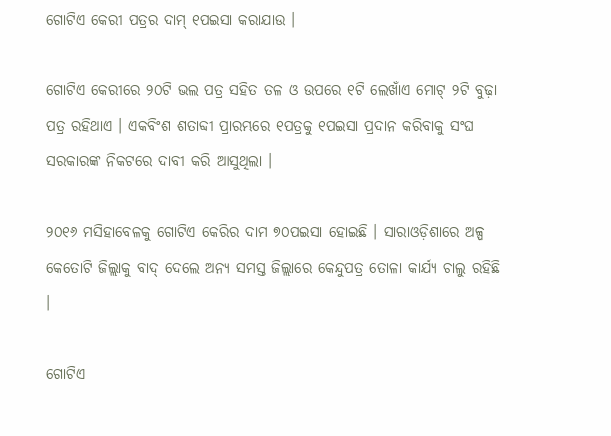ଗୋଟିଏ କେରୀ ପତ୍ରର ଦାମ୍ ୧ପଇସା କରାଯାଉ ।

ଗୋଟିଏ କେରୀରେ ୨୦ଟି ଭଲ ପତ୍ର ସହିତ ତଳ ଓ ଉପରେ ୧ଟି ଲେଖାଁଏ ମୋଟ୍ ୨ଟି ବୁଢ଼ା ପତ୍ର ରହିଥାଏ । ଏକବିଂଶ ଶତାବ୍ଦୀ ପ୍ରାରମ୍ଭରେ ୧ପତ୍ରକୁ ୧ପଇସା ପ୍ରଦାନ କରିବାକୁ ସଂଘ ସରକାରଙ୍କ ନିକଟରେ ଦାବୀ କରି ଆସୁଥିଲା ।

୨୦୧୬ ମସିହାବେଳକୁ ଗୋଟିଏ କେରିର ଦାମ ୭୦ପଇସା ହୋଇଛି । ସାରାଓଡ଼ିଶାରେ ଅଳ୍ପ କେତୋଟି ଜିଲ୍ଲାକୁ ବାଦ୍ ଦେଲେ ଅନ୍ୟ ସମସ୍ତ ଜିଲ୍ଲାରେ କେନ୍ଦୁପତ୍ର ତୋଳା କାର୍ଯ୍ୟ ଚାଲୁ ରହିଛି ।

ଗୋଟିଏ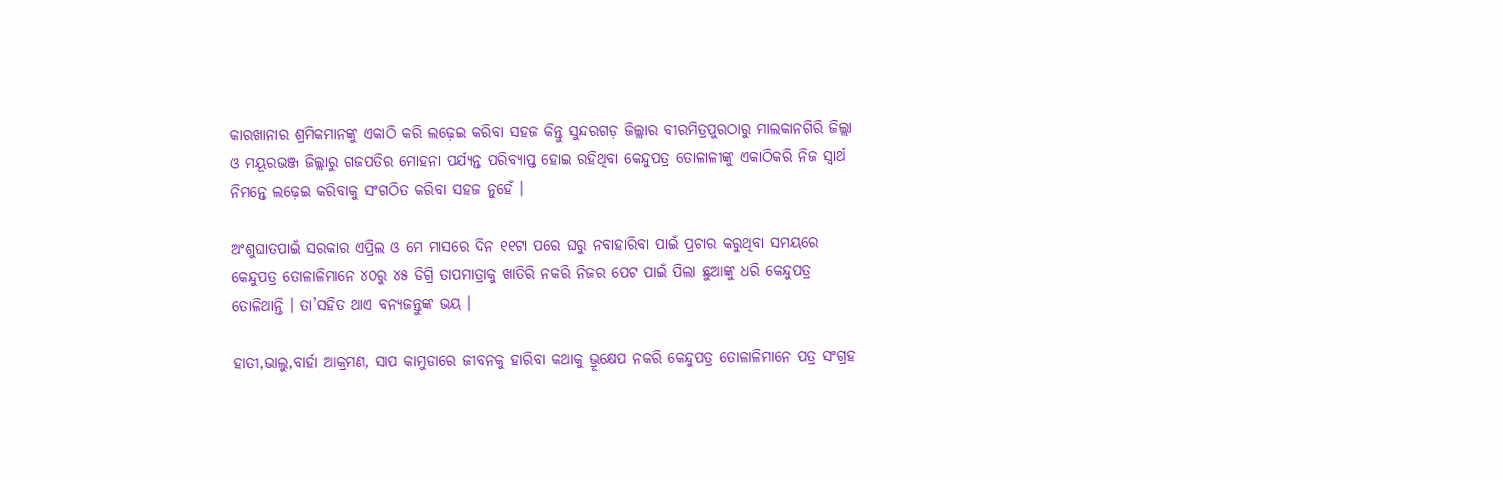କାରଖାନାର ଶ୍ରମିକମାନଙ୍କୁ ଏକାଠି କରି ଲଢ଼େଇ କରିବା ସହଜ କିନ୍ତୁ ସୁନ୍ଦରଗଡ଼ ଜିଲ୍ଲାର ବୀରମିତ୍ରପୁରଠାରୁ ମାଲକାନଗିରି ଜିଲ୍ଲା ଓ ମୟୂରଭଞ୍ଜ ଜିଲ୍ଲାରୁ ଗଜପତିର ମୋହନା ପର୍ଯ୍ୟନ୍ତ ପରିବ୍ୟାପ୍ତ ହୋଇ ରହିଥିବା କେନ୍ଦୁପତ୍ର ତୋଳାଳୀଙ୍କୁ ଏକାଠିକରି ନିଜ ସ୍ୱାର୍ଥ ନିମନ୍ତେ ଲଢ଼େଇ କରିବାକୁ ସଂଗଠିତ କରିବା ସହଜ ନୁହେଁ ।

ଅଂଶୁଘାତପାଇଁ ସରକାର ଏପ୍ରିଲ ଓ ମେ ମାସରେ ଦିନ ୧୧ଟା ପରେ ଘରୁ ନବାହାରିବା ପାଇଁ ପ୍ରଚାର କରୁଥିବା ସମୟରେ କେନ୍ଦୁପତ୍ର ତୋଳାଳିମାନେ ୪୦ରୁ ୪୫ ଡିଗ୍ରି ତାପମାତ୍ରାକୁ ଖାତିରି ନକରି ନିଜର ପେଟ ପାଇଁ ପିଲା ଛୁଆଙ୍କୁ ଧରି କେନ୍ଦୁପତ୍ର ତୋଳିଥାନ୍ତି । ତା’ସହିତ ଥାଏ ବନ୍ୟଜନ୍ତୁଙ୍କ ଭୟ ।

ହାତୀ,ଭାଲୁ,ବାର୍ହା ଆକ୍ରମଣ, ସାପ କାମୁଡାରେ ଜୀବନକୁ ହାରିବା କଥାକୁ ଭ୍ରୂକ୍ଷେପ ନକରି କେନ୍ଦୁପତ୍ର ତୋଳାଳିମାନେ ପତ୍ର ସଂଗ୍ରହ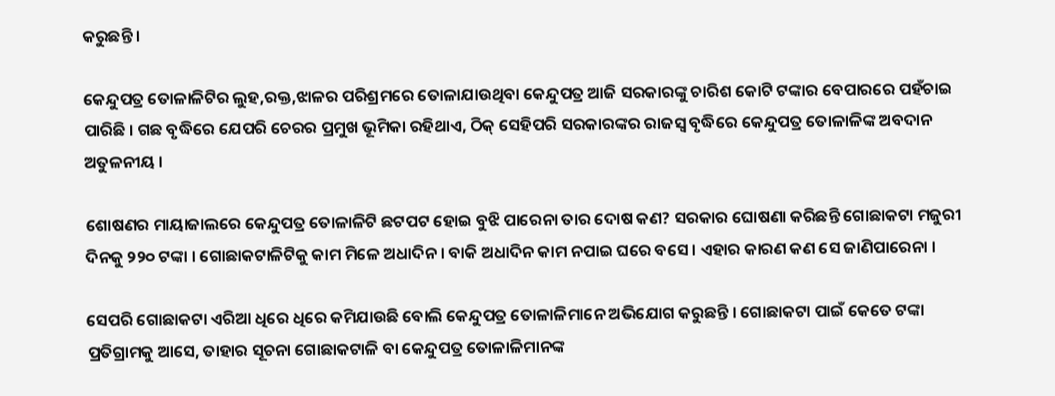କରୁଛନ୍ତି ।

କେନ୍ଦୁପତ୍ର ତୋଳାଳିଟିର ଲୁହ,ରକ୍ତ,ଝାଳର ପରିଶ୍ରମରେ ତୋଳାଯାଉଥିବା କେନ୍ଦୁପତ୍ର ଆଜି ସରକାରଙ୍କୁ ଚାରିଶ କୋଟି ଟଙ୍କାର ବେପାରରେ ପହଁଚାଇ ପାରିଛି । ଗଛ ବୃଦ୍ଧିରେ ଯେପରି ଚେରର ପ୍ରମୁଖ ଭୂମିକା ରହିଥାଏ, ଠିକ୍ ସେହିପରି ସରକାରଙ୍କର ରାଜସ୍ୱ ବୃଦ୍ଧିରେ କେନ୍ଦୁପତ୍ର ତୋଳାଳିଙ୍କ ଅବଦାନ ଅତୁଳନୀୟ ।

ଶୋଷଣର ମାୟାଜାଲରେ କେନ୍ଦୁପତ୍ର ତୋଳାଳିଟି ଛଟପଟ ହୋଇ ବୁଝି ପାରେନା ତାର ଦୋଷ କଣ? ସରକାର ଘୋଷଣା କରିଛନ୍ତି ଗୋଛାକଟା ମଜୁରୀ ଦିନକୁ ୨୨୦ ଟଙ୍କା । ଗୋଛାକଟାଳିଟିକୁ କାମ ମିଳେ ଅଧାଦିନ । ବାକି ଅଧାଦିନ କାମ ନପାଇ ଘରେ ବସେ । ଏହାର କାରଣ କଣ ସେ ଜାଣିପାରେନା ।

ସେପରି ଗୋଛାକଟା ଏରିଆ ଧିରେ ଧିରେ କମିଯାଉଛି ବୋଲି କେନ୍ଦୁପତ୍ର ତୋଳାଳିମାନେ ଅଭିଯୋଗ କରୁଛନ୍ତି । ଗୋଛାକଟା ପାଇଁ କେତେ ଟଙ୍କା ପ୍ରତିଗ୍ରାମକୁ ଆସେ, ତାହାର ସୂଚନା ଗୋଛାକଟାଳି ବା କେନ୍ଦୁପତ୍ର ତୋଳାଳିମାନଙ୍କ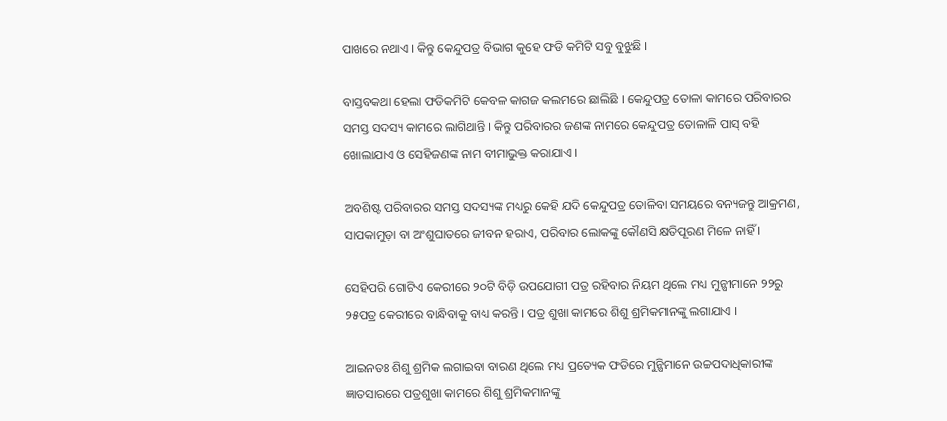ପାଖରେ ନଥାଏ । କିନ୍ତୁ କେନ୍ଦୁପତ୍ର ବିଭାଗ କୁହେ ଫଡି କମିଟି ସବୁ ବୁଝୁଛି ।

ବାସ୍ତବକଥା ହେଲା ଫଡିକମିଟି କେବଳ କାଗଜ କଲମରେ ଛାଲିଛି । କେନ୍ଦୁପତ୍ର ତୋଳା କାମରେ ପରିବାରର ସମସ୍ତ ସଦସ୍ୟ କାମରେ ଲାଗିଥାନ୍ତି । କିନ୍ତୁ ପରିବାରର ଜଣଙ୍କ ନାମରେ କେନ୍ଦୁପତ୍ର ତୋଳାଳି ପାସ୍ ବହି ଖୋଲାଯାଏ ଓ ସେହିଜଣଙ୍କ ନାମ ବୀମାଭୁକ୍ତ କରାଯାଏ ।

ଅବଶିଷ୍ଟ ପରିବାରର ସମସ୍ତ ସଦସ୍ୟଙ୍କ ମଧ୍ୟରୁ କେହି ଯଦି କେନ୍ଦୁପତ୍ର ତୋଳିବା ସମୟରେ ବନ୍ୟଜନ୍ତୁ ଆକ୍ରମଣ, ସାପକାମୁଡ଼ା ବା ଅଂଶୁଘାତରେ ଜୀବନ ହରାଏ, ପରିବାର ଲୋକଙ୍କୁ କୌଣସି କ୍ଷତିପୂରଣ ମିଳେ ନାହିଁ ।

ସେହିପରି ଗୋଟିଏ କେରୀରେ ୨୦ଟି ବିଡ଼ି ଉପଯୋଗୀ ପତ୍ର ରହିବାର ନିୟମ ଥିଲେ ମଧ୍ୟ ମୁନ୍ଷୀମାନେ ୨୨ରୁ ୨୫ପତ୍ର କେରୀରେ ବାନ୍ଧିବାକୁ ବାଧ୍ୟ କରନ୍ତି । ପତ୍ର ଶୁଖା କାମରେ ଶିଶୁ ଶ୍ରମିକମାନଙ୍କୁ ଲଗାଯାଏ ।

ଆଇନତଃ ଶିଶୁ ଶ୍ରମିକ ଲଗାଇବା ବାରଣ ଥିଲେ ମଧ୍ୟ ପ୍ରତ୍ୟେକ ଫଡିରେ ମୁନ୍ଷିମାନେ ଉଚ୍ଚପଦାଧିକାରୀଙ୍କ ଜ୍ଞାତସାରରେ ପତ୍ରଶୁଖା କାମରେ ଶିଶୁ ଶ୍ରମିକମାନଙ୍କୁ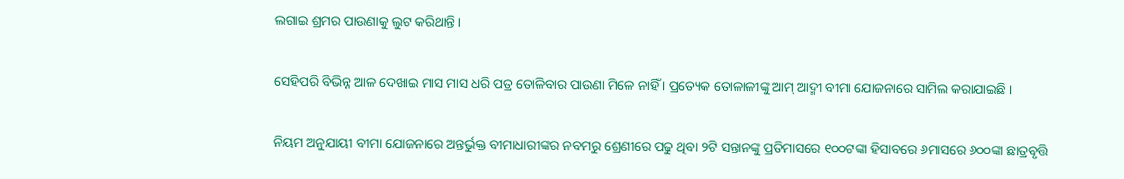ଲଗାଇ ଶ୍ରମର ପାଉଣାକୁ ଲୁଟ କରିଥାନ୍ତି ।

ସେହିପରି ବିଭିନ୍ନ ଆଳ ଦେଖାଇ ମାସ ମାସ ଧରି ପତ୍ର ତୋଳିବାର ପାଉଣା ମିଳେ ନାହିଁ । ପ୍ରତ୍ୟେକ ତୋଳାଳୀଙ୍କୁ ଆମ୍ ଆଦ୍ମୀ ବୀମା ଯୋଜନାରେ ସାମିଲ କରାଯାଇଛି ।

ନିୟମ ଅନୁଯାୟୀ ବୀମା ଯୋଜନାରେ ଅନ୍ତର୍ଭୁକ୍ତ ବୀମାଧାରୀଙ୍କର ନବମରୁ ଶ୍ରେଣୀରେ ପଢୁ ଥିବା ୨ଟି ସନ୍ତାନଙ୍କୁ ପ୍ରତିମାସରେ ୧୦୦ଟଙ୍କା ହିସାବରେ ୬ମାସରେ ୬୦୦ଙ୍କା ଛାତ୍ରବୃତ୍ତି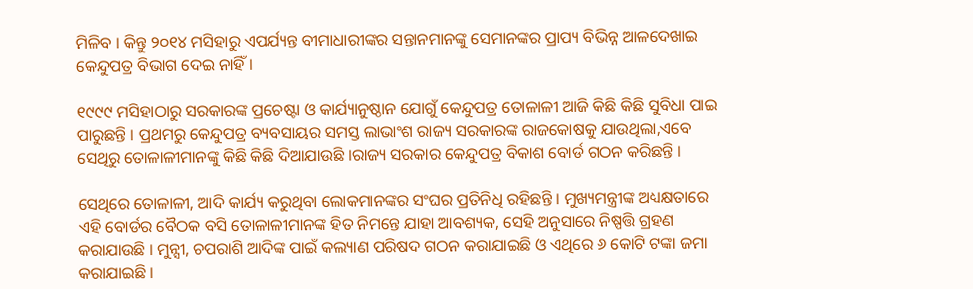ମିଳିବ । କିନ୍ତୁ ୨୦୧୪ ମସିହାରୁ ଏପର୍ଯ୍ୟନ୍ତ ବୀମାଧାରୀଙ୍କର ସନ୍ତାନମାନଙ୍କୁ ସେମାନଙ୍କର ପ୍ରାପ୍ୟ ବିଭିନ୍ନ ଆଳଦେଖାଇ କେନ୍ଦୁପତ୍ର ବିଭାଗ ଦେଇ ନାହିଁ ।

୧୯୯୯ ମସିହାଠାରୁ ସରକାରଙ୍କ ପ୍ରଚେଷ୍ଟା ଓ କାର୍ଯ୍ୟାନୁଷ୍ଠାନ ଯୋଗୁଁ କେନ୍ଦୁପତ୍ର ତୋଳାଳୀ ଆଜି କିଛି କିଛି ସୁବିଧା ପାଇ ପାରୁଛନ୍ତି । ପ୍ରଥମରୁ କେନ୍ଦୁପତ୍ର ବ୍ୟବସାୟର ସମସ୍ତ ଲାଭାଂଶ ରାଜ୍ୟ ସରକାରଙ୍କ ରାଜକୋଷକୁ ଯାଉଥିଲା,ଏବେ ସେଥିରୁ ତୋଳାଳୀମାନଙ୍କୁ କିଛି କିଛି ଦିଆଯାଉଛି ।ରାଜ୍ୟ ସରକାର କେନ୍ଦୁପତ୍ର ବିକାଶ ବୋର୍ଡ ଗଠନ କରିଛନ୍ତି ।

ସେଥିରେ ତୋଳାଳୀ, ଆଦି କାର୍ଯ୍ୟ କରୁଥିବା ଲୋକମାନଙ୍କର ସଂଘର ପ୍ରତିନିଧି ରହିଛନ୍ତି । ମୁଖ୍ୟମନ୍ତ୍ରୀଙ୍କ ଅଧ୍ୟକ୍ଷତାରେ ଏହି ବୋର୍ଡର ବୈଠକ ବସି ତୋଳାଳୀମାନଙ୍କ ହିତ ନିମନ୍ତେ ଯାହା ଆବଶ୍ୟକ, ସେହି ଅନୁସାରେ ନିଷ୍ପତ୍ତି ଗ୍ରହଣ କରାଯାଉଛି । ମୁନ୍ସୀ, ଚପରାଶି ଆଦିଙ୍କ ପାଇଁ କଲ୍ୟାଣ ପରିଷଦ ଗଠନ କରାଯାଇଛି ଓ ଏଥିରେ ୬ କୋଟି ଟଙ୍କା ଜମା କରାଯାଇଛି ।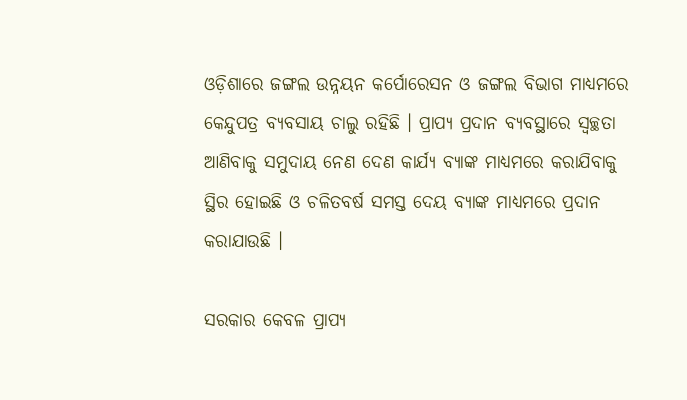ଓଡ଼ିଶାରେ ଜଙ୍ଗଲ ଉନ୍ନୟନ କର୍ପୋରେସନ ଓ ଜଙ୍ଗଲ ବିଭାଗ ମାଧ୍ୟମରେ କେନ୍ଦୁପତ୍ର ବ୍ୟବସାୟ ଚାଲୁ ରହିଛି । ପ୍ରାପ୍ୟ ପ୍ରଦାନ ବ୍ୟବସ୍ଥାରେ ସ୍ୱଚ୍ଛତା ଆଣିବାକୁ ସମୁଦାୟ ନେଣ ଦେଣ କାର୍ଯ୍ୟ ବ୍ୟାଙ୍କ ମାଧ୍ୟମରେ କରାଯିବାକୁ ସ୍ଥିର ହୋଇଛି ଓ ଚଳିତବର୍ଷ ସମସ୍ତ ଦେୟ ବ୍ୟାଙ୍କ ମାଧ୍ୟମରେ ପ୍ରଦାନ କରାଯାଉଛି ।

ସରକାର କେବଳ ପ୍ରାପ୍ୟ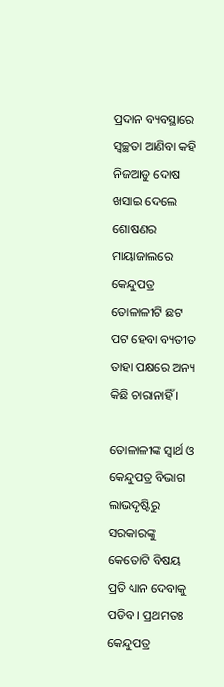ପ୍ରଦାନ ବ୍ୟବସ୍ଥାରେ ସ୍ୱଚ୍ଛତା ଆଣିବା କହି ନିଜଆଡୁ ଦୋଷ ଖସାଇ ଦେଲେ ଶୋଷଣର ମାୟାଜାଲରେ କେନ୍ଦୁପତ୍ର ତୋଳାଳୀଟି ଛଟ ପଟ ହେବା ବ୍ୟତୀତ ତାହା ପକ୍ଷରେ ଅନ୍ୟ କିଛି ଚାରାନାହିଁ ।

ତୋଳାଳୀଙ୍କ ସ୍ୱାର୍ଥ ଓ କେନ୍ଦୁପତ୍ର ବିଭାଗ ଲାଭଦୃଷ୍ଟିରୁ ସରକାରଙ୍କୁ କେତୋଟି ବିଷୟ ପ୍ରତି ଧ୍ୟାନ ଦେବାକୁ ପଡିବ । ପ୍ରଥମତଃ କେନ୍ଦୁପତ୍ର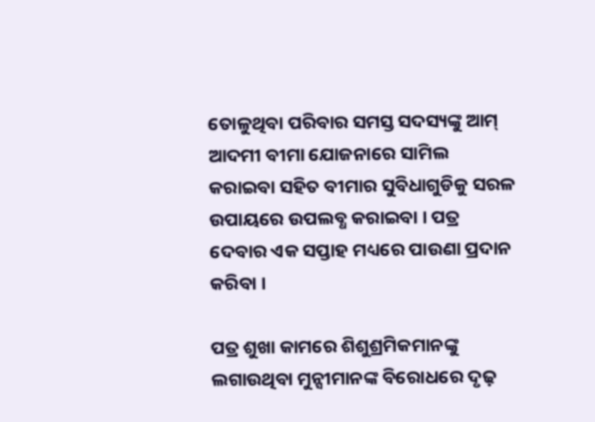ତୋଳୁଥିବା ପରିବାର ସମସ୍ତ ସଦସ୍ୟଙ୍କୁ ଆମ୍ ଆଦମୀ ବୀମା ଯୋଜନାରେ ସାମିଲ କରାଇବା ସହିତ ବୀମାର ସୁବିଧାଗୁଡିକୁ ସରଳ ଉପାୟରେ ଉପଲବ୍ଧ କରାଇବା । ପତ୍ର ଦେବାର ଏକ ସପ୍ତାହ ମଧ୍ୟରେ ପାଉଣା ପ୍ରଦାନ କରିବା ।

ପତ୍ର ଶୁଖା କାମରେ ଶିଶୁଶ୍ରମିକମାନଙ୍କୁ ଲଗାଉଥିବା ମୁନ୍ସୀମାନଙ୍କ ବିରୋଧରେ ଦୃଢ଼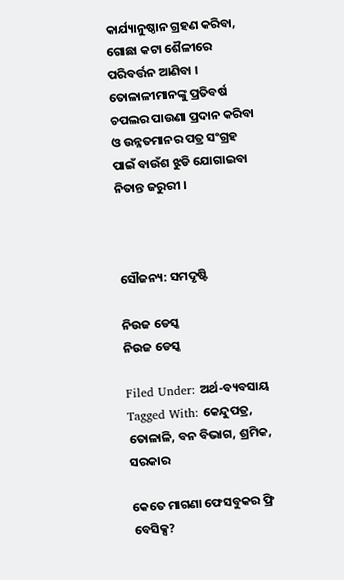କାର୍ଯ୍ୟାନୁଷ୍ଠାନ ଗ୍ରହଣ କରିବା, ଗୋଛା କଟା ଶୈଳୀରେ ପରିବର୍ତ୍ତନ ଆଣିବା । ତୋଳାଳୀମାନଙ୍କୁ ପ୍ରତିବର୍ଷ ଚପଲର ପାଉଣା ପ୍ରଦାନ କରିବା ଓ ଉନ୍ନତମାନର ପତ୍ର ସଂଗ୍ରହ ପାଇଁ ବାଉଁଶ ଝୁଡି ଯୋଗାଇବା ନିତାନ୍ତ ଜରୁରୀ ।



ସୌଜନ୍ୟ: ସମଦୃଷ୍ଟି

ନିଉଜ ଡେସ୍କ
ନିଉଜ ଡେସ୍କ

Filed Under: ଅର୍ଥ-ବ୍ୟବସାୟ Tagged With: କେନ୍ଦୁପତ୍ର, ତୋଳାଳି, ବନ ବିଭାଗ, ଶ୍ରମିକ, ସରକାର

କେତେ ମାଗଣା ଫେସବୁକର ଫ୍ରି ବେସିକ୍ସ?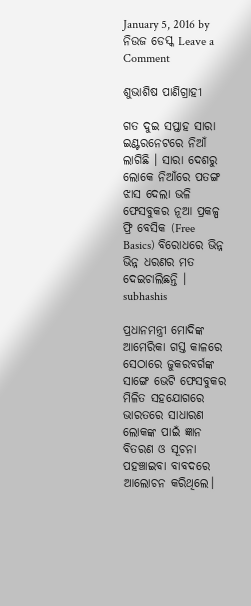January 5, 2016 by ନିଉଜ ଡେସ୍କ Leave a Comment

ଶୁଭାଶିଷ ପାଣିଗ୍ରାହୀ

ଗତ ଦୁଇ ସପ୍ତାହ ସାରା ଇଣ୍ଟରନେଟରେ ନିଆଁ ଲାଗିଛି । ସାରା ଦେଶରୁ ଲୋକେ ନିଆଁରେ ପତଙ୍ଗ ଝାସ ଦେଲା ଭଳି ଫେସବୁକର ନୂଆ ପ୍ରକଳ୍ପ ଫ୍ରି ବେସିକ (Free Basics) ବିରୋଧରେ ଭିନ୍ନ ଭିନ୍ନ ଧରଣର ମତ ଦେଇଚାଲିଛନ୍ତି । subhashis

ପ୍ରଧାନମନ୍ତ୍ରୀ ମୋଦିଙ୍କ ଆମେରିକା ଗସ୍ତ କାଳରେ ସେଠାରେ ଜୁକରବର୍ଗଙ୍କ ସାଙ୍ଗେ ଭେଟି ଫେସବୁକର ମିଳିତ ସହଯୋଗରେ ଭାରତରେ ସାଧାରଣ ଲୋକଙ୍କ ପାଇଁ ଜ୍ଞାନ ବିତରଣ ଓ ସୂଚନା ପହଞ୍ଚାଇବା ବାବଦରେ ଆଲୋଚନ କରିଥିଲେ।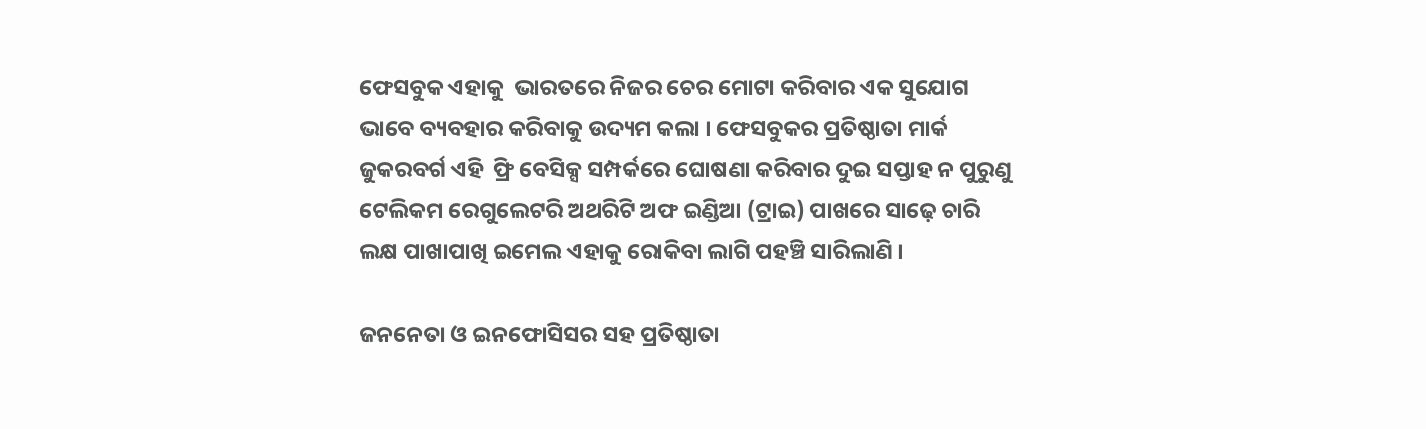ଫେସବୁକ ଏହାକୁ  ଭାରତରେ ନିଜର ଚେର ମୋଟା କରିବାର ଏକ ସୁଯୋଗ ଭାବେ ବ୍ୟବହାର କରିବାକୁ ଉଦ୍ୟମ କଲା । ଫେସବୁକର ପ୍ରତିଷ୍ଠାତା ମାର୍କ ଜୁକରବର୍ଗ ଏହି  ଫ୍ରି ବେସିକ୍ସ ସମ୍ପର୍କରେ ଘୋଷଣା କରିବାର ଦୁଇ ସପ୍ତାହ ନ ପୁରୁଣୁ ଟେଲିକମ ରେଗୁଲେଟରି ଅଥରିଟି ଅଫ ଇଣ୍ଡିଆ (ଟ୍ରାଇ) ପାଖରେ ସାଢ଼େ ଚାରି ଲକ୍ଷ ପାଖାପାଖି ଇମେଲ ଏହାକୁ ରୋକିବା ଲାଗି ପହଞ୍ଚି ସାରିଲାଣି ।

ଜନନେତା ଓ ଇନଫୋସିସର ସହ ପ୍ରତିଷ୍ଠାତା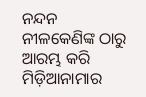ନନ୍ଦନ ନୀଳକେଣିଙ୍କ ଠାରୁ ଆରମ୍ଭ କରି ମିଡ଼ିଆନାମାର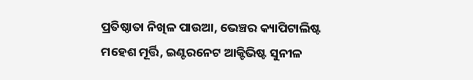ପ୍ରତିଷ୍ଠାତା ନିଖିଳ ପାଉଆ, ଭେଞ୍ଚର କ୍ୟାପିଟାଲିଷ୍ଟ ମହେଶ ମୂର୍ତ୍ତି, ଇଣ୍ଟରନେଟ ଆକ୍ଟିଭିଷ୍ଟ ସୁନୀଳ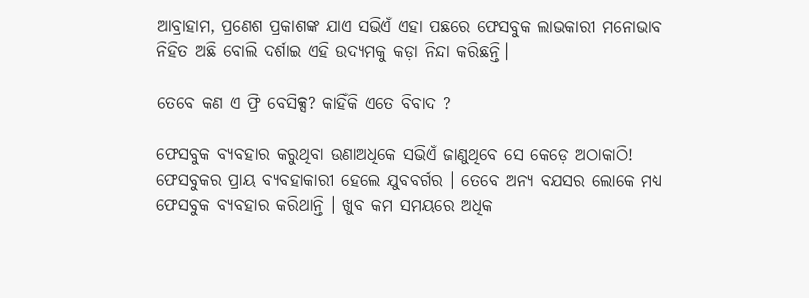ଆବ୍ରାହାମ, ପ୍ରଣେଶ ପ୍ରକାଶଙ୍କ ଯାଏ ସଭିଏଁ ଏହା ପଛରେ ଫେସବୁକ ଲାଭକାରୀ ମନୋଭାବ ନିହିତ ଅଛି ବୋଲି ଦର୍ଶାଇ ଏହି ଉଦ୍ୟମକୁ କଡ଼ା ନିନ୍ଦା କରିଛନ୍ତି।

ତେବେ କଣ ଏ ଫ୍ରି ବେସିକ୍ସ? କାହିଁକି ଏତେ ବିବାଦ ?

ଫେସବୁକ ବ୍ୟବହାର କରୁଥିବା ଉଣାଅଧିକେ ସଭିଏଁ ଜାଣୁଥିବେ ସେ କେଡ଼େ ଅଠାକାଠି! ଫେସବୁକର ପ୍ରାୟ ବ୍ୟବହାକାରୀ ହେଲେ ଯୁବବର୍ଗର । ତେବେ ଅନ୍ୟ ବଯସର ଲୋକେ ମଧ୍ୟ ଫେସବୁକ ବ୍ୟବହାର କରିଥାନ୍ତି । ଖୁବ କମ ସମୟରେ ଅଧିକ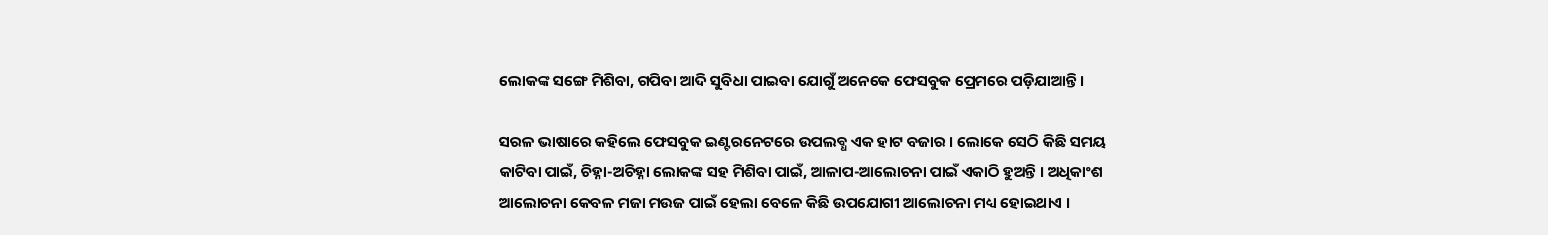ଲୋକଙ୍କ ସଙ୍ଗେ ମିଶିବା, ଗପିବା ଆଦି ସୁବିଧା ପାଇବା ଯୋଗୁଁ ଅନେକେ ଫେସବୁକ ପ୍ରେମରେ ପଡ଼ିଯାଆନ୍ତି ।

ସରଳ ଭାଷାରେ କହିଲେ ଫେସବୁକ ଇଣ୍ଟରନେଟରେ ଉପଲବ୍ଧ ଏକ ହାଟ ବଜାର । ଲୋକେ ସେଠି କିଛି ସମୟ କାଟିବା ପାଇଁ, ଚିହ୍ନା-ଅଚିହ୍ନା ଲୋକଙ୍କ ସହ ମିଶିବା ପାଇଁ, ଆଳାପ-ଆଲୋଚନା ପାଇଁ ଏକାଠି ହୁଅନ୍ତି । ଅଧିକାଂଶ ଆଲୋଚନା କେବଳ ମଜା ମଉଜ ପାଇଁ ହେଲା ବେଳେ କିଛି ଉପଯୋଗୀ ଆଲୋଚନା ମଧ୍ୟ ହୋଇଥାଏ ।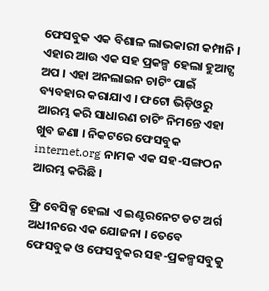ଫେସବୁକ ଏକ ବିଶାଳ ଲାଭକାରୀ କମ୍ପାନି । ଏହାର ଆଉ ଏକ ସହ ପ୍ରକଳ୍ପ ହେଲା ହୁଆଟ୍ସ ଅପ । ଏହା ଅନଲାଇନ ଚାଟିଂ ପାଇଁ ବ୍ୟବହାର କରାଯାଏ । ଫଟୋ ଭିଡ଼ିଓରୁ ଆରମ୍ଭ କରି ସାଧାରଣ ଚାଟିଂ ନିମନ୍ତେ ଏହା ଖୁବ ଜଣା । ନିକଟରେ ଫେସବୁକ internet.org ନାମକ ଏକ ସହ-ସଙ୍ଗଠନ ଆରମ୍ଭ କରିଛି ।

ଫ୍ରି ବେସିକ୍ସ ହେଲା ଏ ଇଣ୍ଟରନେଟ ଡଟ ଅର୍ଗ ଅଧୀନରେ ଏକ ଯୋଜନା । ତେବେ ଫେସବୁକ ଓ ଫେସବୁକର ସହ-ପ୍ରକଳ୍ପସବୁକୁ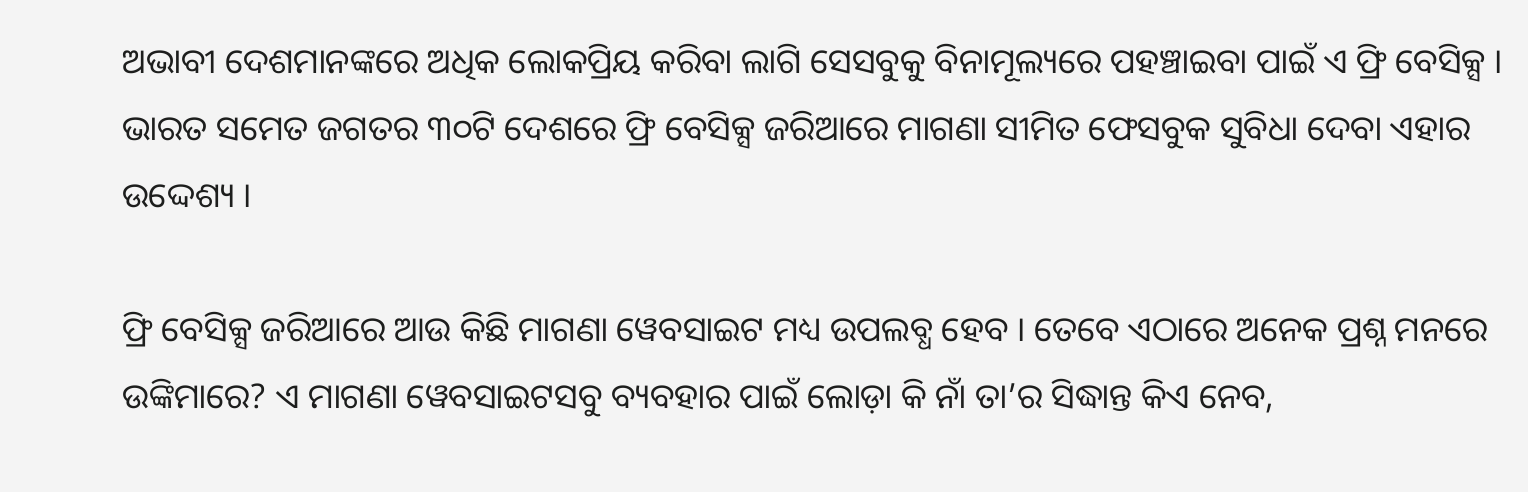ଅଭାବୀ ଦେଶମାନଙ୍କରେ ଅଧିକ ଲୋକପ୍ରିୟ କରିବା ଲାଗି ସେସବୁକୁ ବିନାମୂଲ୍ୟରେ ପହଞ୍ଚାଇବା ପାଇଁ ଏ ଫ୍ରି ବେସିକ୍ସ । ଭାରତ ସମେତ ଜଗତର ୩୦ଟି ଦେଶରେ ଫ୍ରି ବେସିକ୍ସ ଜରିଆରେ ମାଗଣା ସୀମିତ ଫେସବୁକ ସୁବିଧା ଦେବା ଏହାର ଉଦ୍ଦେଶ୍ୟ ।

ଫ୍ରି ବେସିକ୍ସ ଜରିଆରେ ଆଉ କିଛି ମାଗଣା ୱେବସାଇଟ ମଧ୍ୟ ଉପଲବ୍ଧ ହେବ । ତେବେ ଏଠାରେ ଅନେକ ପ୍ରଶ୍ନ ମନରେ ଉଙ୍କିମାରେ? ଏ ମାଗଣା ୱେବସାଇଟସବୁ ବ୍ୟବହାର ପାଇଁ ଲୋଡ଼ା କି ନାଁ ତା’ର ସିଦ୍ଧାନ୍ତ କିଏ ନେବ,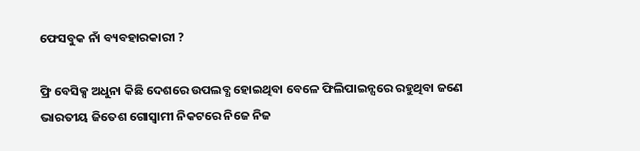ଫେସବୁକ ନାଁ ବ୍ୟବହାରକାରୀ ?

ଫ୍ରି ବେସିକ୍ସ ଅଧୁନା କିଛି ଦେଶରେ ଉପଲବ୍ଧ ହୋଇଥିବା ବେଳେ ଫିଲିପାଇନ୍ସରେ ରହୁଥିବା ଜଣେ ଭାରତୀୟ ଜିତେଶ ଗୋସ୍ୱାମୀ ନିକଟରେ ନିଜେ ନିଜ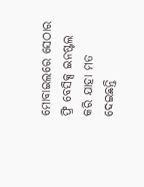ମୋବାଇଲରେ ସେଠାର ଫ୍ରି ବେସିକ୍ସ ଇନଷ୍ଟଲ କରି ଯାହା ମତ ଦେଇଛନ୍ତି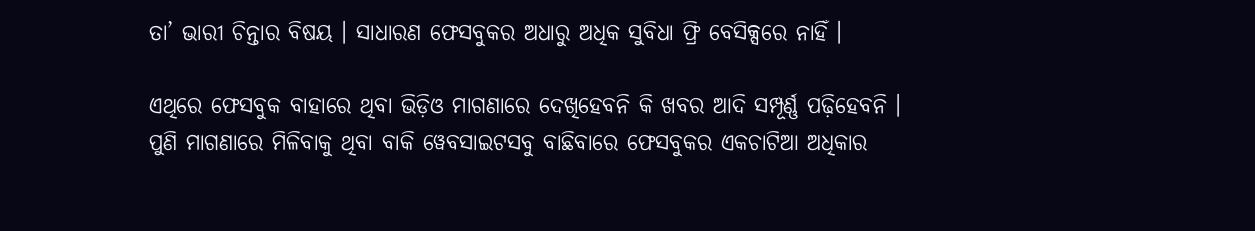ତା’ ଭାରୀ ଚିନ୍ତାର ବିଷୟ । ସାଧାରଣ ଫେସବୁକର ଅଧାରୁ ଅଧିକ ସୁବିଧା ଫ୍ରି ବେସିକ୍ସରେ ନାହିଁ ।

ଏଥିରେ ଫେସବୁକ ବାହାରେ ଥିବା ଭିଡ଼ିଓ ମାଗଣାରେ ଦେଖିହେବନି କି ଖବର ଆଦି ସମ୍ପୂର୍ଣ୍ଣ ପଢ଼ିହେବନି । ପୁଣି ମାଗଣାରେ ମିଳିବାକୁ ଥିବା ବାକି ୱେବସାଇଟସବୁ ବାଛିବାରେ ଫେସବୁକର ଏକଚାଟିଆ ଅଧିକାର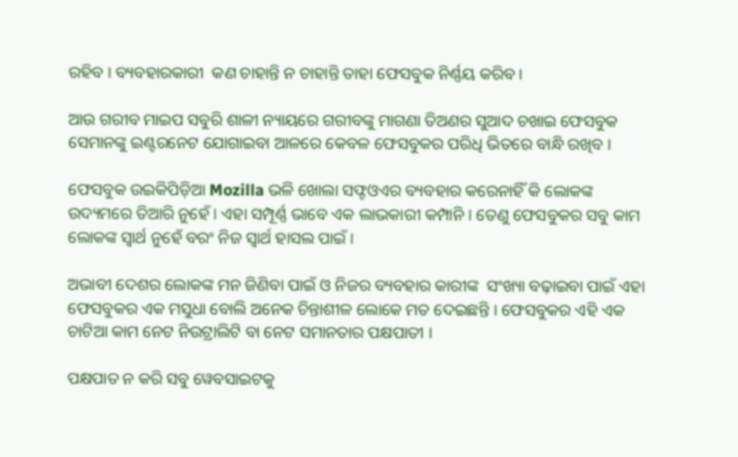ରହିବ । ବ୍ୟବହାରକାରୀ  କଣ ଚାହାନ୍ତି ନ ଚାହାନ୍ତି ତାହା ଫେସବୁକ ନିର୍ଣ୍ଣୟ କରିବ ।

ଆଉ ଗରୀବ ମାଇପ ସବୁରି ଶାଳୀ ନ୍ୟାୟରେ ଗରୀବଙ୍କୁ ମାଗଣା ତିଅଣର ସୁଆଦ ଚଖାଇ ଫେସବୁକ ସେମାନଙ୍କୁ ଇଣ୍ଟରନେଟ ଯୋଗାଇବା ଆଳରେ କେବଳ ଫେସବୁକର ପରିଧି ଭିତରେ ବାନ୍ଧି ରଖିବ ।

ଫେସବୁକ ଉଇକିପିଡ଼ିଆ Mozilla ଭଳି ଖୋଲା ସଫ୍ଟଓଏର ବ୍ୟବହାର କରେନାହିଁ କି ଲୋକଙ୍କ ଉଦ୍ୟମରେ ତିଆରି ନୁହେଁ । ଏହା ସମ୍ପୂର୍ଣ୍ଣ ଭାବେ ଏକ ଲାଭକାରୀ କମ୍ପାନି । ତେଣୁ ଫେସବୁକର ସବୁ କାମ ଲୋକଙ୍କ ସ୍ୱାର୍ଥ ନୁହେଁ ବରଂ ନିଜ ସ୍ୱାର୍ଥ ହାସଲ ପାଇଁ ।

ଅଭାବୀ ଦେଶର ଲୋକଙ୍କ ମନ ଜିଣିବା ପାଇଁ ଓ ନିଜର ବ୍ୟବହାର କାରୀଙ୍କ  ସଂଖ୍ୟା ବଢ଼ାଇବା ପାଇଁ ଏହା ଫେସବୁକର ଏକ ମସୁଧା ବୋଲି ଅନେକ ଚିନ୍ତାଶୀଳ ଲୋକେ ମତ ଦେଇଛନ୍ତି । ଫେସବୁକର ଏହି ଏକ ଚାଟିଆ କାମ ନେଟ ନିଉଟ୍ରାଲିଟି ବା ନେଟ ସମାନତାର ପକ୍ଷପାତୀ ।

ପକ୍ଷପାତ ନ କରି ସବୁ ୱେବସାଇଟକୁ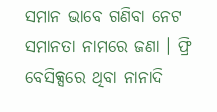ସମାନ ଭାବେ ଗଣିବା ନେଟ ସମାନତା ନାମରେ ଜଣା । ଫ୍ରି ବେସିକ୍ସରେ ଥିବା ନାନାଦି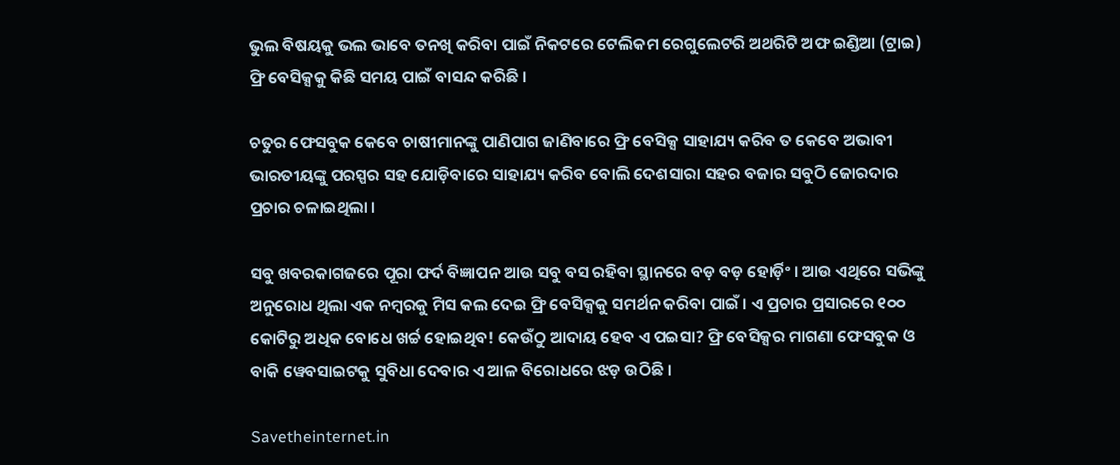ଭୁଲ ବିଷୟକୁ ଭଲ ଭାବେ ତନଖି କରିବା ପାଇଁ ନିକଟରେ ଟେଲିକମ ରେଗୁଲେଟରି ଅଥରିଟି ଅଫ ଇଣ୍ଡିଆ (ଟ୍ରାଇ) ଫ୍ରି ବେସିକ୍ସକୁ କିଛି ସମୟ ପାଇଁ ବାସନ୍ଦ କରିଛି ।

ଚତୁର ଫେସବୁକ କେବେ ଚାଷୀମାନଙ୍କୁ ପାଣିପାଗ ଜାଣିବାରେ ଫ୍ରି ବେସିକ୍ସ ସାହାଯ୍ୟ କରିବ ତ କେବେ ଅଭାବୀ ଭାରତୀୟଙ୍କୁ ପରସ୍ପର ସହ ଯୋଡ଼ିବାରେ ସାହାଯ୍ୟ କରିବ ବୋଲି ଦେଶସାରା ସହର ବଜାର ସବୁଠି ଜୋରଦାର ପ୍ରଚାର ଚଳାଇଥିଲା ।

ସବୁ ଖବରକାଗଜରେ ପୂରା ଫର୍ଦ ବିଜ୍ଞାପନ ଆଉ ସବୁ ବସ ରହିବା ସ୍ଥାନରେ ବଡ଼ ବଡ଼ ହୋର୍ଡ଼ିଂ । ଆଉ ଏଥିରେ ସଭିଙ୍କୁ ଅନୁରୋଧ ଥିଲା ଏକ ନମ୍ବରକୁ ମିସ କଲ ଦେଇ ଫ୍ରି ବେସିକ୍ସକୁ ସମର୍ଥନ କରିବା ପାଇଁ । ଏ ପ୍ରଚାର ପ୍ରସାରରେ ୧୦୦ କୋଟିରୁ ଅଧିକ ବୋଧେ ଖର୍ଚ୍ଚ ହୋଇଥିବ! କେଉଁଠୁ ଆଦାୟ ହେବ ଏ ପଇସା? ଫ୍ରି ବେସିକ୍ସର ମାଗଣା ଫେସବୁକ ଓ ବାକି ୱେବସାଇଟକୁ ସୁବିଧା ଦେବାର ଏ ଆଳ ବିରୋଧରେ ଝଡ଼ ଉଠିଛି ।

Savetheinternet.in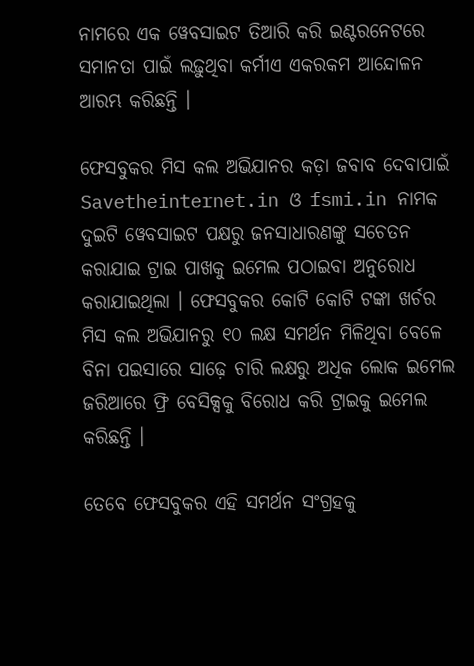ନାମରେ ଏକ ୱେବସାଇଟ ତିଆରି କରି ଇଣ୍ଟରନେଟରେ ସମାନତା ପାଇଁ ଲଢ଼ୁଥିବା କର୍ମୀଏ ଏକରକମ ଆନ୍ଦୋଳନ ଆରମ୍ଭ କରିଛନ୍ତି ।

ଫେସବୁକର ମିସ କଲ ଅଭିଯାନର କଡ଼ା ଜବାବ ଦେବାପାଇଁ Savetheinternet.in ଓ fsmi.in ନାମକ ଦୁଇଟି ୱେବସାଇଟ ପକ୍ଷରୁ ଜନସାଧାରଣଙ୍କୁ ସଚେତନ କରାଯାଇ ଟ୍ରାଇ ପାଖକୁ ଇମେଲ ପଠାଇବା ଅନୁରୋଧ କରାଯାଇଥିଲା । ଫେସବୁକର କୋଟି କୋଟି ଟଙ୍କା ଖର୍ଚର ମିସ କଲ ଅଭିଯାନରୁ ୧୦ ଲକ୍ଷ ସମର୍ଥନ ମିଳିଥିବା ବେଳେ ବିନା ପଇସାରେ ସାଢ଼େ ଚାରି ଲକ୍ଷରୁ ଅଧିକ ଲୋକ ଇମେଲ ଜରିଆରେ ଫ୍ରି ବେସିକ୍ସକୁ ବିରୋଧ କରି ଟ୍ରାଇକୁ ଇମେଲ କରିଛନ୍ତି ।

ତେବେ ଫେସବୁକର ଏହି ସମର୍ଥନ ସଂଗ୍ରହକୁ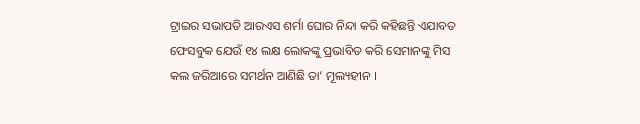ଟ୍ରାଇର ସଭାପତି ଆରଏସ ଶର୍ମା ଘୋର ନିନ୍ଦା କରି କହିଛନ୍ତି ଏଯାବତ ଫେସବୁକ ଯେଉଁ ୧୪ ଲକ୍ଷ ଲୋକଙ୍କୁ ପ୍ରଭାବିତ କରି ସେମାନଙ୍କୁ ମିସ କଲ ଜରିଆରେ ସମର୍ଥନ ଆଣିଛି ତା’ ମୂଲ୍ୟହୀନ ।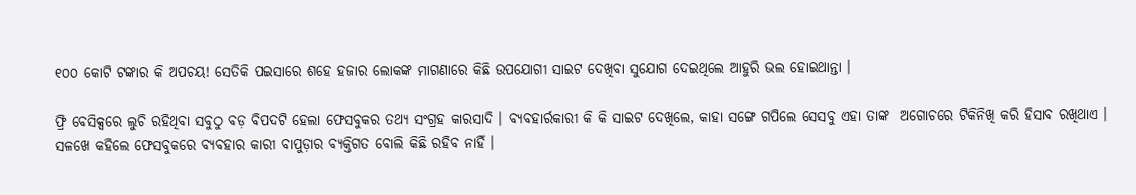୧୦୦ କୋଟି ଟଙ୍କାର କି ଅପଚୟ! ସେତିକି ପଇସାରେ ଶହେ ହଜାର ଲୋକଙ୍କ ମାଗଣାରେ କିଛି ଉପଯୋଗୀ ସାଇଟ ଦେଖିବା ସୁଯୋଗ ଦେଇଥିଲେ ଆହୁରି ଭଲ ହୋଇଥାନ୍ତା ।

ଫ୍ରି ବେସିକ୍ସରେ ଲୁଚି ରହିଥିବା ସବୁଠୁ ବଡ଼ ବିପଦଟି ହେଲା ଫେସବୁକର ତଥ୍ୟ ସଂଗ୍ରହ କାରସାଦି । ବ୍ୟବହାର୍ରକାରୀ କି କି ସାଇଟ ଦେଖିଲେ, କାହା ସଙ୍ଗେ ଗପିଲେ ସେସବୁ ଏହା ତାଙ୍କ  ଅଗୋଚରେ ଟିକିନିଖି କରି ହିସାବ ରଖିଥାଏ । ସଳଖେ କହିଲେ ଫେସବୁକରେ ବ୍ୟବହାର କାରୀ ବାପୁଡ଼ାର ବ୍ୟକ୍ତିଗତ ବୋଲି କିଛି ରହିବ ନାହିଁ ।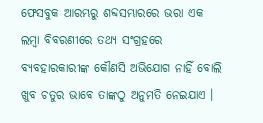ଫେସବୁକ ଆରମ୍ଭରୁ ଶବ୍ଦସମ୍ଭାରରେ ଭରା ଏକ ଲମ୍ବା ବିବରଣୀରେ ତଥ୍ୟ ସଂଗ୍ରହରେ ବ୍ୟବହାରକାରୀଙ୍କ କୌଣସି ଅଭିଯୋଗ ନାହିଁ ବୋଲି ଖୁବ ଚତୁର ଭାବେ ତାଙ୍କଠୁ ଅନୁମତି ନେଇଯାଏ ।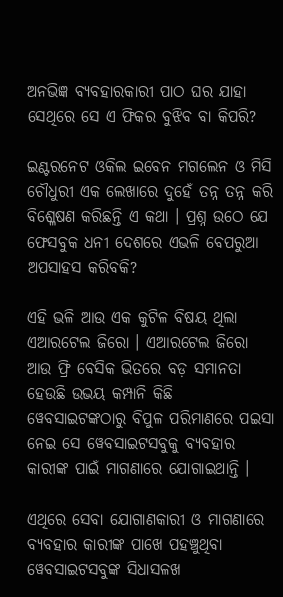ଅନଭିଜ୍ଞ ବ୍ୟବହାରକାରୀ ପାଠ ଘର ଯାହା ସେଥିରେ ସେ ଏ ଫିକର ବୁଝିବ ବା କିପରି?

ଇଣ୍ଟରନେଟ ଓକିଲ ଇବେନ ମଗଲେନ ଓ ମିସି ଚୌଧୁରୀ ଏକ ଲେଖାରେ ଦୁହେଁ ତନ୍ନ ତନ୍ନ କରି ବିଶ୍ଳେଷଣ କରିଛନ୍ତି ଏ କଥା । ପ୍ରଶ୍ନ ଉଠେ ଯେ ଫେସବୁକ ଧନୀ ଦେଶରେ ଏଭଳି ବେପରୁଆ ଅପସାହସ କରିବକି?

ଏହି ଭଳି ଆଉ ଏକ କୁଟିଳ ବିଷୟ ଥିଲା ଏଆରଟେଲ ଜିରୋ । ଏଆରଟେଲ ଜିରୋ ଆଉ ଫ୍ରି ବେସିକ ଭିତରେ ବଡ଼ ସମାନତା ହେଉଛି ଉଭୟ କମ୍ପାନି କିଛି ୱେବସାଇଟଙ୍କଠାରୁ ବିପୁଳ ପରିମାଣରେ ପଇସା ନେଇ ସେ ୱେବସାଇଟସବୁକୁ ବ୍ୟବହାର କାରୀଙ୍କ ପାଇଁ ମାଗଣାରେ ଯୋଗାଇଥାନ୍ତି ।

ଏଥିରେ ସେବା ଯୋଗାଣକାରୀ ଓ ମାଗଣାରେ ବ୍ୟବହାର କାରୀଙ୍କ ପାଖେ ପହଞ୍ଚୁଥିବା ୱେବସାଇଟସବୁଙ୍କ ସିଧାସଳଖ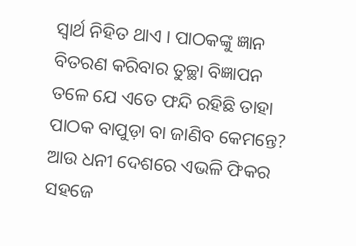ସ୍ୱାର୍ଥ ନିହିତ ଥାଏ । ପାଠକଙ୍କୁ ଜ୍ଞାନ ବିତରଣ କରିବାର ତୁଚ୍ଛା ବିଜ୍ଞାପନ ତଳେ ଯେ ଏତେ ଫନ୍ଦି ରହିଛି ତାହା ପାଠକ ବାପୁଡ଼ା ବା ଜାଣିବ କେମନ୍ତେ? ଆଉ ଧନୀ ଦେଶରେ ଏଭଳି ଫିକର ସହଜେ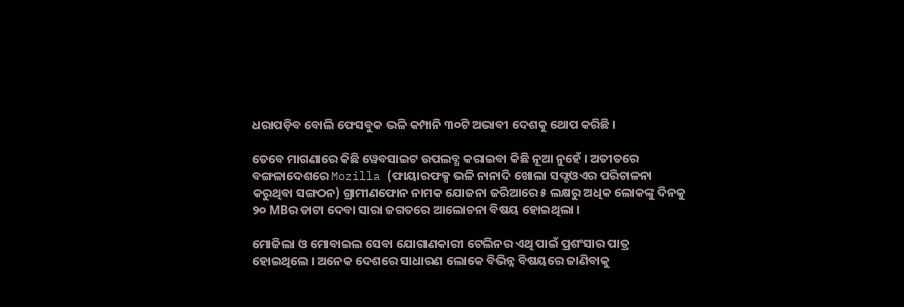ଧରାପଡ଼ିବ ବୋଲି ଫେସବୁକ ଭଳି କମ୍ପାନି ୩୦ଟି ଅଭାବୀ ଦେଶକୁ ଥୋପ କରିଛି ।

ତେବେ ମାଗଣାରେ କିଛି ୱେବସାଇଟ ଉପଲବ୍ଧ କରାଇବା କିଛି ନୂଆ ନୁହେଁ । ଅତୀତରେ ବଙ୍ଗଳାଦେଶରେ Mozilla (ଫାୟାରଫକ୍ସ ଭଳି ନାନାଦି ଖୋଲା ସଫ୍ଟଓଏର ପରିଚାଳନା କରୁଥିବା ସଙ୍ଗଠନ) ଗ୍ରାମୀଣଫୋନ ନାମକ ଯୋଜନା ଜରିଆରେ ୫ ଲକ୍ଷରୁ ଅଧିକ ଲୋକଙ୍କୁ ଦିନକୁ ୨୦ MBର ଡାଟା ଦେବା ସାରା ଜଗତରେ ଆଲୋଚନା ବିଷୟ ହୋଇଥିଲା ।

ମୋଜିଲା ଓ ମୋବାଇଲ ସେବା ଯୋଗାଣକାରୀ ଟେଲିନର ଏଥି ପାଇଁ ପ୍ରଶଂସାର ପାତ୍ର ହୋଇଥିଲେ । ଅନେକ ଦେଶରେ ସାଧାରଣ ଲୋକେ ବିଭିନ୍ନ ବିଷୟରେ ଜାଣିବାକୁ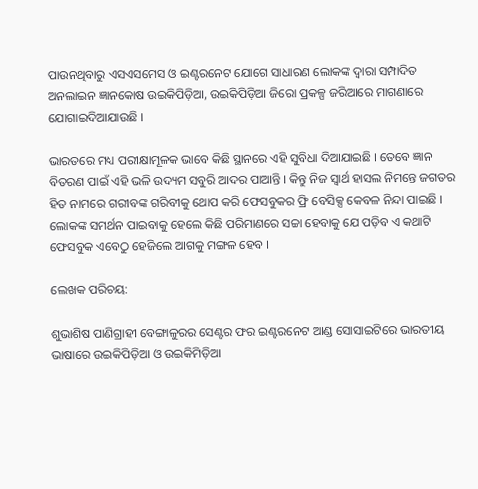ପାଉନଥିବାରୁ ଏସଏସମେସ ଓ ଇଣ୍ଟରନେଟ ଯୋଗେ ସାଧାରଣ ଲୋକଙ୍କ ଦ୍ୱାରା ସମ୍ପାଦିତ ଅନଲାଇନ ଜ୍ଞାନକୋଷ ଉଇକିପିଡ଼ିଆ, ଉଇକିପିଡ଼ିଆ ଜିରୋ ପ୍ରକଳ୍ପ ଜରିଆରେ ମାଗଣାରେ ଯୋଗାଇଦିଆଯାଉଛି ।

ଭାରତରେ ମଧ୍ୟ ପରୀକ୍ଷାମୂଳକ ଭାବେ କିଛି ସ୍ଥାନରେ ଏହି ସୁବିଧା ଦିଆଯାଇଛି । ତେବେ ଜ୍ଞାନ ବିତରଣ ପାଇଁ ଏହି ଭଳି ଉଦ୍ୟମ ସବୁରି ଆଦର ପାଆନ୍ତି । କିନ୍ତୁ ନିଜ ସ୍ୱାର୍ଥ ହାସଲ ନିମନ୍ତେ ଜଗତର ହିତ ନାମରେ ଗରୀବଙ୍କ ଗରିବୀକୁ ଥୋପ କରି ଫେସବୁକର ଫ୍ରି ବେସିକ୍ସ କେବଳ ନିନ୍ଦା ପାଇଛି । ଲୋକଙ୍କ ସମର୍ଥନ ପାଇବାକୁ ହେଲେ କିଛି ପରିମାଣରେ ସଚ୍ଚା ହେବାକୁ ଯେ ପଡ଼ିବ ଏ କଥାଟି ଫେସବୁକ ଏବେଠୁ ହେଜିଲେ ଆଗକୁ ମଙ୍ଗଳ ହେବ ।

ଲେଖକ ପରିଚୟ:

ଶୁଭାଶିଷ ପାଣିଗ୍ରାହୀ ବେଙ୍ଗାଳୁରର ସେଣ୍ଟର ଫର ଇଣ୍ଟରନେଟ ଆଣ୍ଡ ସୋସାଇଟିରେ ଭାରତୀୟ ଭାଷାରେ ଉଇକିପିଡ଼ିଆ ଓ ଉଇକିମିଡ଼ିଆ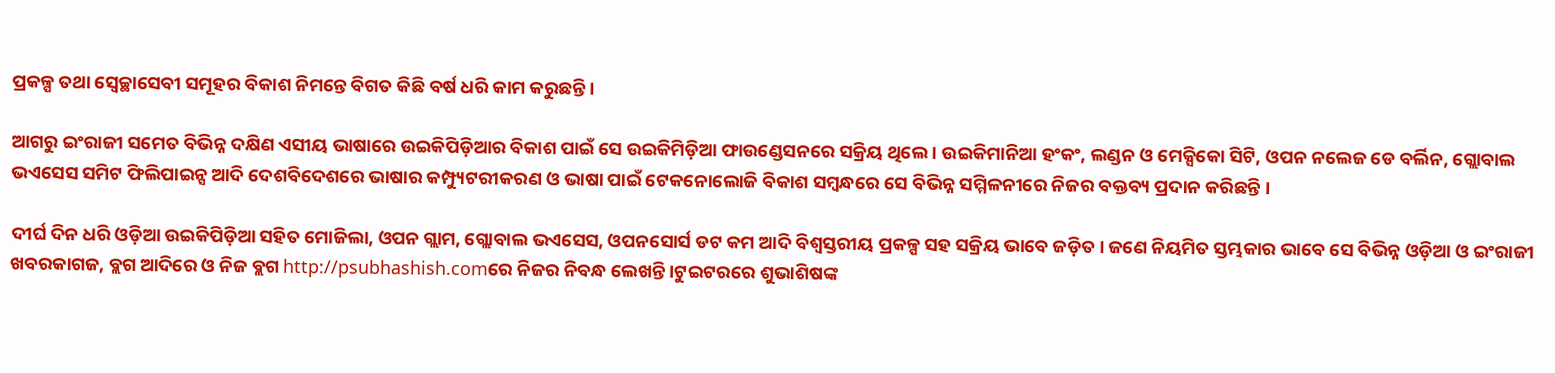ପ୍ରକଳ୍ପ ତଥା ସ୍ୱେଚ୍ଛାସେବୀ ସମୂହର ବିକାଶ ନିମନ୍ତେ ବିଗତ କିଛି ବର୍ଷ ଧରି କାମ କରୁଛନ୍ତି ।

ଆଗରୁ ଇଂରାଜୀ ସମେତ ବିଭିନ୍ନ ଦକ୍ଷିଣ ଏସୀୟ ଭାଷାରେ ଉଇକିପିଡ଼ିଆର ବିକାଶ ପାଇଁ ସେ ଉଇକିମିଡ଼ିଆ ଫାଉଣ୍ଡେସନରେ ସକ୍ରିୟ ଥିଲେ । ଉଇକିମାନିଆ ହଂକଂ, ଲଣ୍ଡନ ଓ ମେକ୍ସିକୋ ସିଟି, ଓପନ ନଲେଜ ଡେ ବର୍ଲିନ, ଗ୍ଲୋବାଲ ଭଏସେସ ସମିଟ ଫିଲିପାଇନ୍ସ ଆଦି ଦେଶବିଦେଶରେ ଭାଷାର କମ୍ପ୍ୟୁଟରୀକରଣ ଓ ଭାଷା ପାଇଁ ଟେକନୋଲୋଜି ବିକାଶ ସମ୍ବନ୍ଧରେ ସେ ବିଭିନ୍ନ ସମ୍ମିଳନୀରେ ନିଜର ବକ୍ତବ୍ୟ ପ୍ରଦାନ କରିଛନ୍ତି ।

ଦୀର୍ଘ ଦିନ ଧରି ଓଡ଼ିଆ ଉଇକିପିଡ଼ିଆ ସହିତ ମୋଜିଲା, ଓପନ ଗ୍ଲାମ, ଗ୍ଲୋବାଲ ଭଏସେସ, ଓପନସୋର୍ସ ଡଟ କମ ଆଦି ବିଶ୍ୱସ୍ତରୀୟ ପ୍ରକଳ୍ପ ସହ ସକ୍ରିୟ ଭାବେ ଜଡ଼ିତ । ଜଣେ ନିୟମିତ ସ୍ତମ୍ଭକାର ଭାବେ ସେ ବିଭିନ୍ନ ଓଡ଼ିଆ ଓ ଇଂରାଜୀ ଖବରକାଗଜ, ବ୍ଲଗ ଆଦିରେ ଓ ନିଜ ବ୍ଲଗ http://psubhashish.comରେ ନିଜର ନିବନ୍ଧ ଲେଖନ୍ତି ।ଟୁଇଟରରେ ଶୁଭାଶିଷଙ୍କ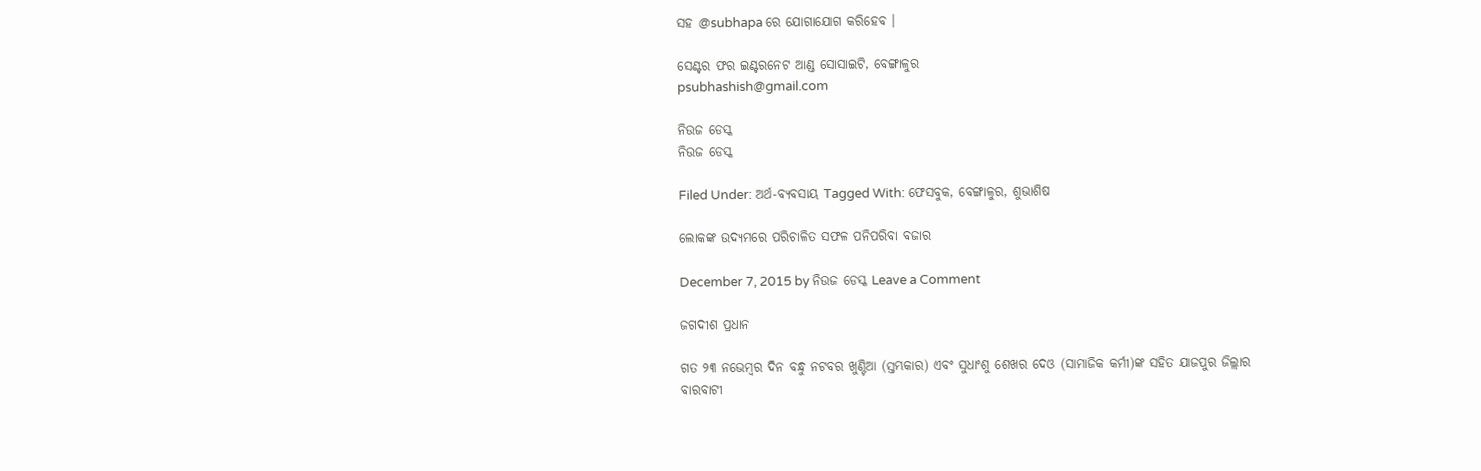ସହ @subhapa ରେ ଯୋଗାଯୋଗ କରିହେବ ।

ସେଣ୍ଟର ଫର ଇଣ୍ଟରନେଟ ଆଣ୍ଡ ସୋସାଇଟି, ବେଙ୍ଗାଳୁର
psubhashish@gmail.com

ନିଉଜ ଡେସ୍କ
ନିଉଜ ଡେସ୍କ

Filed Under: ଅର୍ଥ-ବ୍ୟବସାୟ Tagged With: ଫେସବୁକ, ବେଙ୍ଗାଳୁର, ଶୁଭାଶିଷ

ଲୋକଙ୍କ ଉଦ୍ୟମରେ ପରିଚାଳିତ ସଫଳ ପନିପରିବା ବଜାର

December 7, 2015 by ନିଉଜ ଡେସ୍କ Leave a Comment

ଜଗଦୀଶ ପ୍ରଧାନ

ଗତ ୨୩ ନଭେମ୍ବର ଦିନ ବନ୍ଧୁ ନଟବର ଖୁଣ୍ଟିଆ (ସ୍ତମ୍ଭକାର) ଏବଂ ସୁଧାଂଶୁ ଶେଖର ଦେଓ (ସାମାଜିକ କର୍ମୀ)ଙ୍କ ସହିତ ଯାଜପୁର ଜିଲ୍ଲାର ବାରବାଟୀ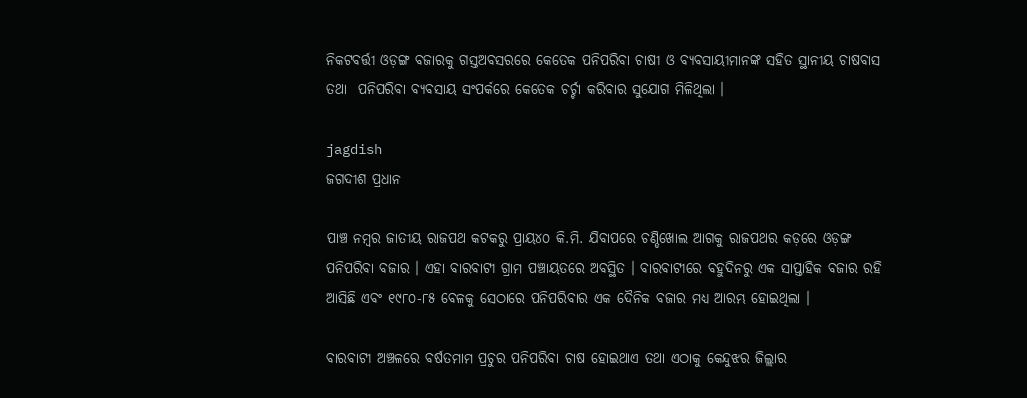ନିକଟବର୍ତ୍ତୀ ଓଡ଼ଙ୍ଗ ବଜାରକୁ ଗସ୍ତଅବସରରେ କେତେକ ପନିପରିବା ଚାଷୀ ଓ ବ୍ୟବସାୟୀମାନଙ୍କ ସହିତ ସ୍ଥାନୀୟ ଚାଷବାସ ତଥା  ପନିପରିବା ବ୍ୟବସାୟ ସଂପର୍କରେ କେତେକ ଚର୍ଚ୍ଚା କରିବାର ସୁଯୋଗ ମିଳିଥିଲା ।

jagdish
ଜଗଦୀଶ ପ୍ରଧାନ

ପାଞ୍ଚ ନମ୍ବର ଜାତୀୟ ରାଜପଥ କଟକରୁ ପ୍ରାୟ୪୦ କି.ମି. ଯିବାପରେ ଚଣ୍ଡିଖୋଲ ଆଗକୁ ରାଜପଥର କଡ଼ରେ ଓଡ଼ଙ୍ଗ ପନିପରିବା ବଜାର । ଏହା ବାରବାଟୀ ଗ୍ରାମ ପଞ୍ଚାୟତରେ ଅବସ୍ଥିତ । ବାରବାଟୀରେ ବହୁଦିନରୁ ଏକ ସାପ୍ତାହିକ ବଜାର ରହି ଆସିଛି ଏବଂ ୧୯୮୦-୮୫ ବେଳକୁ ସେଠାରେ ପନିପରିବାର ଏକ ଦୈନିକ ବଜାର ମଧ୍ୟ ଆରମ୍ଭ ହୋଇଥିଲା ।

ବାରବାଟୀ ଅଞ୍ଚଳରେ ବର୍ଷତମାମ ପ୍ରଚୁର ପନିପରିବା ଚାଷ ହୋଇଥାଏ ତଥା ଏଠାକୁ କେନ୍ଦୁଝର ଜିଲ୍ଲାର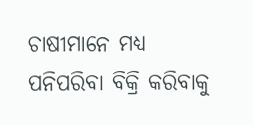ଚାଷୀମାନେ ମଧ୍ୟ ପନିପରିବା ବିକ୍ରି କରିବାକୁ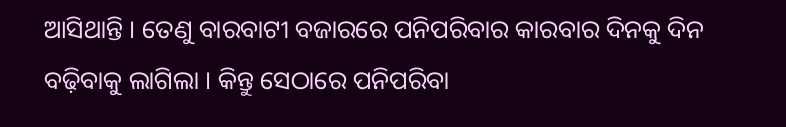ଆସିଥାନ୍ତି । ତେଣୁ ବାରବାଟୀ ବଜାରରେ ପନିପରିବାର କାରବାର ଦିନକୁ ଦିନ ବଢ଼ିବାକୁ ଲାଗିଲା । କିନ୍ତୁ ସେଠାରେ ପନିପରିବା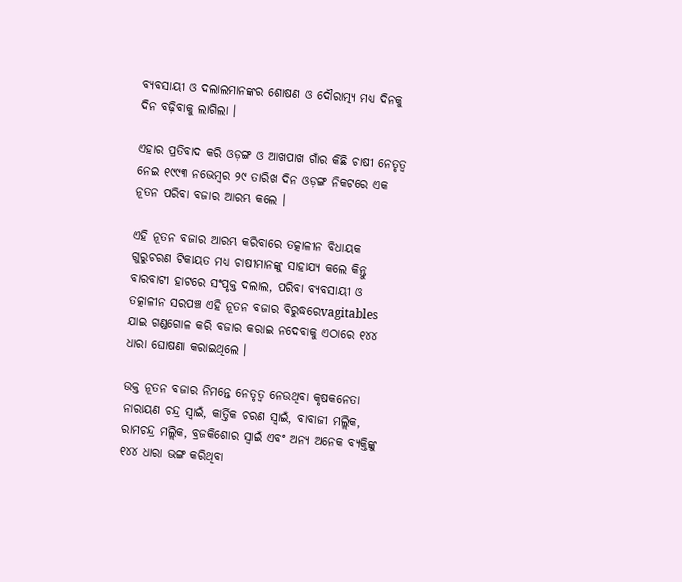ବ୍ୟବସାୟୀ ଓ ଦଲାଲମାନଙ୍କର ଶୋଷଣ ଓ ଦୌରାତ୍ମ୍ୟ ମଧ୍ୟ ଦିନକୁ ଦିନ ବଢ଼ିବାକୁ ଲାଗିଲା ।

ଏହାର ପ୍ରତିବାଦ କରି ଓଡ଼ଙ୍ଗ ଓ ଆଖପାଖ ଗାଁର କିଛି ଚାଷୀ ନେତୃତ୍ୱ ନେଇ ୧୯୯୩ ନଭେମ୍ବର ୨୯ ତାରିଖ ଦିନ ଓଡ଼ଙ୍ଗ ନିକଟରେ ଏକ ନୂତନ ପରିବା ବଜାର ଆରମ୍ଭ କଲେ ।

ଏହି ନୂତନ ବଜାର ଆରମ୍ଭ କରିବାରେ ତତ୍କାଳୀନ ବିଧାୟକ ଗୁରୁଚରଣ ଟିକାୟତ ମଧ୍ୟ ଚାଷୀମାନଙ୍କୁ ସାହାଯ୍ୟ କଲେ କିନ୍ତୁ ବାରବାଟୀ ହାଟରେ ସଂପୃକ୍ତ ଦଲାଲ, ପରିବା ବ୍ୟବସାୟୀ ଓ ତତ୍କାଳୀନ ସରପଞ୍ଚ ଏହି ନୂତନ ବଜାର ବିରୁଦ୍ଧରେvagitables ଯାଇ ଗଣ୍ଡଗୋଳ କରି ବଜାର କରାଇ ନଦେବାକୁ ଏଠାରେ ୧୪୪ ଧାରା ଘୋଷଣା କରାଇଥିଲେ ।

ଉକ୍ତ ନୂତନ ବଜାର ନିମନ୍ତେ ନେତୃତ୍ୱ ନେଉଥିବା କୃଷକନେତା ନାରାୟଣ ଚନ୍ଦ୍ର ସ୍ୱାଇଁ, କାର୍ତ୍ତିକ ଚରଣ ସ୍ୱାଇଁ, ବାବାଜୀ ମଲ୍ଲିକ, ରାମଚନ୍ଦ୍ର ମଲ୍ଲିକ, ବ୍ରଜକିଶୋର ସ୍ୱାଇଁ ଏବଂ ଅନ୍ୟ ଅନେକ ବ୍ୟକ୍ତିଙ୍କୁ ୧୪୪ ଧାରା ଭଙ୍ଗ କରିଥିବା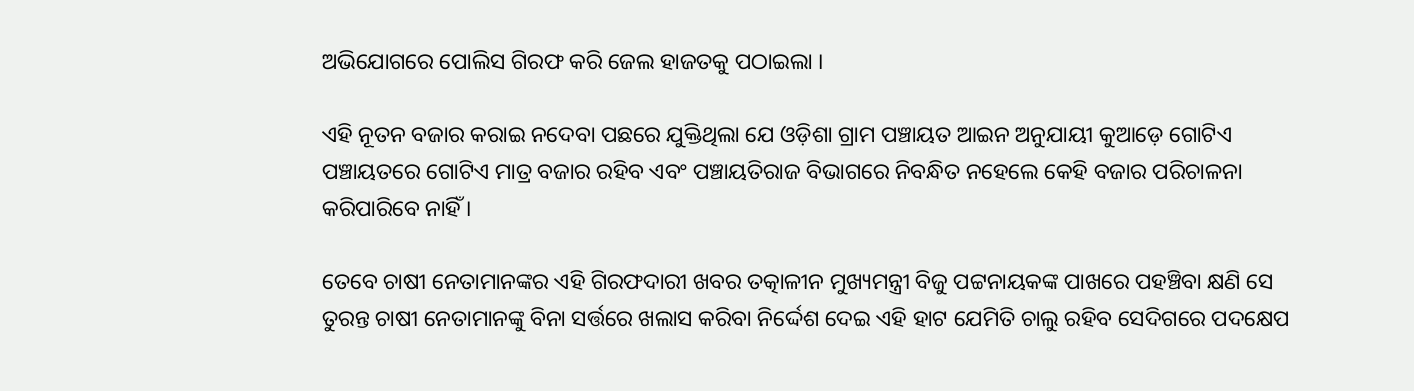ଅଭିଯୋଗରେ ପୋଲିସ ଗିରଫ କରି ଜେଲ ହାଜତକୁ ପଠାଇଲା ।

ଏହି ନୂତନ ବଜାର କରାଇ ନଦେବା ପଛରେ ଯୁକ୍ତିଥିଲା ଯେ ଓଡ଼ିଶା ଗ୍ରାମ ପଞ୍ଚାୟତ ଆଇନ ଅନୁଯାୟୀ କୁଆଡ଼େ ଗୋଟିଏ ପଞ୍ଚାୟତରେ ଗୋଟିଏ ମାତ୍ର ବଜାର ରହିବ ଏବଂ ପଞ୍ଚାୟତିରାଜ ବିଭାଗରେ ନିବନ୍ଧିତ ନହେଲେ କେହି ବଜାର ପରିଚାଳନା କରିପାରିବେ ନାହିଁ ।

ତେବେ ଚାଷୀ ନେତାମାନଙ୍କର ଏହି ଗିରଫଦାରୀ ଖବର ତତ୍କାଳୀନ ମୁଖ୍ୟମନ୍ତ୍ରୀ ବିଜୁ ପଟ୍ଟନାୟକଙ୍କ ପାଖରେ ପହଞ୍ଚିବା କ୍ଷଣି ସେ ତୁରନ୍ତ ଚାଷୀ ନେତାମାନଙ୍କୁ ବିନା ସର୍ତ୍ତରେ ଖଲାସ କରିବା ନିର୍ଦ୍ଦେଶ ଦେଇ ଏହି ହାଟ ଯେମିତି ଚାଲୁ ରହିବ ସେଦିଗରେ ପଦକ୍ଷେପ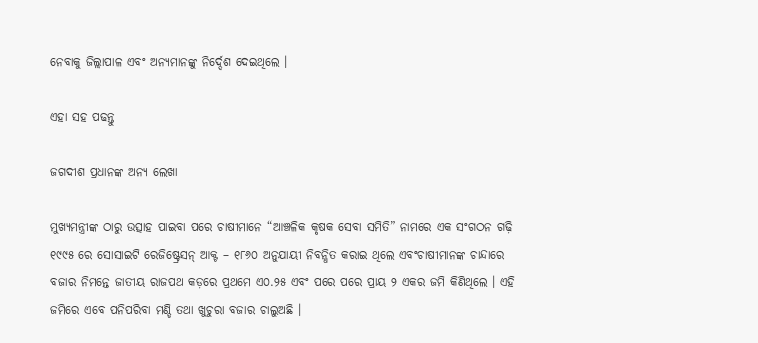ନେବାକୁ ଜିଲ୍ଲାପାଳ ଏବଂ ଅନ୍ୟମାନଙ୍କୁ ନିର୍ଦ୍ଦେଶ ଦେଇଥିଲେ ।

ଏହା ସହ ପଢନ୍ତୁ

ଜଗଦୀଶ ପ୍ରଧାନଙ୍କ ଅନ୍ୟ ଲେଖା

ମୁଖ୍ୟମନ୍ତ୍ରୀଙ୍କ ଠାରୁ ଉତ୍ସାହ ପାଇବା ପରେ ଚାଷୀମାନେ “ଆଞ୍ଚଳିକ କୃଷକ ସେବା ସମିତି” ନାମରେ ଏକ ସଂଗଠନ ଗଢ଼ି ୧୯୯୫ ରେ ସୋସାଇଟି ରେଜିଷ୍ଟ୍ରେସନ୍ ଆକ୍ଟ – ୧୮୬୦ ଅନୁଯାୟୀ ନିବନ୍ଧିତ କରାଇ ଥିଲେ ଏବଂଚାଷୀମାନଙ୍କ ଚାନ୍ଦାରେ ବଜାର ନିମନ୍ତେ ଜାତୀୟ ରାଜପଥ କଡ଼ରେ ପ୍ରଥମେ ଏ୦.୨୫ ଏବଂ ପରେ ପରେ ପ୍ରାୟ ୨ ଏକର ଜମି କିଣିଥିଲେ । ଏହି ଜମିରେ ଏବେ ପନିପରିବା ମଣ୍ଡି ତଥା ଖୁଚୁରା ବଜାର ଚାଲୁଅଛି ।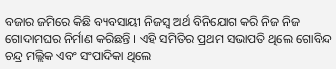ବଜାର ଜମିରେ କିଛି ବ୍ୟବସାୟୀ ନିଜସ୍ୱ ଅର୍ଥ ବିନିଯୋଗ କରି ନିଜ ନିଜ ଗୋଦାମଘର ନିର୍ମାଣ କରିଛନ୍ତି । ଏହି ସମିତିର ପ୍ରଥମ ସଭାପତି ଥିଲେ ଗୋବିନ୍ଦ ଚନ୍ଦ୍ର ମଲ୍ଲିକ ଏବଂ ସଂପାଦିକା ଥିଲେ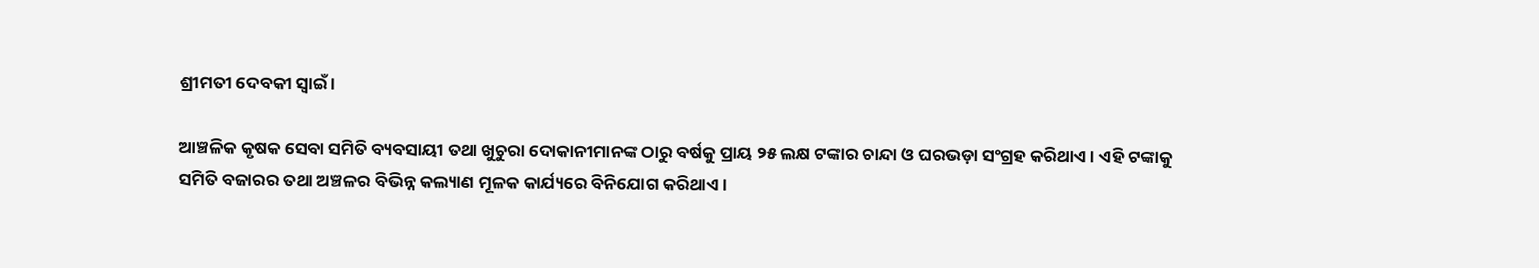ଶ୍ରୀମତୀ ଦେବକୀ ସ୍ୱାଇଁ ।

ଆଞ୍ଚଳିକ କୃଷକ ସେବା ସମିତି ବ୍ୟବସାୟୀ ତଥା ଖୁଚୁରା ଦୋକାନୀମାନଙ୍କ ଠାରୁ ବର୍ଷକୁ ପ୍ରାୟ ୨୫ ଲକ୍ଷ ଟଙ୍କାର ଚାନ୍ଦା ଓ ଘରଭଡ଼ା ସଂଗ୍ରହ କରିଥାଏ । ଏହି ଟଙ୍କାକୁ ସମିତି ବଜାରର ତଥା ଅଞ୍ଚଳର ବିଭିନ୍ନ କଲ୍ୟାଣ ମୂଳକ କାର୍ଯ୍ୟରେ ବିନିଯୋଗ କରିଥାଏ ।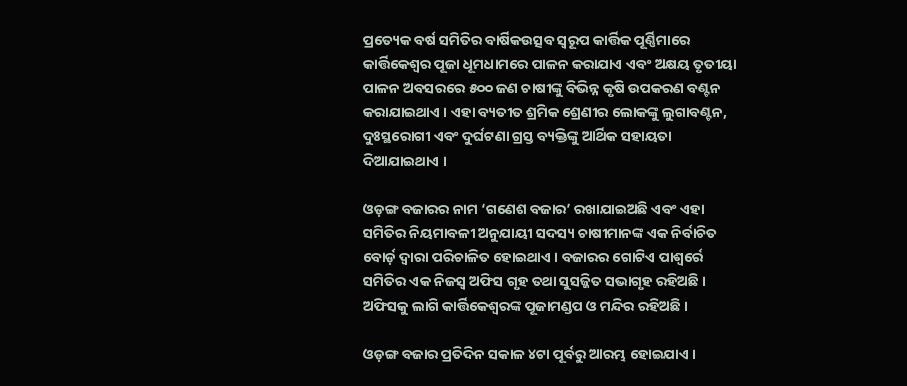ପ୍ରତ୍ୟେକ ବର୍ଷ ସମିତିର ବାର୍ଷିକଉତ୍ସବ ସ୍ୱରୂପ କାର୍ତ୍ତିକ ପୂର୍ଣ୍ଣିମାରେ କାର୍ତ୍ତିକେଶ୍ୱର ପୂଜା ଧୂମଧାମରେ ପାଳନ କରାଯାଏ ଏବଂ ଅକ୍ଷୟ ତୃତୀୟା ପାଳନ ଅବସରରେ ୫୦୦ ଜଣ ଚାଷୀଙ୍କୁ ବିଭିନ୍ନ କୃଷି ଉପକରଣ ବଣ୍ଟନ କରାଯାଇଥାଏ । ଏହା ବ୍ୟତୀତ ଶ୍ରମିକ ଶ୍ରେଣୀର ଲୋକଙ୍କୁ ଲୁଗାବଣ୍ଟନ, ଦୁଃସ୍ଥରୋଗୀ ଏବଂ ଦୁର୍ଘଟଣା ଗ୍ରସ୍ତ ବ୍ୟକ୍ତିଙ୍କୁ ଆର୍ଥିକ ସହାୟତା ଦିଆଯାଇଥାଏ ।

ଓଡ଼ଙ୍ଗ ବଜାରର ନାମ ‘ଗଣେଶ ବଜାର’ ରଖାଯାଇଅଛି ଏବଂ ଏହା ସମିତିର ନିୟମାବଳୀ ଅନୁଯାୟୀ ସଦସ୍ୟ ଚାଷୀମାନଙ୍କ ଏକ ନିର୍ବାଚିତ ବୋର୍ଡ଼ ଦ୍ୱାରା ପରିଚାଳିତ ହୋଇଥାଏ । ବଜାରର ଗୋଟିଏ ପାଶ୍ୱର୍ରେ ସମିତିର ଏକ ନିଜସ୍ୱ ଅଫିସ ଗୃହ ତଥା ସୁସଜ୍ଜିତ ସଭାଗୃହ ରହିଅଛି । ଅଫିସକୁ ଲାଗି କାର୍ତ୍ତିକେଶ୍ୱରଙ୍କ ପୂଜାମଣ୍ଡପ ଓ ମନ୍ଦିର ରହିଅଛି ।

ଓଡ଼ଙ୍ଗ ବଜାର ପ୍ରତିଦିନ ସକାଳ ୪ଟା ପୂର୍ବରୁ ଆରମ୍ଭ ହୋଇଯାଏ ।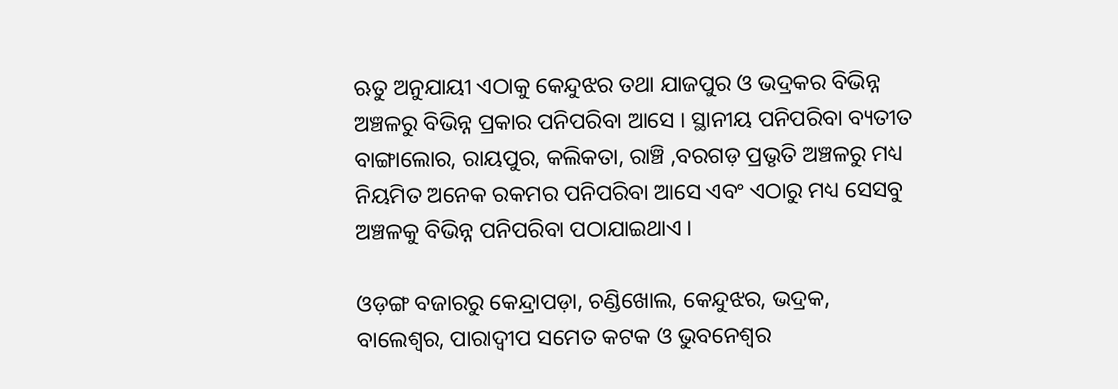ଋତୁ ଅନୁଯାୟୀ ଏଠାକୁ କେନ୍ଦୁଝର ତଥା ଯାଜପୁର ଓ ଭଦ୍ରକର ବିଭିନ୍ନ ଅଞ୍ଚଳରୁ ବିଭିନ୍ନ ପ୍ରକାର ପନିପରିବା ଆସେ । ସ୍ଥାନୀୟ ପନିପରିବା ବ୍ୟତୀତ ବାଙ୍ଗାଲୋର, ରାୟପୁର, କଲିକତା, ରାଞ୍ଚି ,ବରଗଡ଼ ପ୍ରଭୃତି ଅଞ୍ଚଳରୁ ମଧ୍ୟ ନିୟମିତ ଅନେକ ରକମର ପନିପରିବା ଆସେ ଏବଂ ଏଠାରୁ ମଧ୍ୟ ସେସବୁ ଅଞ୍ଚଳକୁ ବିଭିନ୍ନ ପନିପରିବା ପଠାଯାଇଥାଏ ।

ଓଡ଼ଙ୍ଗ ବଜାରରୁ କେନ୍ଦ୍ରାପଡ଼ା, ଚଣ୍ଡିଖୋଲ, କେନ୍ଦୁଝର, ଭଦ୍ରକ, ବାଲେଶ୍ୱର, ପାରାଦ୍ୱୀପ ସମେତ କଟକ ଓ ଭୁବନେଶ୍ୱର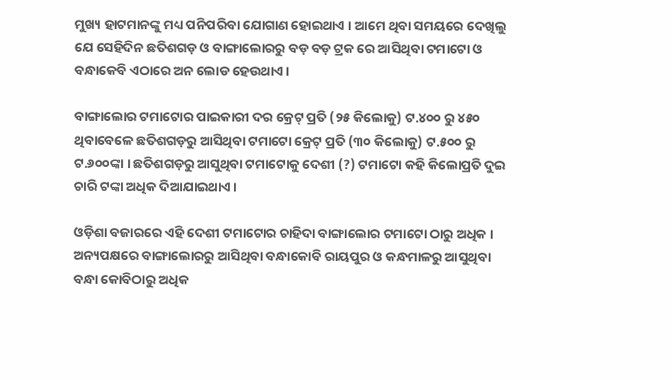ମୁଖ୍ୟ ହାଟମାନଙ୍କୁ ମଧ୍ୟ ପନିପରିବା ଯୋଗାଣ ହୋଇଥାଏ । ଆମେ ଥିବା ସମୟରେ ଦେଖିଲୁ ଯେ ସେହିଦିନ ଛତିଶଗଡ଼ ଓ ବାଙ୍ଗାଲୋରରୁ ବଡ଼ ବଡ଼ ଟ୍ରକ ରେ ଆସିଥିବା ଟମାଟୋ ଓ ବନ୍ଧାକେବି ଏଠାରେ ଅନ ଲୋଡ ହେଉଥାଏ ।

ବାଙ୍ଗାଲୋର ଟମାଟୋର ପାଇକାରୀ ଦର କ୍ରେଟ୍ ପ୍ରତି (୨୫ କିଲୋକୁ) ଟ.୪୦୦ ରୁ ୪୫୦ ଥିବାବେଳେ ଛତିଶଗଡ଼ରୁ ଆସିଥିବା ଟମାଟୋ କ୍ରେଟ୍ ପ୍ରତି (୩୦ କିଲୋକୁ) ଟ.୫୦୦ ରୁ ଟ.୬୦୦ଙ୍କା । ଛତିଶଗଡ଼ରୁ ଆସୁଥିବା ଟମାଟୋକୁ ଦେଶୀ (?) ଟମାଟୋ କହି କିଲୋପ୍ରତି ଦୁଇ ଚାରି ଟଙ୍କା ଅଧିକ ଦିଆଯାଇଥାଏ ।

ଓଡ଼ିଶା ବଜାରରେ ଏହି ଦେଶୀ ଟମାଟୋର ଚାହିଦା ବାଙ୍ଗାଲୋର ଟମାଟୋ ଠାରୁ ଅଧିକ । ଅନ୍ୟପକ୍ଷରେ ବାଙ୍ଗାଲୋରରୁ ଆସିଥିବା ବନ୍ଧାକୋବି ରାୟପୁର ଓ କନ୍ଧମାଳରୁ ଆସୁଥିବା ବନ୍ଧା କୋବିଠାରୁ ଅଧିକ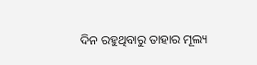ଦିନ ରହୁଥିବାରୁ ତାହାର ମୂଲ୍ୟ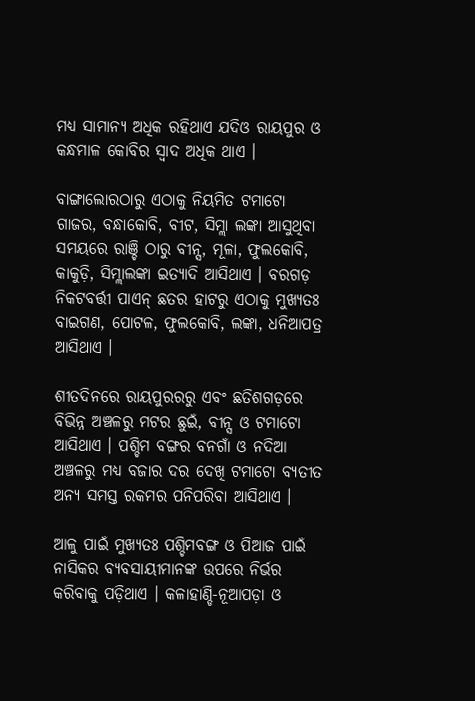ମଧ୍ୟ ସାମାନ୍ୟ ଅଧିକ ରହିଥାଏ ଯଦିଓ ରାୟପୁର ଓ କନ୍ଧମାଳ କୋବିର ସ୍ୱାଦ ଅଧିକ ଥାଏ ।

ବାଙ୍ଗାଲୋରଠାରୁ ଏଠାକୁ ନିୟମିତ ଟମାଟୋ ଗାଜର, ବନ୍ଧାକୋବି, ବୀଟ, ସିମ୍ଲା ଲଙ୍କା ଆସୁଥିବା ସମୟରେ ରାଞ୍ଚି ଠାରୁ ବୀନ୍ସ, ମୂଳା, ଫୁଲକୋବି, କାକୁଡ଼ି, ସିମ୍ଲାଲଙ୍କା ଇତ୍ୟାଦି ଆସିଥାଏ । ବରଗଡ଼ ନିକଟବର୍ତ୍ତୀ ପାଏନ୍ ଛତର ହାଟରୁ ଏଠାକୁ ମୁଖ୍ୟତଃ ବାଇଗଣ, ପୋଟଳ, ଫୁଲକୋବି, ଲଙ୍କା, ଧନିଆପତ୍ର ଆସିଥାଏ ।

ଶୀତଦିନରେ ରାୟପୁରରରୁ ଏବଂ ଛତିଶଗଡ଼ରେ ବିଭିନ୍ନ ଅଞ୍ଚଳରୁ ମଟର ଛୁଇଁ, ବୀନ୍ସ ଓ ଟମାଟୋ ଆସିଥାଏ । ପଶ୍ଚିମ ବଙ୍ଗର ବନଗାଁ ଓ ନଦିଆ ଅଞ୍ଚଳରୁ ମଧ୍ୟ ବଜାର ଦର ଦେଖି ଟମାଟୋ ବ୍ୟତୀତ ଅନ୍ୟ ସମସ୍ତ ରକମର ପନିପରିବା ଆସିଥାଏ ।

ଆଳୁ ପାଇଁ ମୁଖ୍ୟତଃ ପଶ୍ଚିମବଙ୍ଗ ଓ ପିଆଜ ପାଇଁ ନାସିକର ବ୍ୟବସାୟୀମାନଙ୍କ ଉପରେ ନିର୍ଭର କରିବାକୁ ପଡ଼ିଥାଏ । କଳାହାଣ୍ଡି-ନୂଆପଡ଼ା ଓ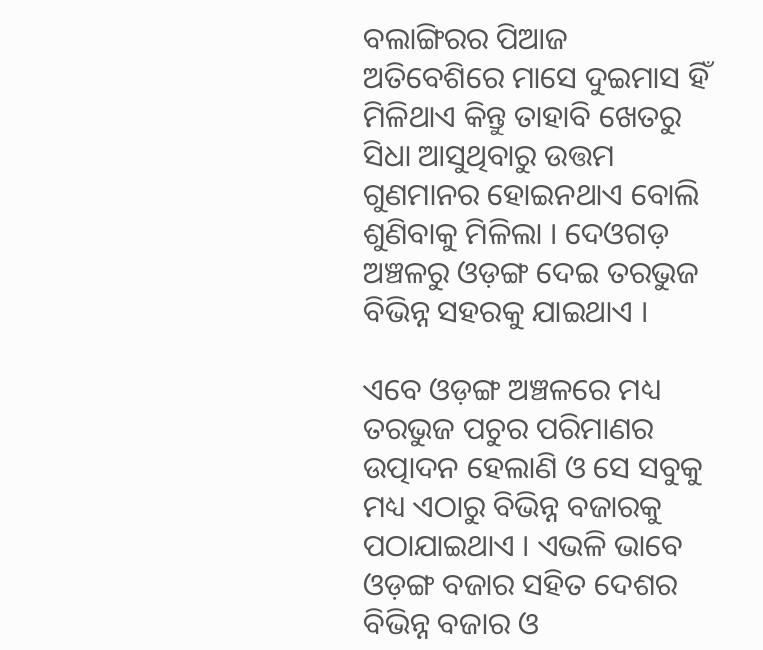ବଲାଙ୍ଗିରର ପିଆଜ ଅତିବେଶିରେ ମାସେ ଦୁଇମାସ ହିଁ ମିଳିଥାଏ କିନ୍ତୁ ତାହାବି ଖେତରୁ ସିଧା ଆସୁଥିବାରୁ ଉତ୍ତମ ଗୁଣମାନର ହୋଇନଥାଏ ବୋଲି ଶୁଣିବାକୁ ମିଳିଲା । ଦେଓଗଡ଼ ଅଞ୍ଚଳରୁ ଓଡ଼ଙ୍ଗ ଦେଇ ତରଭୁଜ ବିଭିନ୍ନ ସହରକୁ ଯାଇଥାଏ ।

ଏବେ ଓଡ଼ଙ୍ଗ ଅଞ୍ଚଳରେ ମଧ୍ୟ ତରଭୁଜ ପଚୁର ପରିମାଣର ଉତ୍ପାଦନ ହେଲାଣି ଓ ସେ ସବୁକୁ ମଧ୍ୟ ଏଠାରୁ ବିଭିନ୍ନ ବଜାରକୁ ପଠାଯାଇଥାଏ । ଏଭଳି ଭାବେ ଓଡ଼ଙ୍ଗ ବଜାର ସହିତ ଦେଶର ବିଭିନ୍ନ ବଜାର ଓ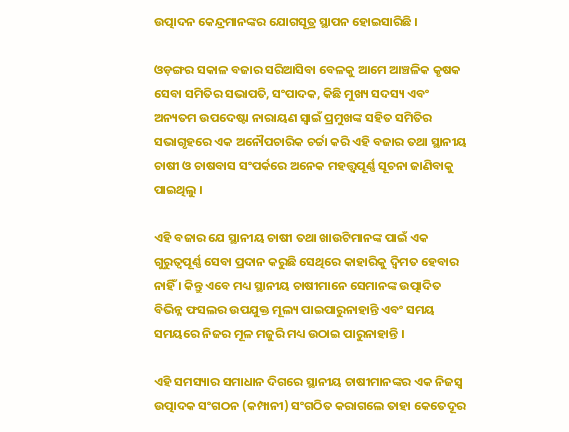ଉତ୍ପାଦନ କେନ୍ଦ୍ରମାନଙ୍କର ଯୋଗସୂତ୍ର ସ୍ଥାପନ ହୋଇସାରିଛି ।

ଓଡ଼ଙ୍ଗର ସକାଳ ବଜାର ସରିଆସିବା ବେଳକୁ ଆମେ ଆଞ୍ଚଳିକ କୃଷକ ସେବା ସମିତିର ସଭାପତି, ସଂପାଦକ, କିଛି ମୁଖ୍ୟ ସଦସ୍ୟ ଏବଂ ଅନ୍ୟତମ ଉପଦେଷ୍ଟା ନାରାୟଣ ସ୍ୱାଇଁ ପ୍ରମୁଖଙ୍କ ସହିତ ସମିତିର ସଭାଗୃହରେ ଏକ ଅନୌପଚାରିକ ଚର୍ଚ୍ଚା କରି ଏହି ବଜାର ତଥା ସ୍ଥାନୀୟ ଚାଷୀ ଓ ଚାଷବାସ ସଂପର୍କରେ ଅନେକ ମହତ୍ତ୍ୱପୂର୍ଣ୍ଣ ସୂଚନା ଜାଣିବାକୁ ପାଇଥିଲୁ ।

ଏହି ବଜାର ଯେ ସ୍ଥାନୀୟ ଚାଷୀ ତଥା ଖାଉଟିମାନଙ୍କ ପାଇଁ ଏକ ଗୁରୁତ୍ୱପୂର୍ଣ୍ଣ ସେବା ପ୍ରଦାନ କରୁଛି ସେଥିରେ କାହାରିକୁ ଦ୍ୱିମତ ହେବାର ନାହିଁ । କିନ୍ତୁ ଏବେ ମଧ୍ୟ ସ୍ଥାନୀୟ ଚାଷୀମାନେ ସେମାନଙ୍କ ଉତ୍ପାଦିତ ବିଭିନ୍ନ ଫସଲର ଉପଯୁକ୍ତ ମୂଲ୍ୟ ପାଇପାରୁନାହାନ୍ତି ଏବଂ ସମୟ ସମୟରେ ନିଜର ମୂଳ ମଜୁରି ମଧ୍ୟ ଉଠାଇ ପାରୁନାହାନ୍ତି ।

ଏହି ସମସ୍ୟାର ସମାଧାନ ଦିଗରେ ସ୍ଥାନୀୟ ଚାଷୀମାନଙ୍କର ଏକ ନିଜସ୍ୱ ଉତ୍ପାଦକ ସଂଗଠନ (କମ୍ପାନୀ) ସଂଗଠିତ କରାଗଲେ ତାହା କେତେଦୂର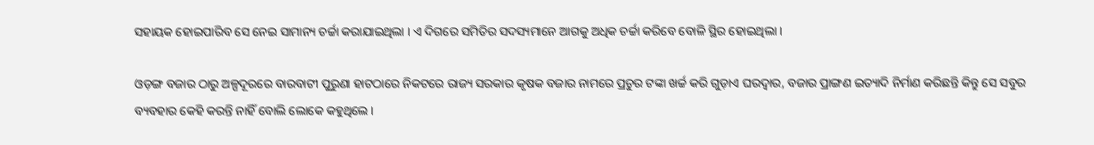ସହାୟକ ହୋଇପାରିବ ସେ ନେଇ ସାମାନ୍ୟ ଚର୍ଚ୍ଚା କରାଯାଇଥିଲା । ଏ ଦିଗରେ ସମିତିର ସଦସ୍ୟମାନେ ଆଗକୁ ଅଧିକ ଚର୍ଚ୍ଚା କରିବେ ବୋଳି ସ୍ଥିର ହୋଇଥିଲା ।

ଓଡ଼ଙ୍ଗ ବଜାର ଠାରୁ ଅଳ୍ପଦୂରରେ ବାରବାଟୀ ପୁରୁଣା ହାଟଠାରେ ନିକଟରେ ରାଜ୍ୟ ସରକାର କୃଷକ ବଜାର ନାମରେ ପ୍ରଚୁର ଟଙ୍କା ଖର୍ଚ୍ଚ କରି ଗୁଡ଼ାଏ ଘରଦ୍ୱାର, ବଜାର ପ୍ରାଙ୍ଗଣ ଇତ୍ୟାଦି ନିର୍ମାଣ କରିଛନ୍ତି କିନ୍ତୁ ସେ ସବୁର ବ୍ୟବହାର କେହି କରନ୍ତି ନାହିଁ ବୋଲି ଲୋକେ କହୁଥିଲେ ।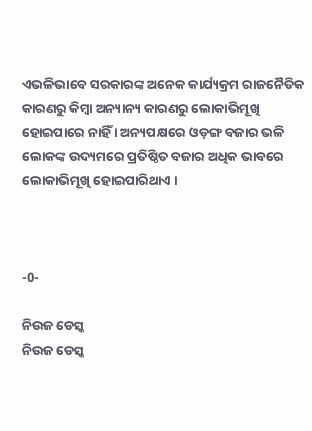ଏଭଳିଭାବେ ସରକାରଙ୍କ ଅନେକ କାର୍ଯ୍ୟକ୍ରମ ରାଜନୈତିକ କାରଣରୁ କିମ୍ବା ଅନ୍ୟାନ୍ୟ କାରଣରୁ ଲୋକାଭିମୂଖି ହୋଇପାରେ ନାହିଁ । ଅନ୍ୟପକ୍ଷରେ ଓଡ଼ଙ୍ଗ ବଜାର ଭଳି ଲୋକଙ୍କ ଉଦ୍ୟମରେ ପ୍ରତିଷ୍ଠିତ ବଜାର ଅଧିକ ଭାବରେ ଲୋକାଭିମୂଖି ହୋଇପାରିଥାଏ ।



-0-

ନିଉଜ ଡେସ୍କ
ନିଉଜ ଡେସ୍କ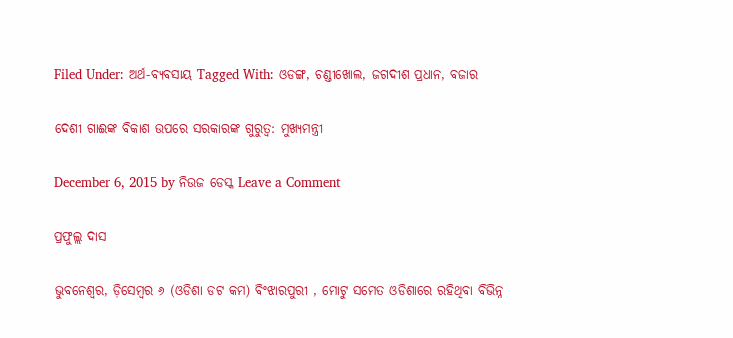Filed Under: ଅର୍ଥ-ବ୍ୟବସାୟ Tagged With: ଓଡଙ୍ଗ, ଚଣ୍ଡୀଖୋଲ, ଜଗଦୀଶ ପ୍ରଧାନ, ବଜାର

ଦେଶୀ ଗାଈଙ୍କ ବିକାଶ ଉପରେ ସରକାରଙ୍କ ଗୁରୁତ୍ଵ: ମୁଖ୍ୟମନ୍ତ୍ରୀ

December 6, 2015 by ନିଉଜ ଡେସ୍କ Leave a Comment

ପ୍ରଫୁଲ୍ଲ ଦାସ

ଭୁବନେଶ୍ଵର, ଡ଼ିସେମ୍ବର ୬ (ଓଡିଶା ଡଟ କମ) ବିଂଝାରପୁରୀ , ମୋଟୁ ସମେତ ଓଡିଶାରେ ରହିଥିବା ବିଭିନ୍ନ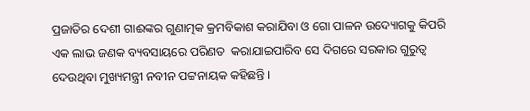ପ୍ରଜାତିର ଦେଶୀ ଗାଈଙ୍କର ଗୁଣାତ୍ମକ କ୍ରମବିକାଶ କରାଯିବା ଓ ଗୋ ପାଳନ ଉଦ୍ୟୋଗକୁ କିପରି ଏକ ଲାଭ ଜଣକ ବ୍ୟବସାୟରେ ପରିଣତ  କରାଯାଇପାରିବ ସେ ଦିଗରେ ସରକାର ଗୁରୁତ୍ଵ ଦେଉଥିବା ମୁଖ୍ୟମନ୍ତ୍ରୀ ନବୀନ ପଟ୍ଟନାୟକ କହିଛନ୍ତି ।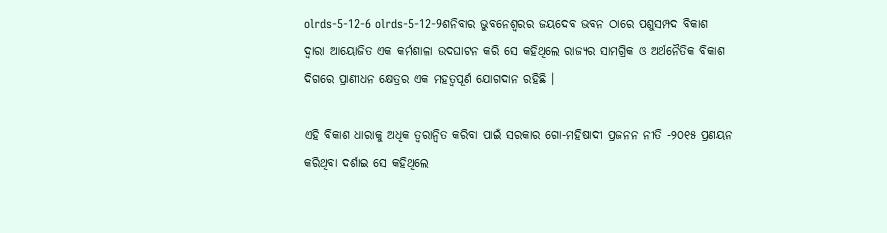olrds-5-12-6 olrds-5-12-9ଶନିବାର ଭୁବନେଶ୍ଵରର ଜୟଦେବ ଭବନ ଠାରେ ପଶୁସମ୍ପଦ ବିକାଶ ଦ୍ଵାରା ଆୟୋଜିତ ଏକ କର୍ମଶାଳା ଉଦଘାଟନ କରି ସେ କହିଥିଲେ ରାଜ୍ୟର ସାମଗ୍ରିକ ଓ ଅର୍ଥନୈତିକ ବିକାଶ ଦିଗରେ ପ୍ରାଣୀଧନ କ୍ଷେତ୍ରର ଏକ ମହତ୍ଵପୂର୍ଣ ଯୋଗଦାନ ରହିଛି ।

ଏହି ବିକାଶ ଧାରାକୁ ଅଧିକ ତ୍ୱରାନ୍ୱିତ କରିବା ପାଇଁ ସରକାର ଗୋ-ମହିଷାଦୀ ପ୍ରଜନନ ନୀତି -୨୦୧୫ ପ୍ରଣୟନ କରିଥିବା ଦର୍ଶାଇ ସେ କହିଥିଲେ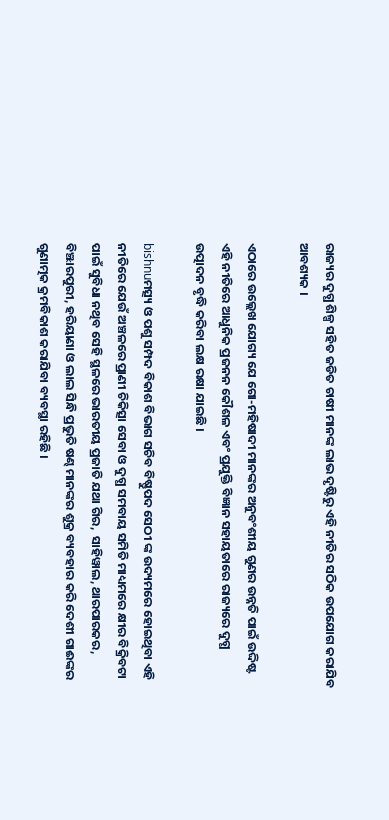ରାଜ୍ୟର ଦୁଗ୍ଧ ଶିଳ୍ପ ସହିତ ଜଡିତ ଚାଷୀ ମାନଙ୍କ ଲାଭ ଦୃଷ୍ଟିରୁ ଏହି ନୀତିର ସଠିକ ଉପଯୋଗ କରାଯିବ ଆବଶ୍ୟକ ।

ଏଠାରେ ଉଲ୍ଲେଖ ଯୋଗ୍ୟ ଯେ ଗୋ-ମହିଷାଦୀ ମାନଙ୍କର ଅନୁବଂଶୀୟ ଗୁଣର ଉନ୍ନତି ପାଇଁ ଉଦ୍ଦିଷ୍ଟ ଏହି ନୀତିରେ ଆଧୁନିକ ପ୍ରଜନନ କୌଶଳ ଏବଂ ପ୍ରଯୁକ୍ତି ବିଜ୍ଞାନ ସହାୟତାରେ ରାଜ୍ୟରେ ଦୁଗ୍ଧ ଉତ୍ପାଦନ ବୃଦ୍ଧି କରିବା ଲକ୍ଷ ରକ୍ଷା ଯାଇଛି ।

bishnuମତ୍ସ୍ୟ ଓ ପଶୁ ସମ୍ପଦ ବିକାଶ ବିଭାଗ ସଚିବ ବିଷ୍ଣୁପଦ ସେଠୀ ଙ୍କ ଉଦ୍ୟମରେ ହୋଇଥିବା ଏହି ନୀତିରେ ଯେଉଁ ଅଞ୍ଚଳରେ ପ୍ରାଣୀ ଚିକିତ୍ସା ସେବା ଓ ଦୁଗ୍ଧ ସମବାୟ ସମିତି ମାଧ୍ୟମରେ କ୍ଷୀର ବିକ୍ରିବଟା ପାଇଁ ସୁବିଧା ନଥିବ ସେହି ସ୍ଥଳରେ ଭାରତୀୟ ପ୍ରଜାତି ଯଥା ଗିର,  ସାହିୱାଲ, ଥାରପାରକର, ବିଞ୍ଝାରପୁରୀ, ହରିୟାଣା ଓ ଲାଲ ସିନ୍ଧି ପ୍ରଭୁତି ଷଣ୍ଢ ମାନଙ୍କର ଶୁକ୍ର ବ୍ୟବହାର କରି ଦେଶୀ ଗାଈଙ୍କର ଗୁଣାତ୍ମକ କ୍ରମବିକାଶ କରାଯିବା ବ୍ୟବସ୍ଥା ରହିଛି ।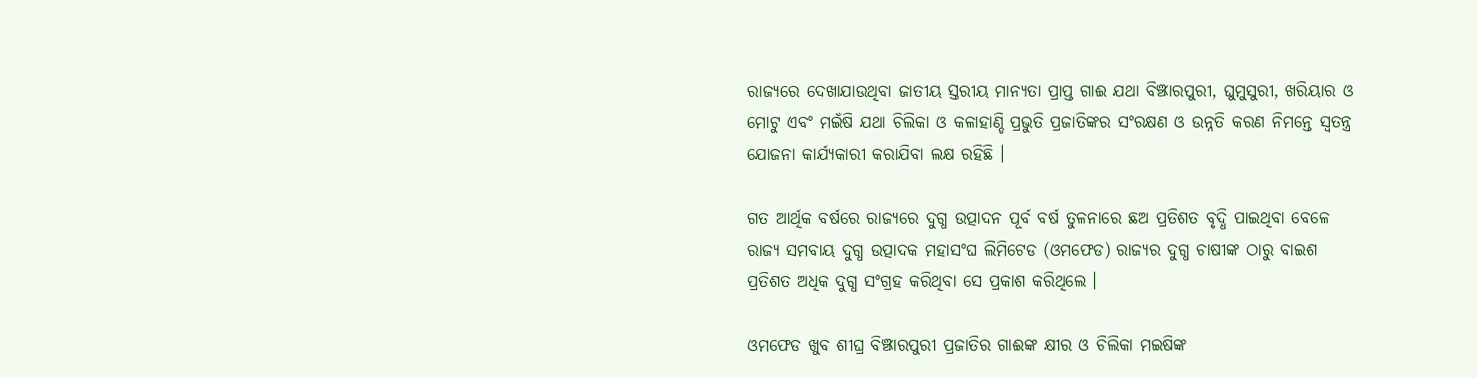ରାଜ୍ୟରେ ଦେଖାଯାଉଥିବା ଜାତୀୟ ସ୍ତରୀୟ ମାନ୍ୟତା ପ୍ରାପ୍ତ ଗାଈ ଯଥା ବିଞ୍ଝାରପୁରୀ, ଘୁମୁସୁରୀ, ଖରିୟାର ଓ ମୋଟୁ ଏବଂ ମଇଁଷି ଯଥା ଚିଲିକା ଓ କଳାହାଣ୍ଡି ପ୍ରଭୁତି ପ୍ରଜାତିଙ୍କର ସଂରକ୍ଷଣ ଓ ଉନ୍ନତି କରଣ ନିମନ୍ତେ ସ୍ଵତନ୍ତ୍ର ଯୋଜନା କାର୍ଯ୍ୟକାରୀ କରାଯିବା ଲକ୍ଷ ରହିଛି ।

ଗତ ଆର୍ଥିକ ବର୍ଷରେ ରାଜ୍ୟରେ ଦୁଗ୍ଧ ଉତ୍ପାଦନ ପୂର୍ବ ବର୍ଷ ତୁଳନାରେ ଛଅ ପ୍ରତିଶତ ବୃଦ୍ଧି ପାଇଥିବା ବେଳେ ରାଜ୍ୟ ସମବାୟ ଦୁଗ୍ଧ ଉତ୍ପାଦକ ମହାସଂଘ ଲିମିଟେଡ (ଓମଫେଡ) ରାଜ୍ୟର ଦୁଗ୍ଧ ଚାଷୀଙ୍କ ଠାରୁ ବାଇଶ ପ୍ରତିଶତ ଅଧିକ ଦୁଗ୍ଧ ସଂଗ୍ରହ କରିଥିବା ସେ ପ୍ରକାଶ କରିଥିଲେ ।

ଓମଫେଡ ଖୁବ ଶୀଘ୍ର ବିଞ୍ଝାରପୁରୀ ପ୍ରଜାତିର ଗାଈଙ୍କ କ୍ଷୀର ଓ ଚିଲିକା ମଇଷିଙ୍କ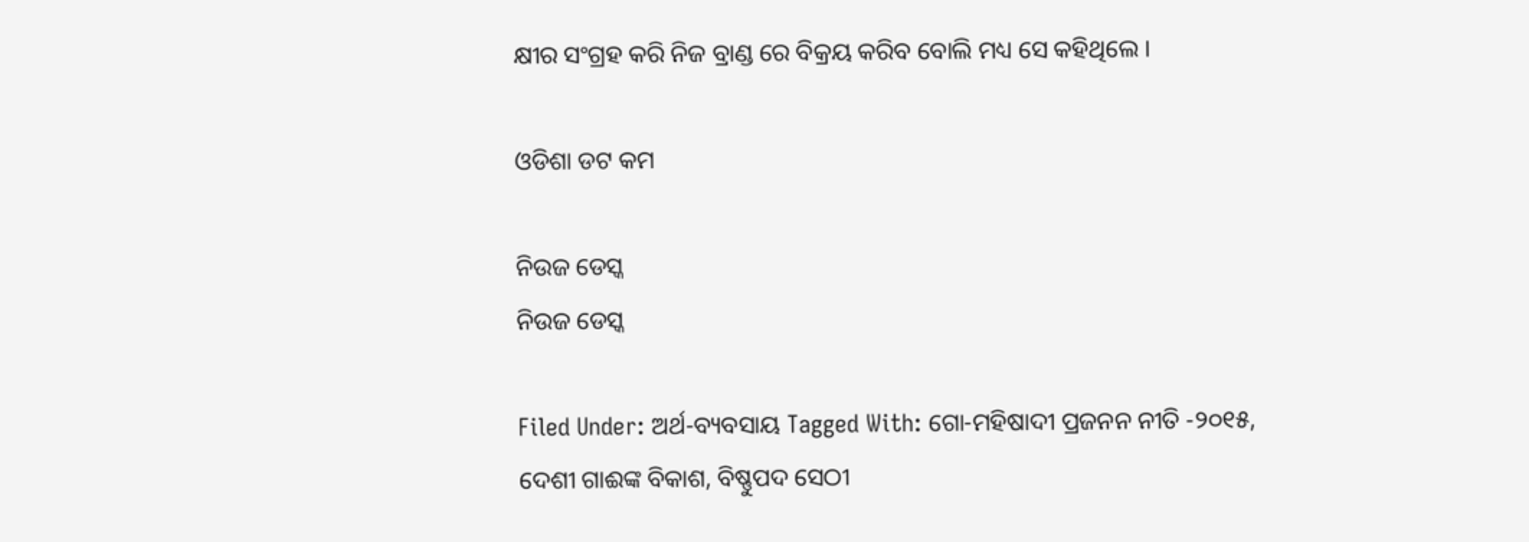କ୍ଷୀର ସଂଗ୍ରହ କରି ନିଜ ବ୍ରାଣ୍ଡ ରେ ବିକ୍ରୟ କରିବ ବୋଲି ମଧ୍ୟ ସେ କହିଥିଲେ ।

ଓଡିଶା ଡଟ କମ

ନିଉଜ ଡେସ୍କ
ନିଉଜ ଡେସ୍କ

Filed Under: ଅର୍ଥ-ବ୍ୟବସାୟ Tagged With: ଗୋ-ମହିଷାଦୀ ପ୍ରଜନନ ନୀତି -୨୦୧୫, ଦେଶୀ ଗାଈଙ୍କ ବିକାଶ, ବିଷ୍ଣୁପଦ ସେଠୀ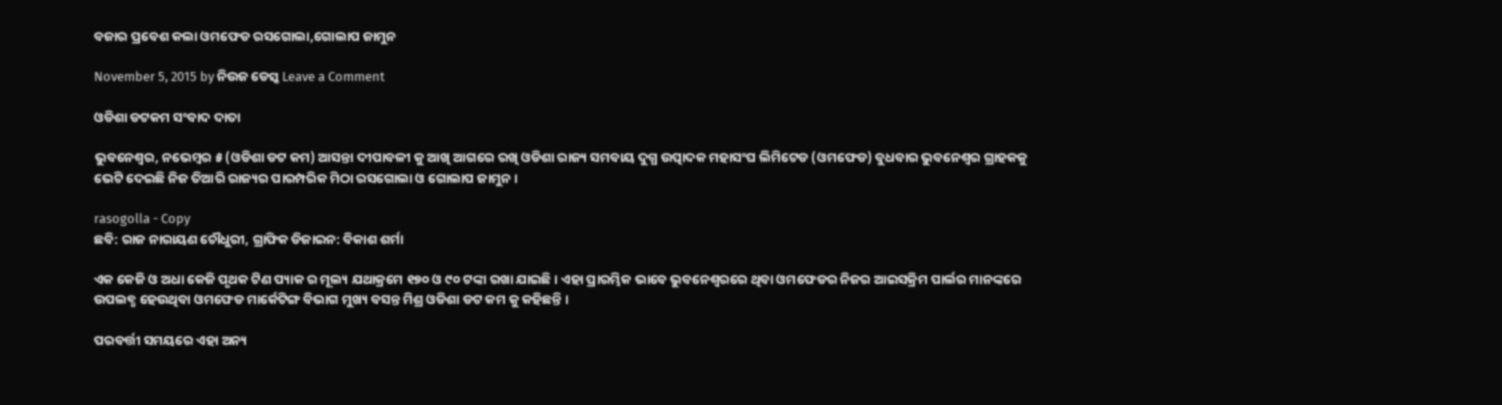ବଜାର ପ୍ରବେଶ କଲା ଓମଫେଡ ରସଗୋଲା,ଗୋଲାପ ଜାମୁନ

November 5, 2015 by ନିଉଜ ଡେସ୍କ Leave a Comment

ଓଡିଶା ଡଟକମ ସଂବାଦ ଦାତା

ଭୁବନେଶ୍ଵର, ନଭେମ୍ବର ୫ (ଓଡିଶା ଡଟ କମ) ଆସନ୍ତା ଦୀପାବଳୀ କୁ ଆଖି ଆଗରେ ରଖି ଓଡିଶା ରାଜ୍ୟ ସମବାୟ ଦୁଗ୍ଧ ଉତ୍ପାଦକ ମହାସଂଘ ଲିମିଟେଡ (ଓମଫେଡ) ବୁଧବାର ଭୁବନେଶ୍ଵର ଗ୍ରାହକକୁ ଭେଟି ଦେଇଛି ନିଜ ତିଆରି ରାଜ୍ୟର ପାରମ୍ପରିକ ମିଠା ରସଗୋଲା ଓ ଗୋଲାପ ଜାମୁନ ।

rasogolla - Copy
ଛବି: ରାଜ ନାରାୟଣ ଚୌଧୁରୀ, ଗ୍ରାଫିକ ଡିଜାଇନ: ବିକାଶ ଶର୍ମା

ଏକ କେଜି ଓ ଅଧା କେଜି ପୃଥକ ଟିଣ ପ୍ୟାକ ର ମୂଲ୍ୟ ଯଥାକ୍ରମେ ୧୭୦ ଓ ୯୦ ଟଙ୍କା ରଖା ଯାଇଛି । ଏହା ପ୍ରାରମ୍ଭିକ ଭାବେ ଭୁବନେଶ୍ଵରରେ ଥିବା ଓମଫେଡର ନିଜର ଆଇସକ୍ରିମ ପାର୍ଲର ମାନଙ୍କରେ ଉପଲବ୍ଧ ହେଉଥିବା ଓମଫେଡ ମାର୍କେଟିଙ୍ଗ ବିଭାଗ ମୁଖ୍ୟ ବସନ୍ତ ମିଶ୍ର ଓଡିଶା ଡଟ କମ କୁ କହିଛନ୍ତି ।

ପରବର୍ତ୍ତୀ ସମୟରେ ଏହା ଅନ୍ୟ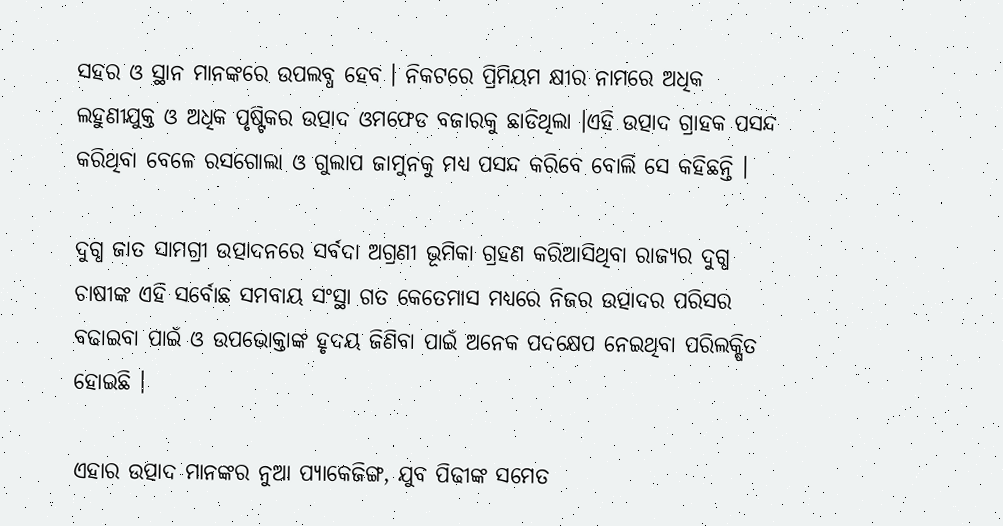ସହର ଓ ସ୍ଥାନ ମାନଙ୍କରେ ଉପଲବ୍ଧ ହେବ । ନିକଟରେ ପ୍ରିମିୟମ କ୍ଷୀର ନାମରେ ଅଧିକ ଲହୁଣୀଯୁକ୍ତ ଓ ଅଧିକ ପୃଷ୍ଟିକର ଉତ୍ପାଦ ଓମଫେଡ ବଜାରକୁ ଛାଡିଥିଲା ।ଏହି ଉତ୍ପାଦ ଗ୍ରାହକ ପସନ୍ଦ କରିଥିବା ବେଳେ ରସଗୋଲା ଓ ଗୁଲାପ ଜାମୁନକୁ ମଧ୍ୟ ପସନ୍ଦ କରିବେ ବୋଲି ସେ କହିଛନ୍ତି ।

ଦୁଗ୍ଧ ଜାତ ସାମଗ୍ରୀ ଉତ୍ପାଦନରେ ସର୍ବଦା ଅଗ୍ରଣୀ ଭୂମିକା ଗ୍ରହଣ କରିଆସିଥିବା ରାଜ୍ୟର ଦୁଗ୍ଧ ଚାଷୀଙ୍କ ଏହି ସର୍ବୋଛ ସମବାୟ ସଂସ୍ଥା ଗତ କେତେମାସ ମଧ୍ୟରେ ନିଜର ଉତ୍ପାଦର ପରିସର ବଢାଇବା ପାଇଁ ଓ ଉପଭୋକ୍ତାଙ୍କ ହୃଦୟ ଜିଣିବା ପାଇଁ ଅନେକ ପଦକ୍ଷେପ ନେଇଥିବା ପରିଲକ୍ଷିତ ହୋଇଛି ।

ଏହାର ଉତ୍ପାଦ ମାନଙ୍କର ନୁଆ ପ୍ୟାକେଜିଙ୍ଗ, ଯୁବ ପିଢୀଙ୍କ ସମେତ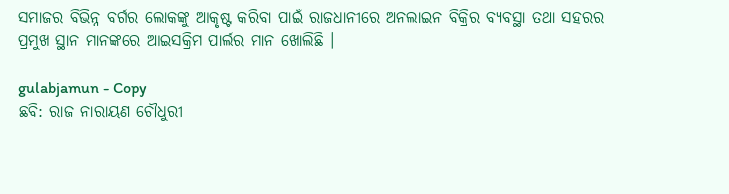ସମାଜର ବିଭିନ୍ନ ବର୍ଗର ଲୋକଙ୍କୁ ଆକୃଷ୍ଟ କରିବା ପାଇଁ ରାଜଧାନୀରେ ଅନଲାଇନ ବିକ୍ରିର ବ୍ୟବସ୍ଥା ତଥା ସହରର ପ୍ରମୁଖ ସ୍ଥାନ ମାନଙ୍କରେ ଆଇସକ୍ରିମ ପାର୍ଲର ମାନ ଖୋଲିଛି ।

gulabjamun - Copy
ଛବି: ରାଜ ନାରାୟଣ ଚୌଧୁରୀ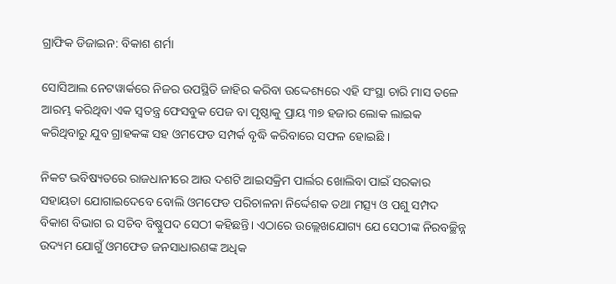ଗ୍ରାଫିକ ଡିଜାଇନ: ବିକାଶ ଶର୍ମା

ସୋସିଆଲ ନେଟୱାର୍କରେ ନିଜର ଉପସ୍ଥିତି ଜାହିର କରିବା ଉଦ୍ଦେଶ୍ୟରେ ଏହି ସଂସ୍ଥା ଚାରି ମାସ ତଳେ ଆରମ୍ଭ କରିଥିବା ଏକ ସ୍ଵତନ୍ତ୍ର ଫେସବୁକ ପେଜ ବା ପୃଷ୍ଠାକୁ ପ୍ରାୟ ୩୭ ହଜାର ଲୋକ ଲାଇକ କରିଥିବାରୁ ଯୁବ ଗ୍ରାହକଙ୍କ ସହ ଓମଫେଡ ସମ୍ପର୍କ ବୃଦ୍ଧି କରିବାରେ ସଫଳ ହୋଇଛି ।

ନିକଟ ଭବିଷ୍ୟତରେ ରାଜଧାନୀରେ ଆଉ ଦଶଟି ଆଇସକ୍ରିମ ପାର୍ଲର ଖୋଲିବା ପାଇଁ ସରକାର ସହାୟତା ଯୋଗାଇଦେବେ ବୋଲି ଓମଫେଡ ପରିଚାଳନା ନିର୍ଦ୍ଦେଶକ ତଥା ମତ୍ସ୍ୟ ଓ ପଶୁ ସମ୍ପଦ ବିକାଶ ବିଭାଗ ର ସଚିବ ବିଷ୍ଣୁପଦ ସେଠୀ କହିଛନ୍ତି। ଏଠାରେ ଉଲ୍ଲେଖଯୋଗ୍ୟ ଯେ ସେଠୀଙ୍କ ନିରବଚ୍ଛିନ୍ନ ଉଦ୍ୟମ ଯୋଗୁଁ ଓମଫେଡ ଜନସାଧାରଣଙ୍କ ଅଧିକ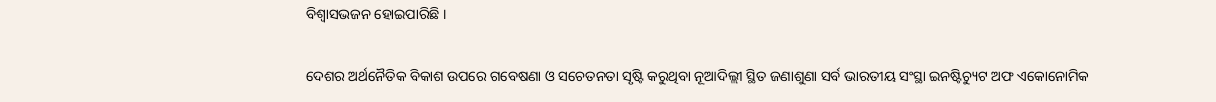ବିଶ୍ଵାସଭଜନ ହୋଇପାରିଛି ।

ଦେଶର ଅର୍ଥନୈତିକ ବିକାଶ ଉପରେ ଗବେଷଣା ଓ ସଚେତନତା ସୃଷ୍ଟି କରୁଥିବା ନୂଆଦିଲ୍ଲୀ ସ୍ଥିତ ଜଣାଶୁଣା ସର୍ବ ଭାରତୀୟ ସଂସ୍ଥା ଇନଷ୍ଟିଚ୍ୟୁଟ ଅଫ ଏକୋନୋମିକ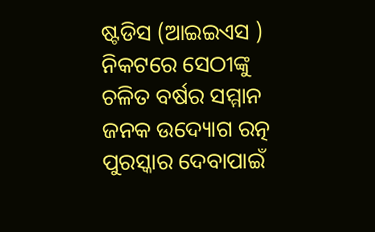ଷ୍ଟଡିସ (ଆଇଇଏସ ) ନିକଟରେ ସେଠୀଙ୍କୁ ଚଳିତ ବର୍ଷର ସମ୍ମାନ ଜନକ ଉଦ୍ୟୋଗ ରତ୍ନ ପୁରସ୍କାର ଦେବାପାଇଁ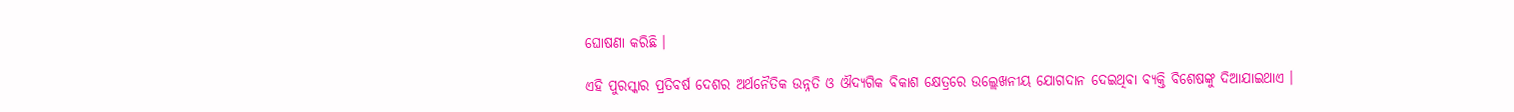ଘୋଷଣା କରିଛି ।

ଏହି ପୁରସ୍କାର ପ୍ରତିବର୍ଷ ଦେଶର ଅର୍ଥନୈତିକ ଉନ୍ନତି ଓ ଔଦ୍ୟଗିକ ବିକାଶ କ୍ଷେତ୍ରରେ ଉଲ୍ଲେଖନୀୟ ଯୋଗଦାନ ଦେଇଥିବା ବ୍ୟକ୍ତି ବିଶେଷଙ୍କୁ ଦିଆଯାଇଥାଏ ।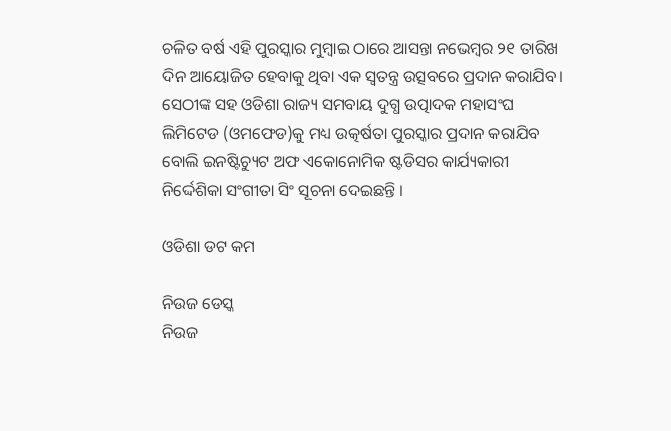ଚଳିତ ବର୍ଷ ଏହି ପୁରସ୍କାର ମୁମ୍ବାଇ ଠାରେ ଆସନ୍ତା ନଭେମ୍ବର ୨୧ ତାରିଖ ଦିନ ଆୟୋଜିତ ହେବାକୁ ଥିବା ଏକ ସ୍ଵତନ୍ତ୍ର ଉତ୍ସବରେ ପ୍ରଦାନ କରାଯିବ। ସେଠୀଙ୍କ ସହ ଓଡିଶା ରାଜ୍ୟ ସମବାୟ ଦୁଗ୍ଧ ଉତ୍ପାଦକ ମହାସଂଘ ଲିମିଟେଡ (ଓମଫେଡ)କୁ ମଧ୍ୟ ଉତ୍କର୍ଷତା ପୁରସ୍କାର ପ୍ରଦାନ କରାଯିବ ବୋଲି ଇନଷ୍ଟିଚ୍ୟୁଟ ଅଫ ଏକୋନୋମିକ ଷ୍ଟଡିସର କାର୍ଯ୍ୟକାରୀ ନିର୍ଦ୍ଦେଶିକା ସଂଗୀତା ସିଂ ସୂଚନା ଦେଇଛନ୍ତି ।

ଓଡିଶା ଡଟ କମ

ନିଉଜ ଡେସ୍କ
ନିଉଜ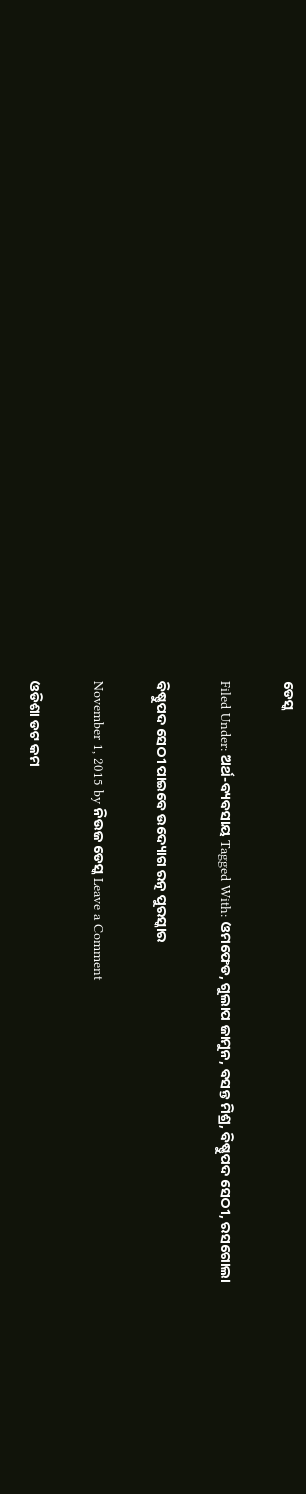ଡେସ୍କ

Filed Under: ଅର୍ଥ-ବ୍ୟବସାୟ Tagged With: ଓମଫେଡ, ଗୁଲାପ ଜାମୁନ, ବସନ୍ତ ମିଶ୍ର, ବିଷ୍ଣୁପଦ ସେଠୀ, ରସଗୋଲା

ବିଷ୍ଣୁପଦ ସେଠୀ ପାଇବେ ଉଦ୍ୟୋଗ ରତ୍ନ ପୁରସ୍କାର

November 1, 2015 by ନିଉଜ ଡେସ୍କ Leave a Comment

ଓଡିଶା ଡଟ କମ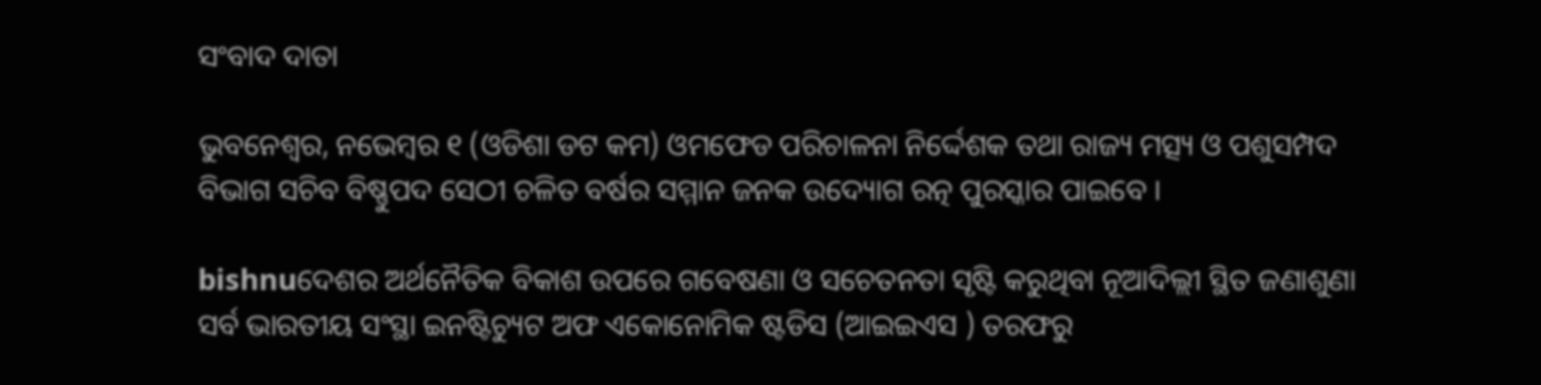ସଂବାଦ ଦାତା

ଭୁବନେଶ୍ଵର, ନଭେମ୍ବର ୧ (ଓଡିଶା ଡଟ କମ) ଓମଫେଡ ପରିଚାଳନା ନିର୍ଦ୍ଦେଶକ ତଥା ରାଜ୍ୟ ମତ୍ସ୍ୟ ଓ ପଶୁସମ୍ପଦ ବିଭାଗ ସଚିବ ବିଷ୍ଣୁପଦ ସେଠୀ ଚଳିତ ବର୍ଷର ସମ୍ମାନ ଜନକ ଉଦ୍ୟୋଗ ରତ୍ନ ପୁରସ୍କାର ପାଇବେ ।

bishnuଦେଶର ଅର୍ଥନୈତିକ ବିକାଶ ଉପରେ ଗବେଷଣା ଓ ସଚେତନତା ସୃଷ୍ଟି କରୁଥିବା ନୂଆଦିଲ୍ଲୀ ସ୍ଥିତ ଜଣାଶୁଣା ସର୍ବ ଭାରତୀୟ ସଂସ୍ଥା ଇନଷ୍ଟିଚ୍ୟୁଟ ଅଫ ଏକୋନୋମିକ ଷ୍ଟଡିସ (ଆଇଇଏସ ) ତରଫରୁ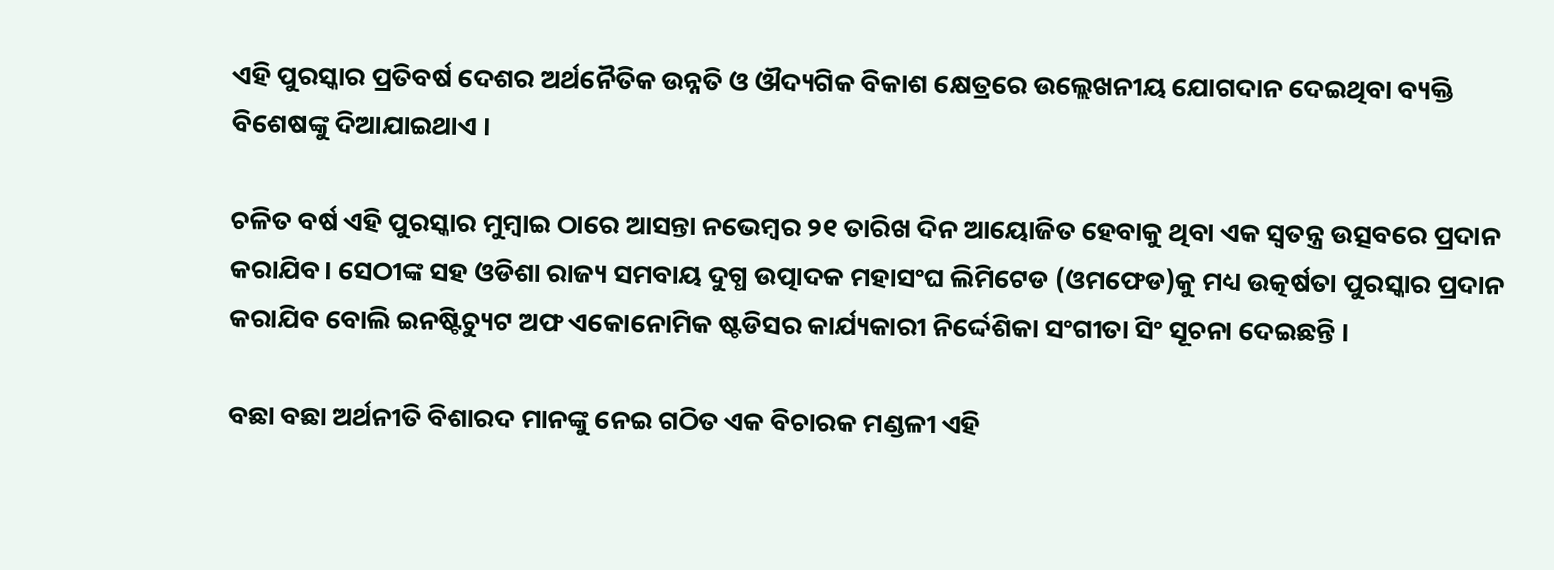ଏହି ପୁରସ୍କାର ପ୍ରତିବର୍ଷ ଦେଶର ଅର୍ଥନୈତିକ ଉନ୍ନତି ଓ ଔଦ୍ୟଗିକ ବିକାଶ କ୍ଷେତ୍ରରେ ଉଲ୍ଲେଖନୀୟ ଯୋଗଦାନ ଦେଇଥିବା ବ୍ୟକ୍ତି ବିଶେଷଙ୍କୁ ଦିଆଯାଇଥାଏ ।

ଚଳିତ ବର୍ଷ ଏହି ପୁରସ୍କାର ମୁମ୍ବାଇ ଠାରେ ଆସନ୍ତା ନଭେମ୍ବର ୨୧ ତାରିଖ ଦିନ ଆୟୋଜିତ ହେବାକୁ ଥିବା ଏକ ସ୍ଵତନ୍ତ୍ର ଉତ୍ସବରେ ପ୍ରଦାନ କରାଯିବ। ସେଠୀଙ୍କ ସହ ଓଡିଶା ରାଜ୍ୟ ସମବାୟ ଦୁଗ୍ଧ ଉତ୍ପାଦକ ମହାସଂଘ ଲିମିଟେଡ (ଓମଫେଡ)କୁ ମଧ୍ୟ ଉତ୍କର୍ଷତା ପୁରସ୍କାର ପ୍ରଦାନ କରାଯିବ ବୋଲି ଇନଷ୍ଟିଚ୍ୟୁଟ ଅଫ ଏକୋନୋମିକ ଷ୍ଟଡିସର କାର୍ଯ୍ୟକାରୀ ନିର୍ଦ୍ଦେଶିକା ସଂଗୀତା ସିଂ ସୂଚନା ଦେଇଛନ୍ତି ।

ବଛା ବଛା ଅର୍ଥନୀତି ବିଶାରଦ ମାନଙ୍କୁ ନେଇ ଗଠିତ ଏକ ବିଚାରକ ମଣ୍ଡଳୀ ଏହି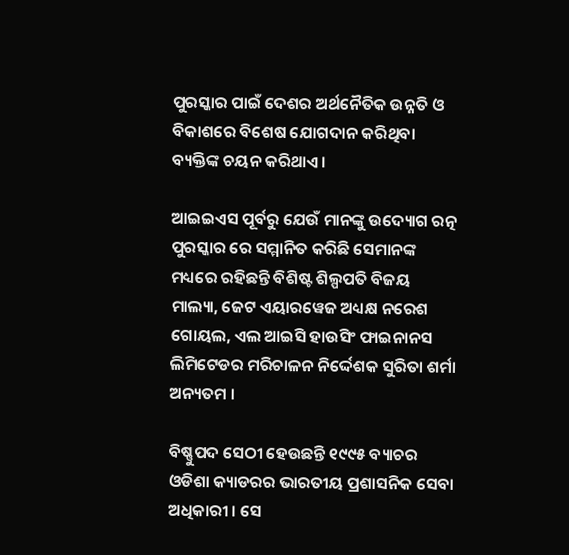ପୁରସ୍କାର ପାଇଁ ଦେଶର ଅର୍ଥନୈତିକ ଉନ୍ନତି ଓ ବିକାଶରେ ବିଶେଷ ଯୋଗଦାନ କରିଥିବା ବ୍ୟକ୍ତିଙ୍କ ଚୟନ କରିଥାଏ ।

ଆଇଇଏସ ପୂର୍ବରୁ ଯେଉଁ ମାନଙ୍କୁ ଉଦ୍ୟୋଗ ରତ୍ନ ପୁରସ୍କାର ରେ ସମ୍ମାନିତ କରିଛି ସେମାନଙ୍କ ମଧ୍ୟରେ ରହିଛନ୍ତି ବିଶିଷ୍ଟ ଶିଲ୍ପପତି ବିଜୟ ମାଲ୍ୟା, ଜେଟ ଏୟାରୱେଜ ଅଧ୍ୟକ୍ଷ ନରେଶ ଗୋୟଲ, ଏଲ ଆଇସି ହାଉସିଂ ଫାଇନାନସ ଲିମିଟେଡର ମରିଚାଳନ ନିର୍ଦ୍ଦେଶକ ସୁରିତା ଶର୍ମା ଅନ୍ୟତମ ।

ବିଷ୍ଣୁପଦ ସେଠୀ ହେଉଛନ୍ତି ୧୯୯୫ ବ୍ୟାଚର ଓଡିଶା କ୍ୟାଡରର ଭାରତୀୟ ପ୍ରଶାସନିକ ସେବା ଅଧିକାରୀ । ସେ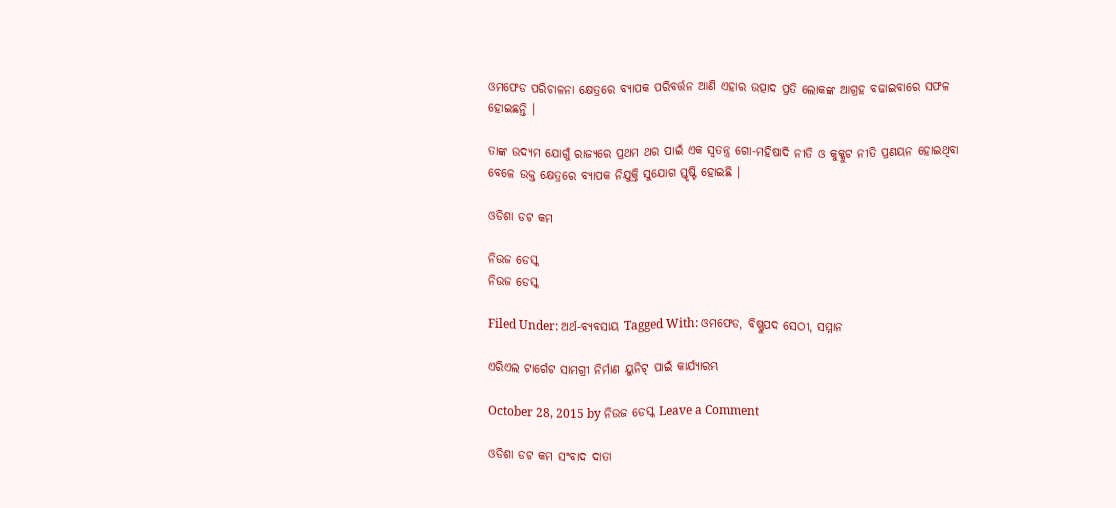ଓମଫେଡ ପରିଚାଳନା କ୍ଷେତ୍ରରେ ବ୍ୟାପକ ପରିବର୍ତ୍ତନ ଆଣି ଏହାର ଉତ୍ପାଦ ପ୍ରତି ଲୋକଙ୍କ ଆଗ୍ରହ ବଢାଇବାରେ ସଫଳ ହୋଇଛନ୍ତି ।

ତାଙ୍କ ଉଦ୍ୟମ ଯୋଗୁଁ ରାଜ୍ୟରେ ପ୍ରଥମ ଥର ପାଇଁ ଏକ ସ୍ଵତନ୍ତ୍ର ଗୋ-ମହିଷାଦି ନୀତି ଓ କୁକ୍କୁଟ ନୀତି ପ୍ରଣୟନ ହୋଇଥିବା ବେଳେ ଉକ୍ତ କ୍ଷେତ୍ରରେ ବ୍ୟାପକ ନିଯୁକ୍ତି ସୁଯୋଗ ସ୍ତୃଷ୍ଟି ହୋଇଛି ।

ଓଡିଶା ଡଟ କମ

ନିଉଜ ଡେସ୍କ
ନିଉଜ ଡେସ୍କ

Filed Under: ଅର୍ଥ-ବ୍ୟବସାୟ Tagged With: ଓମଫେଡ, ବିଷ୍ଣୁପଦ ସେଠୀ, ସମ୍ମାନ

ଏରିଏଲ ଟାର୍ଗେଟ ସାମଗ୍ରୀ ନିର୍ମାଣ ୟୁନିଟ୍ ପାଇଁ କାର୍ଯ୍ୟାରମ୍ଭ

October 28, 2015 by ନିଉଜ ଡେସ୍କ Leave a Comment

ଓଡିଶା ଡଟ କମ ସଂବାଦ ଦାତା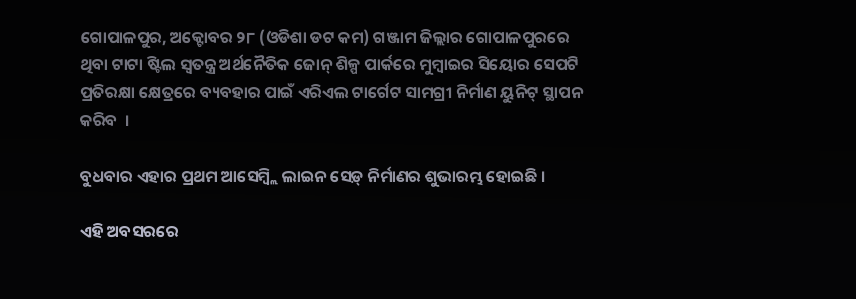ଗୋପାଳପୁର, ଅକ୍ଟୋବର ୨୮ (ଓଡିଶା ଡଟ କମ) ଗଞ୍ଜାମ ଜିଲ୍ଲାର ଗୋପାଳପୁରରେ ଥିବା ଟାଟା ଷ୍ଟିଲ ସ୍ୱତନ୍ତ୍ର ଅର୍ଥନୈତିକ ଜୋନ୍ ଶିଳ୍ପ ପାର୍କରେ ମୁମ୍ବାଇର ସିୟୋର ସେପଟି ପ୍ରତିରକ୍ଷା କ୍ଷେତ୍ରରେ ବ୍ୟବହାର ପାଇଁ ଏରିଏଲ ଟାର୍ଗେଟ ସାମଗ୍ରୀ ନିର୍ମାଣ ୟୁନିଟ୍ ସ୍ଥାପନ କରିବ  ।

ବୁଧବାର ଏହାର ପ୍ରଥମ ଆସେମ୍ବ୍ଲି ଲାଇନ ସେଡ଼୍ ନିର୍ମାଣର ଶୁଭାରମ୍ଭ ହୋଇଛି ।

ଏହି ଅବସରରେ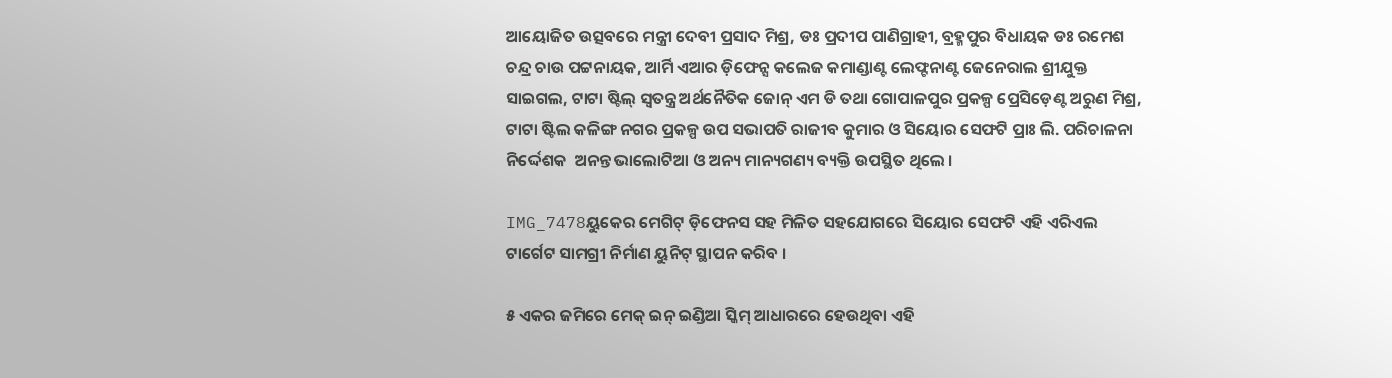ଆୟୋଜିତ ଉତ୍ସବରେ ମନ୍ତ୍ରୀ ଦେବୀ ପ୍ରସାଦ ମିଶ୍ର, ଡଃ ପ୍ରଦୀପ ପାଣିଗ୍ରାହୀ, ବ୍ରହ୍ମପୁର ବିଧାୟକ ଡଃ ରମେଶ ଚନ୍ଦ୍ର ଚାଉ ପଟ୍ଟନାୟକ, ଆର୍ମି ଏଆର ଡ଼ିଫେନ୍ସ କଲେଜ କମାଣ୍ଡାଣ୍ଟ ଲେଫ୍ଟନାଣ୍ଟ ଜେନେରାଲ ଶ୍ରୀଯୁକ୍ତ ସାଇଗଲ, ଟାଟା ଷ୍ଟିଲ୍ ସ୍ୱତନ୍ତ୍ର ଅର୍ଥନୈତିକ ଜୋନ୍ ଏମ ଡି ତଥା ଗୋପାଳପୁର ପ୍ରକଳ୍ପ ପ୍ରେସିଡ଼େଣ୍ଟ ଅରୁଣ ମିଶ୍ର, ଟାଟା ଷ୍ଟିଲ କଳିଙ୍ଗ ନଗର ପ୍ରକଳ୍ପ ଉପ ସଭାପତି ରାଜୀବ କୁମାର ଓ ସିୟୋର ସେଫଟି ପ୍ରାଃ ଲି. ପରିଚାଳନା ନିର୍ଦ୍ଦେଶକ  ଅନନ୍ତ ଭାଲୋଟିଆ ଓ ଅନ୍ୟ ମାନ୍ୟଗଣ୍ୟ ବ୍ୟକ୍ତି ଉପସ୍ଥିତ ଥିଲେ ।

IMG_7478ୟୁକେର ମେଗିଟ୍ ଡ଼ିଫେନସ ସହ ମିଳିତ ସହଯୋଗରେ ସିୟୋର ସେଫଟି ଏହି ଏରିଏଲ ଟାର୍ଗେଟ ସାମଗ୍ରୀ ନିର୍ମାଣ ୟୁନିଟ୍ ସ୍ଥାପନ କରିବ ।

୫ ଏକର ଜମିରେ ମେକ୍ ଇନ୍ ଇଣ୍ଡିଆ ସ୍କିମ୍ ଆଧାରରେ ହେଉଥିବା ଏହି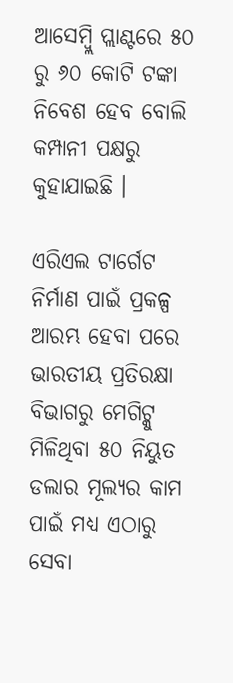ଆସେମ୍ବ୍ଲି ପ୍ଲାଣ୍ଟରେ ୫୦ ରୁ ୬୦ କୋଟି ଟଙ୍କା ନିବେଶ ହେବ ବୋଲି କମ୍ପାନୀ ପକ୍ଷରୁ କୁହାଯାଇଛି ।

ଏରିଏଲ ଟାର୍ଗେଟ ନିର୍ମାଣ ପାଇଁ ପ୍ରକଳ୍ପ ଆରମ୍ଭ ହେବା ପରେ ଭାରତୀୟ ପ୍ରତିରକ୍ଷା ବିଭାଗରୁ ମେଗିଟ୍କୁ ମିଳିଥିବା ୫୦ ନିୟୁତ ଡଲାର ମୂଲ୍ୟର କାମ ପାଇଁ ମଧ୍ୟ ଏଠାରୁ ସେବା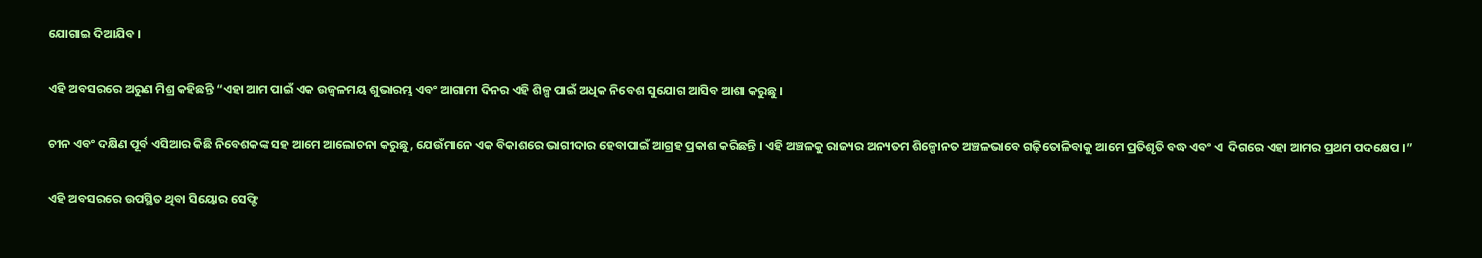ଯୋଗାଇ ଦିଆଯିବ ।

ଏହି ଅବସରରେ ଅରୁଣ ମିଶ୍ର କହିଛନ୍ତି “ଏହା ଆମ ପାଇଁ ଏକ ଉଜ୍ୱଳମୟ ଶୁଭାରମ୍ଭ ଏବଂ ଆଗାମୀ ଦିନର ଏହି ଶିଳ୍ପ ପାଇଁ ଅଧିକ ନିବେଶ ସୁଯୋଗ ଆସିବ ଆଶା କରୁଛୁ ।

ଚୀନ ଏବଂ ଦକ୍ଷିଣ ପୂର୍ବ ଏସିଆର କିଛି ନିବେଶକଙ୍କ ସହ ଆମେ ଆଲୋଚନା କରୁଛୁ, ଯେଉଁମାନେ ଏକ ବିକାଶରେ ଭାଗୀଦାର ହେବାପାଇଁ ଆଗ୍ରହ ପ୍ରକାଶ କରିଛନ୍ତି । ଏହି ଅଞ୍ଚଳକୁ ରାଜ୍ୟର ଅନ୍ୟତମ ଶିଳ୍ପୋନତ ଅଞ୍ଚଳଭାବେ ଗଢ଼ିତୋଳିବାକୁ ଆମେ ପ୍ରତିଶୃତି ବଦ୍ଧ ଏବଂ ଏ  ଦିଗରେ ଏହା ଆମର ପ୍ରଥମ ପଦକ୍ଷେପ ।”

ଏହି ଅବସରରେ ଉପସ୍ଥିତ ଥିବା ସିୟୋର ସେଫ୍ଟି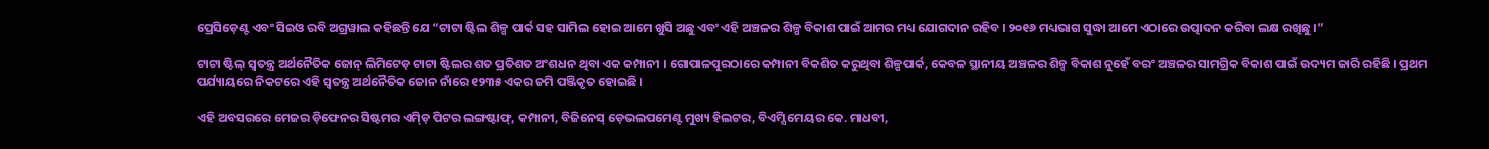ପ୍ରେସିଡ଼େଣ୍ଟ ଏବଂ ସିଇଓ ରବି ଅଗ୍ରୱାଲ କହିଛନ୍ତି ଯେ “ଟାଟା ଷ୍ଟିଲ ଶିଳ୍ପ ପାର୍କ ସହ ସାମିଲ ହୋଇ ଆମେ ଖୁସି ଅଛୁ ଏବଂ ଏହି ଅଞ୍ଚଳର ଶିଳ୍ପ ବିକାଶ ପାଇଁ ଆମର ମଧ୍ୟ ଯୋଗଦାନ ରହିବ । ୨୦୧୬ ମଧ୍ୟଭାଗ ସୁଦ୍ଧା ଆମେ ଏଠାରେ ଉତ୍ପାଦନ କରିବା ଲକ୍ଷ ରଖିଛୁ ।”

ଟାଟା ଷ୍ଟିଲ୍ ସ୍ୱତନ୍ତ୍ର ଅର୍ଥନୈତିକ ଜୋନ୍ ଲିମିଟେଡ଼ ଟାଟା ଷ୍ଟିଲର ଶତ ପ୍ରତିଶତ ଅଂଶଧନ ଥିବା ଏକ କମ୍ପାନୀ । ଗୋପାଳପୁରଠାରେ କମ୍ପାନୀ ବିକଶିତ କରୁଥିବା ଶିଳ୍ପପାର୍କ, କେବଳ ସ୍ଥାନୀୟ ଅଞ୍ଚଳର ଶିଳ୍ପ ବିକାଶ ନୁହେଁ ବରଂ ଅଞ୍ଚଳର ସାମଗ୍ରିକ ବିକାଶ ପାଇଁ ଉଦ୍ୟମ ଜାରି ରହିଛି । ପ୍ରଥମ ପର୍ଯ୍ୟାୟରେ ନିକଟରେ ଏହି ସ୍ୱତନ୍ତ୍ର ଅର୍ଥନୈତିକ ଜୋନ ନାଁରେ ୧୨୩୫ ଏକର ଜମି ପଞ୍ଜିକୃତ ହୋଇଛି ।

ଏହି ଅବସରରେ ମେଜର ଡ଼ିଫେନର ସିଷ୍ଟମର ଏମ୍ଡ଼ି ପିଟର ଲଙ୍ଗଷ୍ଟାଫ୍, କମ୍ପାନୀ, ବିଜିନେସ୍ ଡ଼େଭଲପମେଣ୍ଟ ମୁଖ୍ୟ ହିଲଟର, ବିଏମ୍ସି ମେୟର କେ. ମାଧବୀ,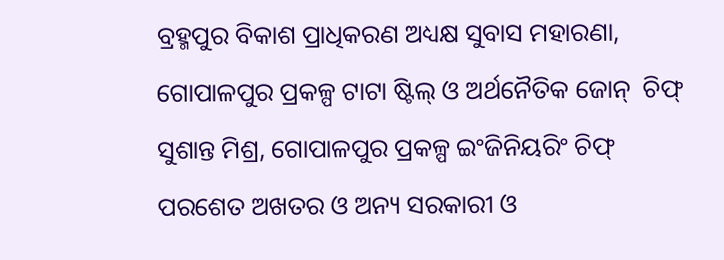ବ୍ରହ୍ମପୁର ବିକାଶ ପ୍ରାଧିକରଣ ଅଧ୍ୟକ୍ଷ ସୁବାସ ମହାରଣା, ଗୋପାଳପୁର ପ୍ରକଳ୍ପ ଟାଟା ଷ୍ଟିଲ୍ ଓ ଅର୍ଥନୈତିକ ଜୋନ୍  ଚିଫ୍ ସୁଶାନ୍ତ ମିଶ୍ର, ଗୋପାଳପୁର ପ୍ରକଳ୍ପ ଇଂଜିନିୟରିଂ ଚିଫ୍ ପରଶେତ ଅଖତର ଓ ଅନ୍ୟ ସରକାରୀ ଓ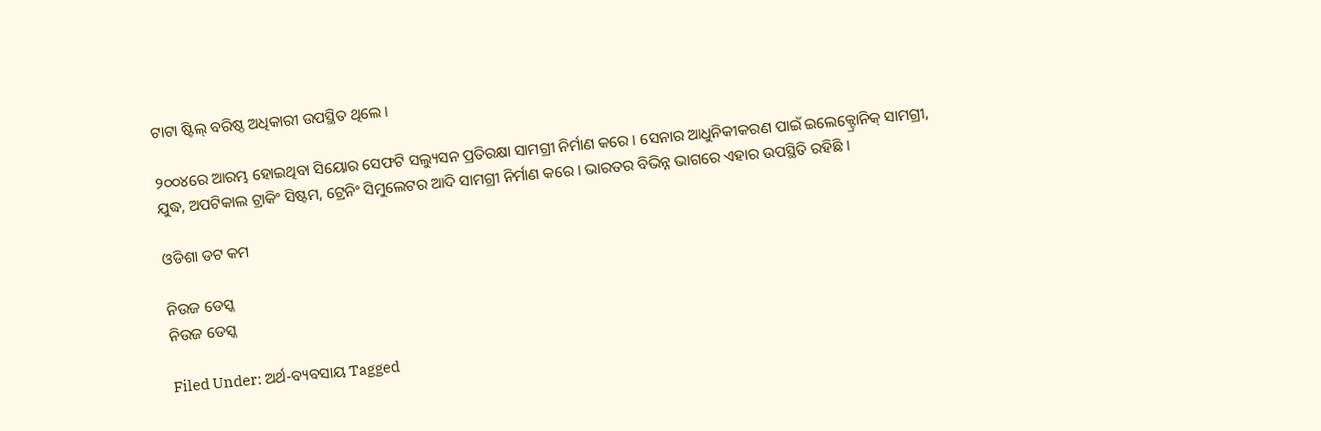ଟାଟା ଷ୍ଟିଲ୍ ବରିଷ୍ଠ ଅଧିକାରୀ ଉପସ୍ଥିତ ଥିଲେ ।

୨୦୦୪ରେ ଆରମ୍ଭ ହୋଇଥିବା ସିୟୋର ସେଫଟି ସଲ୍ୟୁସନ ପ୍ରତିରକ୍ଷା ସାମଗ୍ରୀ ନିର୍ମାଣ କରେ । ସେନାର ଆଧୁନିକୀକରଣ ପାଇଁ ଇଲେକ୍ଟ୍ରୋନିକ୍ ସାମଗ୍ରୀ, ଯୁଦ୍ଧ, ଅପଟିକାଲ ଟ୍ରାକିଂ ସିଷ୍ଟମ, ଟ୍ରେନିଂ ସିମୁଲେଟର ଆଦି ସାମଗ୍ରୀ ନିର୍ମାଣ କରେ । ଭାରତର ବିଭିନ୍ନ ଭାଗରେ ଏହାର ଉପସ୍ଥିତି ରହିଛି ।

ଓଡିଶା ଡଟ କମ

ନିଉଜ ଡେସ୍କ
ନିଉଜ ଡେସ୍କ

Filed Under: ଅର୍ଥ-ବ୍ୟବସାୟ Tagged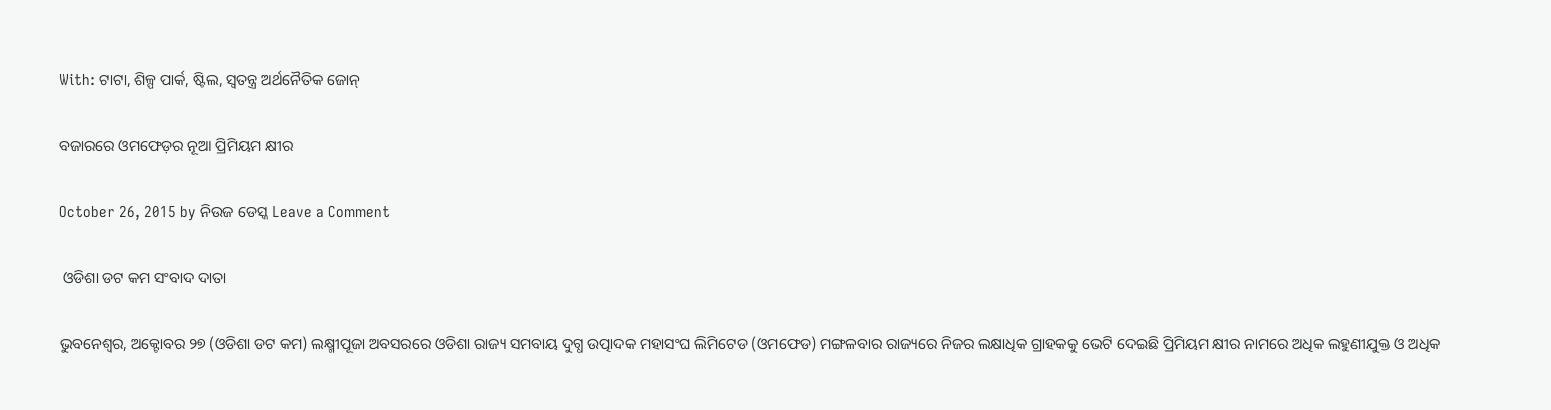With: ଟାଟା, ଶିଳ୍ପ ପାର୍କ, ଷ୍ଟିଲ, ସ୍ୱତନ୍ତ୍ର ଅର୍ଥନୈତିକ ଜୋନ୍

ବଜାରରେ ଓମଫେଡ଼ର ନୂଆ ପ୍ରିମିୟମ କ୍ଷୀର

October 26, 2015 by ନିଉଜ ଡେସ୍କ Leave a Comment

 ଓଡିଶା ଡଟ କମ ସଂବାଦ ଦାତା

ଭୁବନେଶ୍ଵର, ଅକ୍ଟୋବର ୨୭ (ଓଡିଶା ଡଟ କମ) ଲକ୍ଷ୍ମୀପୂଜା ଅବସରରେ ଓଡିଶା ରାଜ୍ୟ ସମବାୟ ଦୁଗ୍ଧ ଉତ୍ପାଦକ ମହାସଂଘ ଲିମିଟେଡ (ଓମଫେଡ) ମଙ୍ଗଳବାର ରାଜ୍ୟରେ ନିଜର ଲକ୍ଷାଧିକ ଗ୍ରାହକକୁ ଭେଟି ଦେଇଛି ପ୍ରିମିୟମ କ୍ଷୀର ନାମରେ ଅଧିକ ଲହୁଣୀଯୁକ୍ତ ଓ ଅଧିକ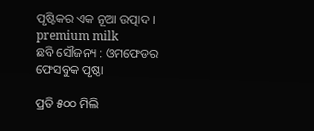ପୃଷ୍ଟିକର ଏକ ନୂଆ ଉତ୍ପାଦ ।
premium milk
ଛବି ସୌଜନ୍ୟ : ଓମଫେଡର ଫେସବୁକ ପୃଷ୍ଠା

ପ୍ରତି ୫୦୦ ମିଲି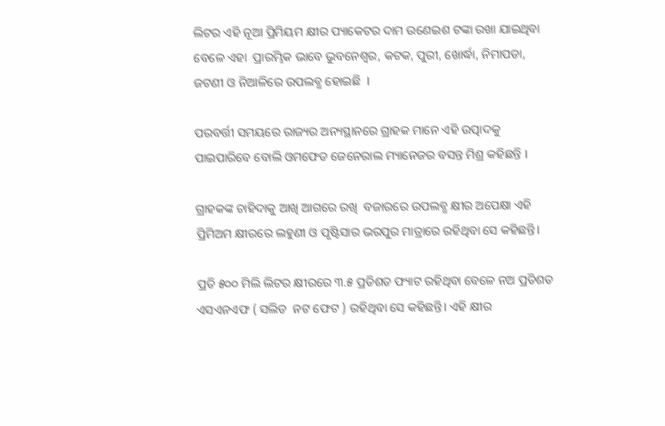ଲିଟର ଏହି ନୂଆ ପ୍ରିମିୟମ କ୍ଷୀର ପ୍ୟାକେଟର ଦାମ ଉଣେଇଶ ଟଙ୍କା ରଖା ଯାଇଥିବା ବେଳେ ଏହା  ପ୍ରାରମ୍ଭିକ ଭାବେ ଭୁବନେଶ୍ଵର, କଟକ, ପୁରୀ, ଖୋର୍ଦ୍ଧା, ନିମାପଡା, ଜଟଣୀ ଓ ନିଆଳିରେ ଉପଲବ୍ଧ ହୋଇଛି  ।

ପରବର୍ତ୍ତୀ ସମୟରେ ରାଜ୍ୟର ଅନ୍ୟସ୍ଥାନରେ ଗ୍ରାହକ ମାନେ ଏହି ଉତ୍ପାଦକୁ ପାଇପାରିବେ ବୋଲି ଓମଫେଡ ଜେନେରାଲ ମ୍ୟାନେଜର ବସନ୍ତ ମିଶ୍ର କହିଛନ୍ତି ।

ଗ୍ରାହକଙ୍କ ଚାହିଦାକୁ ଆଖି ଆଗରେ ରଖି  ବଜାରରେ ଉପଲବ୍ଧ କ୍ଷୀର ଅପେକ୍ଷା ଏହି ପ୍ରିମିଅମ କ୍ଷୀରରେ ଲହୁଣୀ ଓ ପୃଷ୍ଟିସାର ଭରପୁର ମାତ୍ରାରେ ରହିଥିବା ସେ କହିଛନ୍ତି।

ପ୍ରତି ୫୦୦ ମିଲି ଲିଟର କ୍ଷୀରରେ ୩.୫ ପ୍ରତିଶତ ଫ୍ୟାଟ ରହିଥିବା ବେଳେ ନଅ ପ୍ରତିଶତ ଏସଏନଏଫ ( ସଲିଡ  ନଟ ଫେଟ ) ରହିଥିବା ସେ କହିଛନ୍ତି। ଏହି କ୍ଷୀର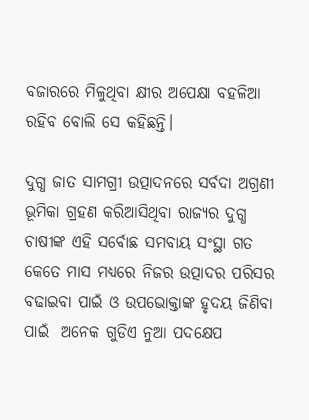ବଜାରରେ ମିଳୁଥିବା କ୍ଷୀର ଅପେକ୍ଷା ବହଳିଆ ରହିବ ବୋଲି ସେ କହିଛନ୍ତି।

ଦୁଗ୍ଧ ଜାତ ସାମଗ୍ରୀ ଉତ୍ପାଦନରେ ସର୍ବଦା ଅଗ୍ରଣୀ ଭୂମିକା ଗ୍ରହଣ କରିଆସିଥିବା ରାଜ୍ୟର ଦୁଗ୍ଧ ଚାଷୀଙ୍କ ଏହି ସର୍ବୋଛ ସମବାୟ ସଂସ୍ଥା ଗତ କେତେ ମାସ ମଧ୍ୟରେ ନିଜର ଉତ୍ପାଦର ପରିସର ବଢାଇବା ପାଇଁ ଓ ଉପଭୋକ୍ତାଙ୍କ ହୃଦୟ ଜିଣିବା ପାଇଁ  ଅନେକ ଗୁଡିଏ ନୁଆ ପଦକ୍ଷେପ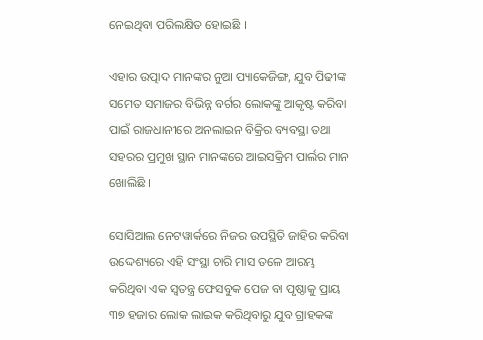ନେଇଥିବା ପରିଲକ୍ଷିତ ହୋଇଛି ।

ଏହାର ଉତ୍ପାଦ ମାନଙ୍କର ନୁଆ ପ୍ୟାକେଜିଙ୍ଗ, ଯୁବ ପିଢୀଙ୍କ ସମେତ ସମାଜର ବିଭିନ୍ନ ବର୍ଗର ଲୋକଙ୍କୁ ଆକୃଷ୍ଟ କରିବା ପାଇଁ ରାଜଧାନୀରେ ଅନଲାଇନ ବିକ୍ରିର ବ୍ୟବସ୍ଥା ତଥା ସହରର ପ୍ରମୁଖ ସ୍ଥାନ ମାନଙ୍କରେ ଆଇସକ୍ରିମ ପାର୍ଲର ମାନ ଖୋଲିଛି ।

ସୋସିଆଲ ନେଟୱାର୍କରେ ନିଜର ଉପସ୍ଥିତି ଜାହିର କରିବା ଉଦ୍ଦେଶ୍ୟରେ ଏହି ସଂସ୍ଥା ଚାରି ମାସ ତଳେ ଆରମ୍ଭ କରିଥିବା ଏକ ସ୍ଵତନ୍ତ୍ର ଫେସବୁକ ପେଜ ବା ପୃଷ୍ଠାକୁ ପ୍ରାୟ ୩୭ ହଜାର ଲୋକ ଲାଇକ କରିଥିବାରୁ ଯୁବ ଗ୍ରାହକଙ୍କ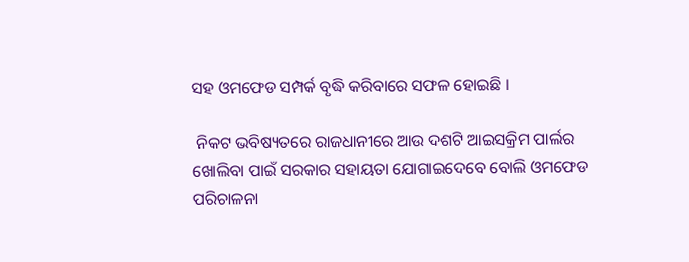ସହ ଓମଫେଡ ସମ୍ପର୍କ ବୃଦ୍ଧି କରିବାରେ ସଫଳ ହୋଇଛି ।

 ନିକଟ ଭବିଷ୍ୟତରେ ରାଜଧାନୀରେ ଆଉ ଦଶଟି ଆଇସକ୍ରିମ ପାର୍ଲର ଖୋଲିବା ପାଇଁ ସରକାର ସହାୟତା ଯୋଗାଇଦେବେ ବୋଲି ଓମଫେଡ ପରିଚାଳନା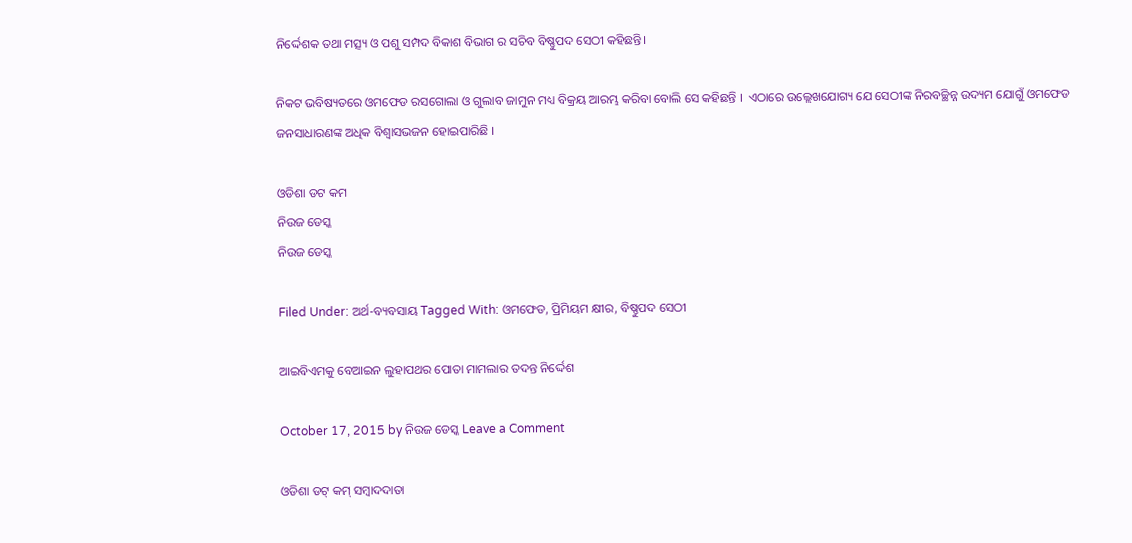ନିର୍ଦ୍ଦେଶକ ତଥା ମତ୍ସ୍ୟ ଓ ପଶୁ ସମ୍ପଦ ବିକାଶ ବିଭାଗ ର ସଚିବ ବିଷ୍ଣୁପଦ ସେଠୀ କହିଛନ୍ତି।

ନିକଟ ଭବିଷ୍ୟତରେ ଓମଫେଡ ରସଗୋଲା ଓ ଗୁଲାବ ଜାମୁନ ମଧ୍ୟ ବିକ୍ରୟ ଆରମ୍ଭ କରିବା ବୋଲି ସେ କହିଛନ୍ତି ।  ଏଠାରେ ଉଲ୍ଲେଖଯୋଗ୍ୟ ଯେ ସେଠୀଙ୍କ ନିରବଚ୍ଛିନ୍ନ ଉଦ୍ୟମ ଯୋଗୁଁ ଓମଫେଡ ଜନସାଧାରଣଙ୍କ ଅଧିକ ବିଶ୍ଵାସଭଜନ ହୋଇପାରିଛି ।

ଓଡିଶା ଡଟ କମ
ନିଉଜ ଡେସ୍କ
ନିଉଜ ଡେସ୍କ

Filed Under: ଅର୍ଥ-ବ୍ୟବସାୟ Tagged With: ଓମଫେଡ, ପ୍ରିମିୟମ କ୍ଷୀର, ବିଷ୍ଣୁପଦ ସେଠୀ

ଆଇବିଏମକୁ ବେଆଇନ ଲୁହାପଥର ପୋତା ମାମଲାର ତଦନ୍ତ ନିର୍ଦ୍ଦେଶ

October 17, 2015 by ନିଉଜ ଡେସ୍କ Leave a Comment

ଓଡିଶା ଡଟ୍ କମ୍ ସମ୍ବାଦଦାତା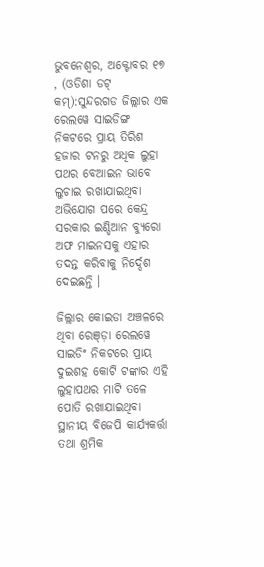ଭୁବନେଶ୍ଵର, ଅକ୍ଟୋବର ୧୭ , (ଓଡିଶା ଡଟ୍ କମ୍):ସୁନ୍ଦରଗଡ ଜିଲ୍ଲାର ଏକ ରେଲୱେ ସାଇଡିଙ୍ଗ ନିକଟରେ ପ୍ରାୟ ତିରିଶ ହଜାର ଟନରୁ ଅଧିକ ଲୁହା ପଥର ବେଆଇନ ଭାବେ ଲୁଚାଇ ରଖାଯାଇଥିବା ଅଭିଯୋଗ ପରେ କେନ୍ଦ୍ର ସରକାର ଇଣ୍ଡିଆନ ବ୍ୟୁରୋ ଅଫ ମାଇନସକୁ ଏହାର ତଦନ୍ତ କରିବାକୁ ନିର୍ଦ୍ଦେଶ ଦେଇଛନ୍ତି ।

ଜିଲ୍ଲାର କୋଇଡା ଅଞ୍ଚଳରେ ଥିବା ରେଞ୍ଡ଼ା ରେଲୱେ ସାଇଡିଂ ନିକଟରେ ପ୍ରାୟ ଦୁଇଶହ କୋଟି ଟଙ୍କାର ଏହି ଲୁହାପଥର ମାଟି ତଳେ ପୋତି ରଖାଯାଇଥିବା ସ୍ଥାନୀୟ ବିଜେପି କାର୍ଯ୍ୟକର୍ତ୍ତା ତଥା ଶ୍ରମିକ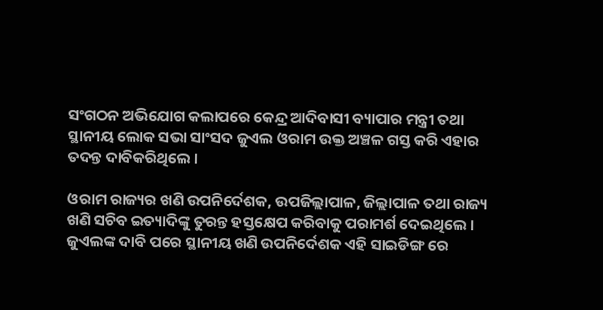ସଂଗଠନ ଅଭିଯୋଗ କଲାପରେ କେନ୍ଦ୍ର ଆଦିବାସୀ ବ୍ୟାପାର ମନ୍ତ୍ରୀ ତଥା ସ୍ଥାନୀୟ ଲୋକ ସଭା ସାଂସଦ ଜୁଏଲ ଓରାମ ଉକ୍ତ ଅଞ୍ଚଳ ଗସ୍ତ କରି ଏହାର ତଦନ୍ତ ଦାବିକରିଥିଲେ ।

ଓରାମ ରାଜ୍ୟର ଖଣି ଉପନିର୍ଦେଶକ, ଉପଜିଲ୍ଲାପାଳ, ଜିଲ୍ଲାପାଳ ତଥା ରାଜ୍ୟ ଖଣି ସଚିବ ଇତ୍ୟାଦିଙ୍କୁ ତୁରନ୍ତ ହସ୍ତକ୍ଷେପ କରିବାକୁ ପରାମର୍ଶ ଦେଇଥିଲେ । ଜୁଏଲଙ୍କ ଦାବି ପରେ ସ୍ଥାନୀୟ ଖଣି ଉପନିର୍ଦେଶକ ଏହି ସାଇଡିଙ୍ଗ ରେ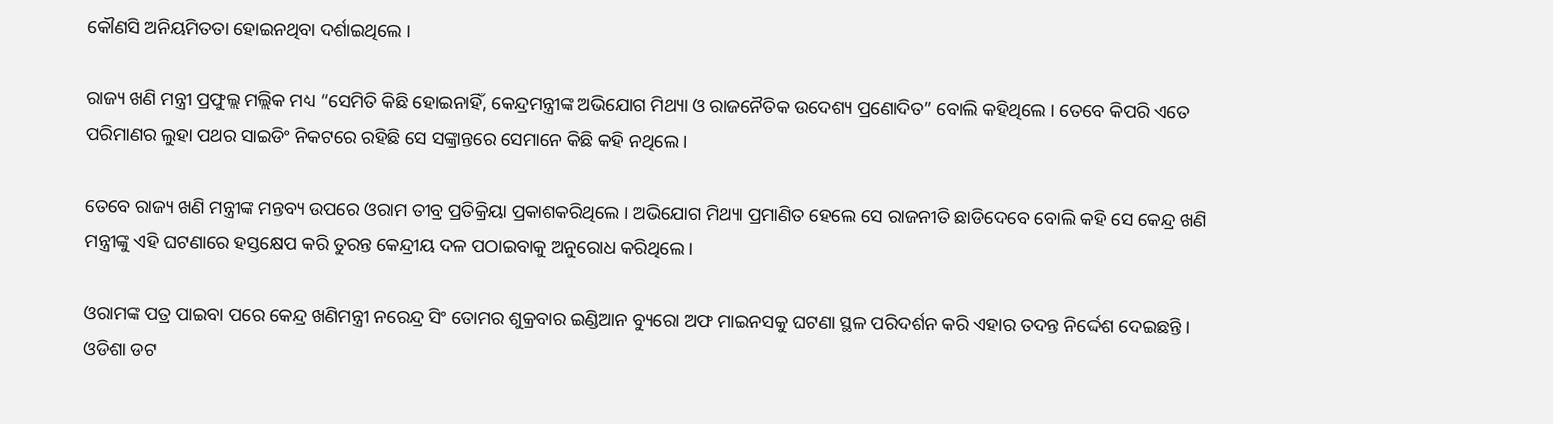କୌଣସି ଅନିୟମିତତା ହୋଇନଥିବା ଦର୍ଶାଇଥିଲେ ।

ରାଜ୍ୟ ଖଣି ମନ୍ତ୍ରୀ ପ୍ରଫୁଲ୍ଲ ମଲ୍ଲିକ ମଧ୍ୟ “ସେମିତି କିଛି ହୋଇନାହିଁ, କେନ୍ଦ୍ରମନ୍ତ୍ରୀଙ୍କ ଅଭିଯୋଗ ମିଥ୍ୟା ଓ ରାଜନୈତିକ ଉଦେଶ୍ୟ ପ୍ରଣୋଦିତ” ବୋଲି କହିଥିଲେ । ତେବେ କିପରି ଏତେ ପରିମାଣର ଲୁହା ପଥର ସାଇଡିଂ ନିକଟରେ ରହିଛି ସେ ସଙ୍କ୍ରାନ୍ତରେ ସେମାନେ କିଛି କହି ନଥିଲେ ।

ତେବେ ରାଜ୍ୟ ଖଣି ମନ୍ତ୍ରୀଙ୍କ ମନ୍ତବ୍ୟ ଉପରେ ଓରାମ ତୀବ୍ର ପ୍ରତିକ୍ରିୟା ପ୍ରକାଶକରିଥିଲେ । ଅଭିଯୋଗ ମିଥ୍ୟା ପ୍ରମାଣିତ ହେଲେ ସେ ରାଜନୀତି ଛାଡିଦେବେ ବୋଲି କହି ସେ କେନ୍ଦ୍ର ଖଣି ମନ୍ତ୍ରୀଙ୍କୁ ଏହି ଘଟଣାରେ ହସ୍ତକ୍ଷେପ କରି ତୁରନ୍ତ କେନ୍ଦ୍ରୀୟ ଦଳ ପଠାଇବାକୁ ଅନୁରୋଧ କରିଥିଲେ।

ଓରାମଙ୍କ ପତ୍ର ପାଇବା ପରେ କେନ୍ଦ୍ର ଖଣିମନ୍ତ୍ରୀ ନରେନ୍ଦ୍ର ସିଂ ତୋମର ଶୁକ୍ରବାର ଇଣ୍ଡିଆନ ବ୍ୟୁରୋ ଅଫ ମାଇନସକୁ ଘଟଣା ସ୍ଥଳ ପରିଦର୍ଶନ କରି ଏହାର ତଦନ୍ତ ନିର୍ଦ୍ଦେଶ ଦେଇଛନ୍ତି ।
ଓଡିଶା ଡଟ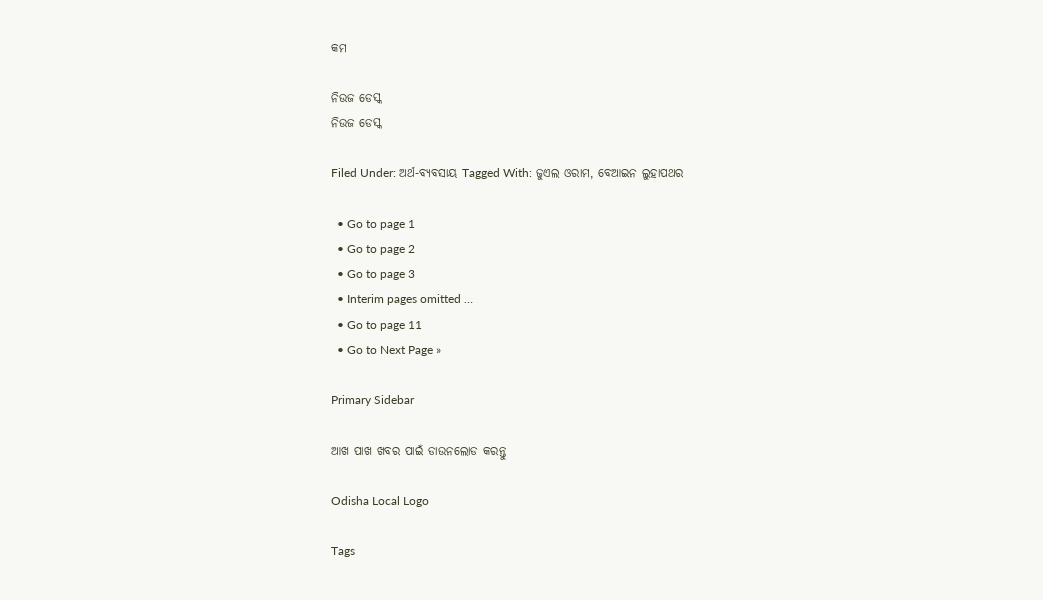କମ

ନିଉଜ ଡେସ୍କ
ନିଉଜ ଡେସ୍କ

Filed Under: ଅର୍ଥ-ବ୍ୟବସାୟ Tagged With: ଜୁଏଲ ଓରାମ, ବେଆଇନ ଲୁହାପଥର

  • Go to page 1
  • Go to page 2
  • Go to page 3
  • Interim pages omitted …
  • Go to page 11
  • Go to Next Page »

Primary Sidebar

ଆଖ ପାଖ ଖବର ପାଇଁ ଡାଉନଲୋଡ କରନ୍ତୁ

Odisha Local Logo

Tags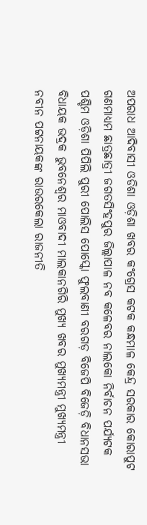ଅପରାଧ ଆଦିବାସୀ ଓଡିଶା ଓଡ଼ିଶା ଖବର କଂଗ୍ରେସ କଟକ କନ୍ଧମାଳ କେନ୍ଦ୍ର ସରକାର କୋରାପୁଟ ଗଣମାଧ୍ୟମ ଛାତ୍ରଛାତ୍ରୀ ଜଗତସିଂହପୁର ଜିଲ୍ଲାପାଳ ନବ କଳେବର ନାଲକୋ ନିର୍ବାଚନ ପର୍ଯ୍ୟଟକ ପଶ୍ଚିମ ଓଡ଼ିଶା ପିପିଲି ପୁରୀ ପୋଲିସ ପୋସ୍କୋ ଫୁଲବାଣୀ ବରଗଡ଼ ବିଜେପି ବିଜେଡ଼ି ବିଧାନସଭା ବିଧାୟକ ଭଦ୍ରକ ଭୁବନେଶ୍ୱର ମାଓବାଦୀ ମାଲକାନଗିରି ମୁଖ୍ୟ ଖବର ମୁଖ୍ୟମନ୍ତ୍ରୀ ମୁଖ୍ୟମନ୍ତ୍ରୀ ନବୀନ ପଟ୍ଟନାୟକଙ୍କ ରାଉରକେଲା ରାଜନୀତି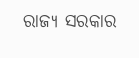ରାଜ୍ୟ ସରକାର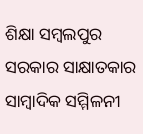ଶିକ୍ଷା ସମ୍ବଲପୁର ସରକାର ସାକ୍ଷାତକାର ସାମ୍ବାଦିକ ସମ୍ମିଳନୀ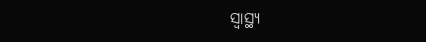ସ୍ୱାସ୍ଥ୍ୟ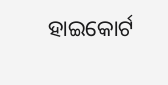ହାଇକୋର୍ଟ